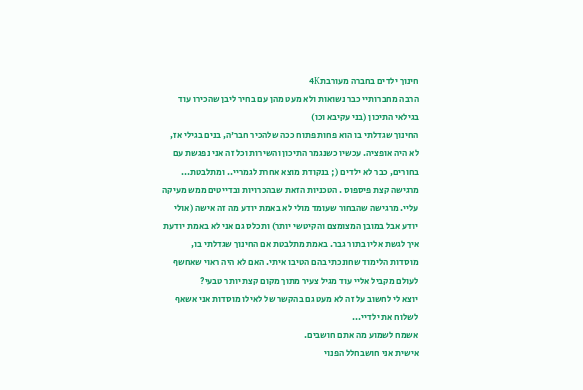חינוך ילדים בחברה מעורבת4K
הרבה מחברותיי כבר נשואות ולא מעט מהן עם בחיר ליבן שהכירו עוד בגילאי התיכון (בני עקיבא וכו)
החינוך שגדלתי בו הוא פחות פתוח ככה שלהכיר חבר'ה, בנים בגילי אז, לא היה אופציה. עכשיו כשנגמר התיכון והשירות וכל זה אני נפגשת עם בחורים, כבר לא ילדים (; בנקודת מוצא אחרת לגמריי.. ומתלבטת... מרגישה קצת פיספוס . הטכניות הזאת שבהכרויות ובדייטים ממש מעיקה עליי. מרגישה שהבחור שעומד מולי לא באמת יודע מה זה אישה (אולי יודע אבל במובן המצומצם והקיטשי יותר) ותכלס גם אני לא באמת יודעת איך לגשת אליו בתור גבר. באמת מתלבטת אם החינוך שגדלתי בו, מוסדות הלימוד שחונכתי בהם הטיבו איתי. האם לא היה ראוי שאחשף לעולם מקביל אליי עוד מגיל צעיר מתוך מקום קצת יותר טבעי?
יוצא לי לחשוב על זה לא מעט גם בהקשר של לאילו מוסדות אני אשאף לשלוח את ילדיי...
אשמח לשמוע מה אתם חושבים.
אישית אני חושבחלל הפנוי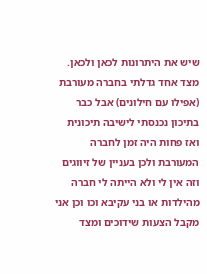שיש את היתרונות לכאן ולכאן.
מצד אחד גדלתי בחברה מעורבת (אפילו עם חילונים) אבל כבר בתיכון נכנסתי לישיבה תיכונית ואז פחות היה זמן לחברה המעורבת ולכן בעניין של זיווגים וזה אין לי ולא הייתה לי חברה מהילדות או בני עקיבא וכו וכן אני מקבל הצעות שידוכים ומצד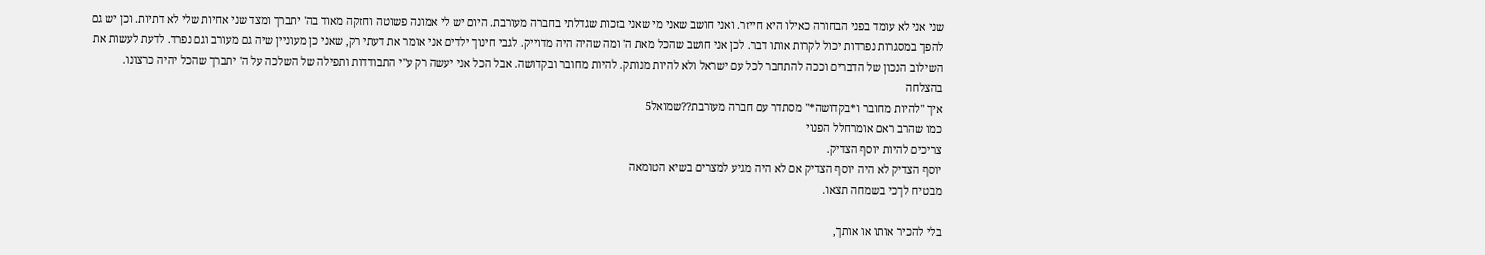שני אני לא עומד בפני הבחורה כאילו היא חייזר. ואני חושב שאני מי שאני בזכות שגדלתי בחברה מעורבת. היום יש לי אמונה פשוטה וחזקה מאוד בה' יתברך ומצד שני אחיות שלי לא דתיות. וכן יש גם להפך במסגרות נפרדות יכול לקרות אותו דבר. לכן אני חושב שהכל מאת ה' ומה שהיה היה מדוייק. לגבי חינוך ילדים אני אומר את דעתי רק, שאני כן מעוניין שיה גם מעורב וגם נפרד. לדעת לעשות את השילוב הנכון של הדברים וככה להתחבר לכל עם ישראל ולא להיות מנותק. להיות מחובר ובקדושה. אבל הכל אני יעשה רק ע"י התבודדות ותפילה של השלכה על ה' יתברך שהכל יהיה כרצונו.
בהצלחה
איך "להיות מחובר ו*בקדושה*" מסתדר עם חברה מעורבת??שמואל5
כמו שהרב ראם אומרחלל הפנוי
צריכים להיות יוסף הצדיק.
יוסף הצדיק לא היה יוסף הצדיק אם לא היה מגיע למצרים בשיא הטומאה
מבטיח לךכי בשמחה תצאו.

בלי להכיר אותו או אותך,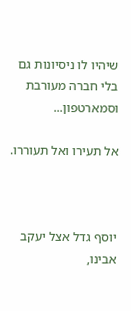שיהיו לו ניסיונות גם בלי חברה מעורבת וסמארטפון...

אל תעירו ואל תעוררו.



יוסף גדל אצל יעקב אבינו,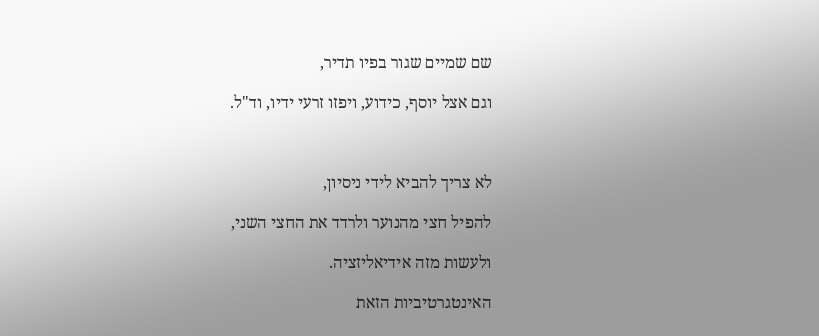שם שמיים שגור בפיו תדיר,

וגם אצל יוסף, כידוע, ויפזו זרעי ידיו, וד"ל.



לא צריך להביא לידי ניסיון,

להפיל חצי מהנוער ולרדד את החצי השני,

ולעשות מזה אידיאליזציה.

האינטגרטיביות הזאת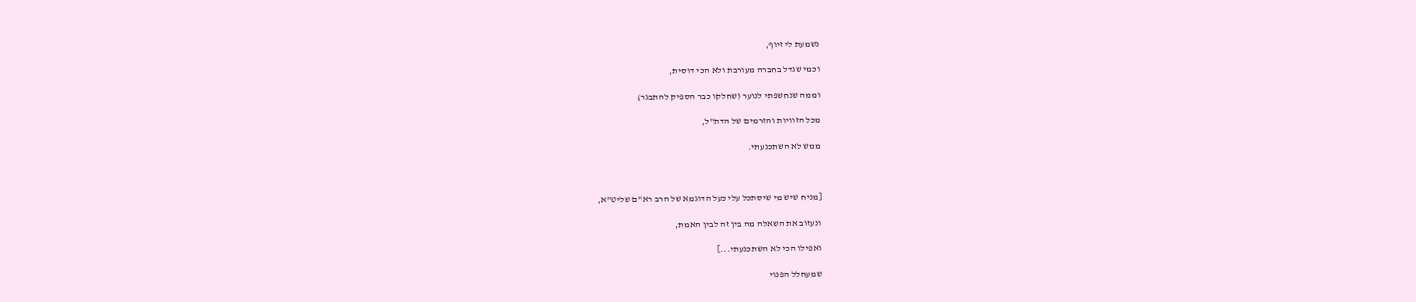נשמעת לי זיוף,

וכמי שגדל בחברה מעורבת ולא הכי דוסית,

וממה שנחשפתי לנוער (שחלקו כבר הספיק להתבגר)

מכל הזוויות והזרמים של הדת"ל,

ממש לא השתכנעתי.



[מניח שיש מי שיסתכל עלי כעל הדוגמא של הרב רא"ם שליט"א,

ונעזוב את השאלה מה בין זה לבין האמת,

ואפילו הכי לא השתכנעתי...]

שמעחלל הפנוי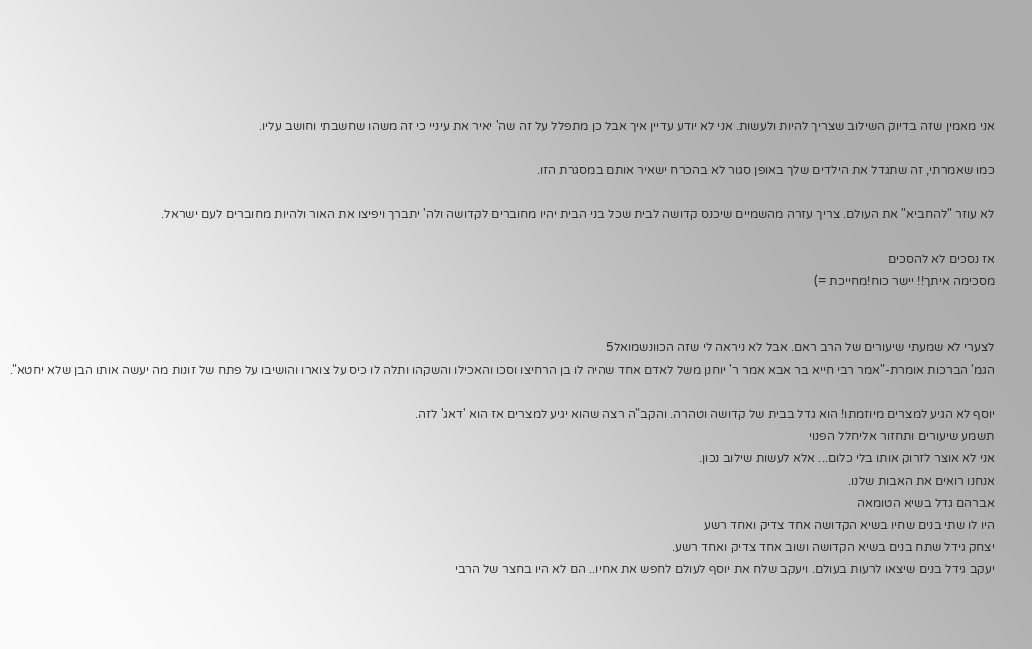אני מאמין שזה בדיוק השילוב שצריך להיות ולעשות. אני לא יודע עדיין איך אבל כן מתפלל על זה שה' יאיר את עיניי כי זה משהו שחשבתי וחושב עליו.

כמו שאמרתי, זה שתגדל את הילדים שלך באופן סגור לא בהכרח ישאיר אותם במסגרת הזו.

לא עוזר "להחביא" את העולם. צריך עזרה מהשמיים שיכנס קדושה לבית שכל בני הבית יהיו מחוברים לקדושה ולה' יתברך ויפיצו את האור ולהיות מחוברים לעם ישראל.

אז נסכים לא להסכים
מסכימה איתך!! יישר כוח!מחייכת =)


לצערי לא שמעתי שיעורים של הרב ראם. אבל לא ניראה לי שזה הכוונשמואל5
הגמ' הברכות אומרת-"אמר רבי חייא בר אבא אמר ר' יוחנן משל לאדם אחד שהיה לו בן הרחיצו וסכו והאכילו והשקהו ותלה לו כיס על צוארו והושיבו על פתח של זונות מה יעשה אותו הבן שלא יחטא".

יוסף לא הגיע למצרים מיוזמתו! הוא גדל בבית של קדושה וטהרה. והקב"ה רצה שהוא יגיע למצרים אז הוא 'דאג' לזה.
תשמע שיעורים ותחזור אליחלל הפנוי
אני לא אוצר לזרוק אותו בלי כלום... אלא לעשות שילוב נכון.
אנחנו רואים את האבות שלנו.
אברהם גדל בשיא הטומאה
היו לו שתי בנים שחיו בשיא הקדושה אחד צדיק ואחד רשע
יצחק גידל שתח בנים בשיא הקדושה ושוב אחד צדיק ואחד רשע.
יעקב גידל בנים שיצאו לרעות בעולם. ויעקב שלח את יוסף לעולם לחפש את אחיו.. הם לא היו בחצר של הרבי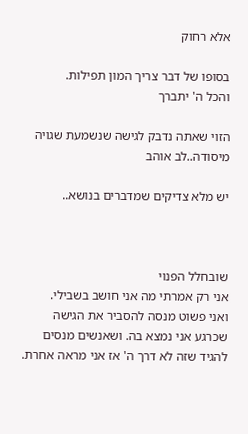אלא רחוק

בסופו של דבר צריך המון תפילות.
והכל ה' יתברך

הזוי שאתה נדבק לגישה שנשמעת שגויה מיסודה..לב אוהב

יש מלא צדיקים שמדברים בנושא..



שובחלל הפנוי
אני רק אמרתי מה אני חושב בשבילי.
ואני פשוט מנסה להסביר את הגישה שכרגע אני נמצא בה. ושאנשים מנסים להגיד שזה לא דרך ה' אז אני מראה אחרת.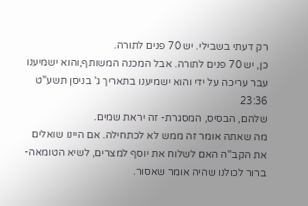רק דעתי בשבילי. יש 70 פנים לתורה.
כן, יש 70 פנים לתורה. אבל המכנה המשותף,והוא ישמיענו
עבר עריכה על ידי והוא ישמיענו בתאריך ג' בניסן תשע"ט 23:36
שלהם, הבסיס, המסגרת- זה יראת שמים.
מה שאתה אומר זה ממש לא לכתחילה. אם היינו שואלים את הקב''ה האם לשלוח את יוסף למצרים, לשיא הטומאה- ברור לכולנו שהיה אומר שאסור.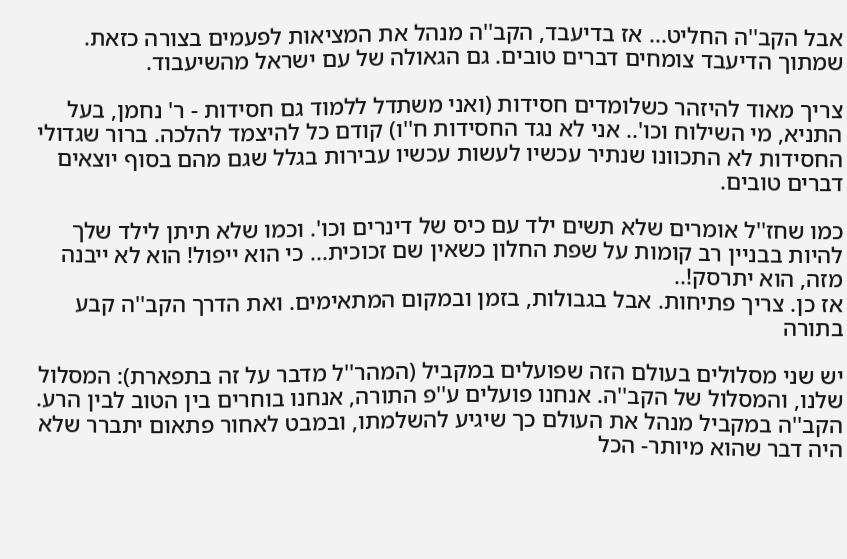אבל הקב''ה החליט... אז בדיעבד, הקב''ה מנהל את המציאות לפעמים בצורה כזאת. שמתוך הדיעבד צומחים דברים טובים. גם הגאולה של עם ישראל מהשיעבוד.

צריך מאוד להיזהר כשלומדים חסידות (ואני משתדל ללמוד גם חסידות - ר' נחמן, בעל התניא, מי השילוח וכו'.. אני לא נגד החסידות ח''ו) קודם כל להיצמד להלכה. ברור שגדולי החסידות לא התכוונו שנתיר עכשיו לעשות עכשיו עבירות בגלל שגם מהם בסוף יוצאים דברים טובים.

כמו שחז''ל אומרים שלא תשים ילד עם כיס של דינרים וכו'. וכמו שלא תיתן לילד שלך להיות בבניין רב קומות על שפת החלון כשאין שם זכוכית... כי הוא ייפול! הוא לא ייבנה מזה, הוא יתרסק!..
אז כן. צריך פתיחות. אבל בגבולות, בזמן ובמקום המתאימים. ואת הדרך הקב''ה קבע בתורה

יש שני מסלולים בעולם הזה שפועלים במקביל (המהר''ל מדבר על זה בתפארת): המסלול שלנו, והמסלול של הקב''ה. אנחנו פועלים ע''פ התורה, אנחנו בוחרים בין הטוב לבין הרע. הקב''ה במקביל מנהל את העולם כך שיגיע להשלמתו, ובמבט לאחור פתאום יתברר שלא היה דבר שהוא מיותר- הכל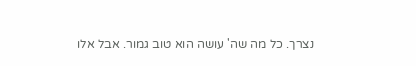נצרך. כל מה שה' עושה הוא טוב גמור. אבל אלו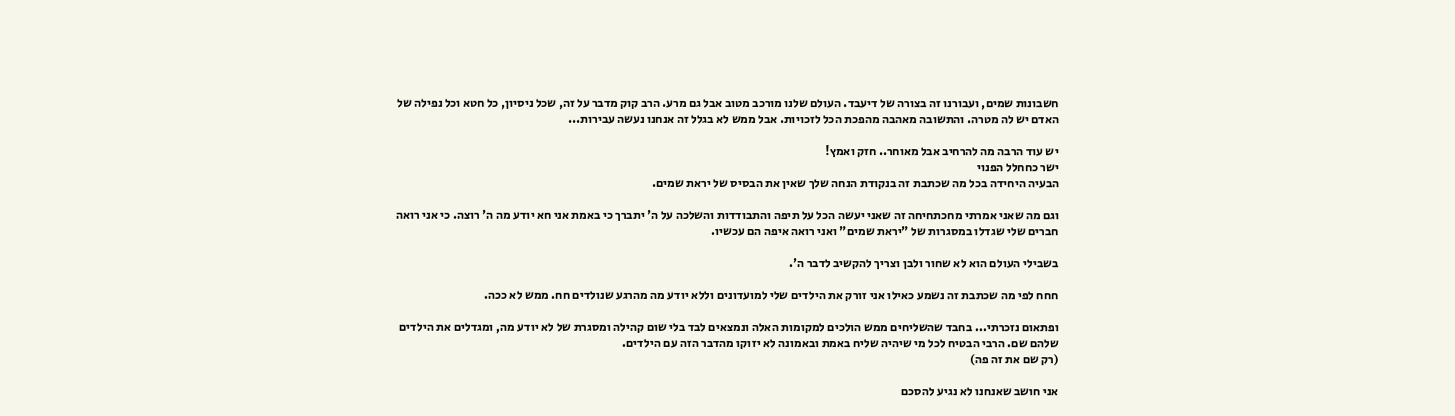חשבונות שמים, ועבורנו זה בצורה של דיעבד. העולם שלנו מורכב מטוב אבל גם מרע. הרב קוק מדבר על זה, שכל ניסיון, כל חטא וכל נפילה של האדם יש לה מטרה. והתשובה מאהבה מהפכת הכל לזכויות. אבל ממש לא בגלל זה אנחנו נעשה עבירות...

יש עוד הרבה מה להרחיב אבל מאוחר.. חזק ואמץ!
ישר כחחלל הפנוי
הבעיה היחידה בכל מה שכתבת זה בנקודת הנחה שלך שאין את הבסיס של יראת שמים.

וגם מה שאני אמרתי מחכתחיחה זה שאני יעשה הכל על תיפה והתבודדות והשלכה על ה' יתברך כי באמת אני חא יודע מה ה' רוצה. כי אני רואה חברים שלי שגדלו במסגרות של "יראת שמים" ואני רואה איפה הם עכשיו.

בשבילי העולם הוא לא שחור ולבן וצריך להקשיב לדבר ה'.

חחח לפי מה שכתבת זה נשמע כאילו אני זורק את הילדים שלי למועדונים וללא יודע מה מהרגע שנולדים חח. ממש לא ככה.

ופתאום נזכרתי... בחבד שהשליחים ממש הולכים למקומות האלה ונמצאים לבד בלי שום קהילה ומסגרת של לא יודע מה, ומגדלים את הילדים שלהם שם. הרבי הבטיח לכל מי שיהיה שליח באמת ובאמונה לא יזוקו מהדבר הזה עם הילדים.
(רק שם את זה פה)

אני חושב שאנחנו לא נגיע להסכם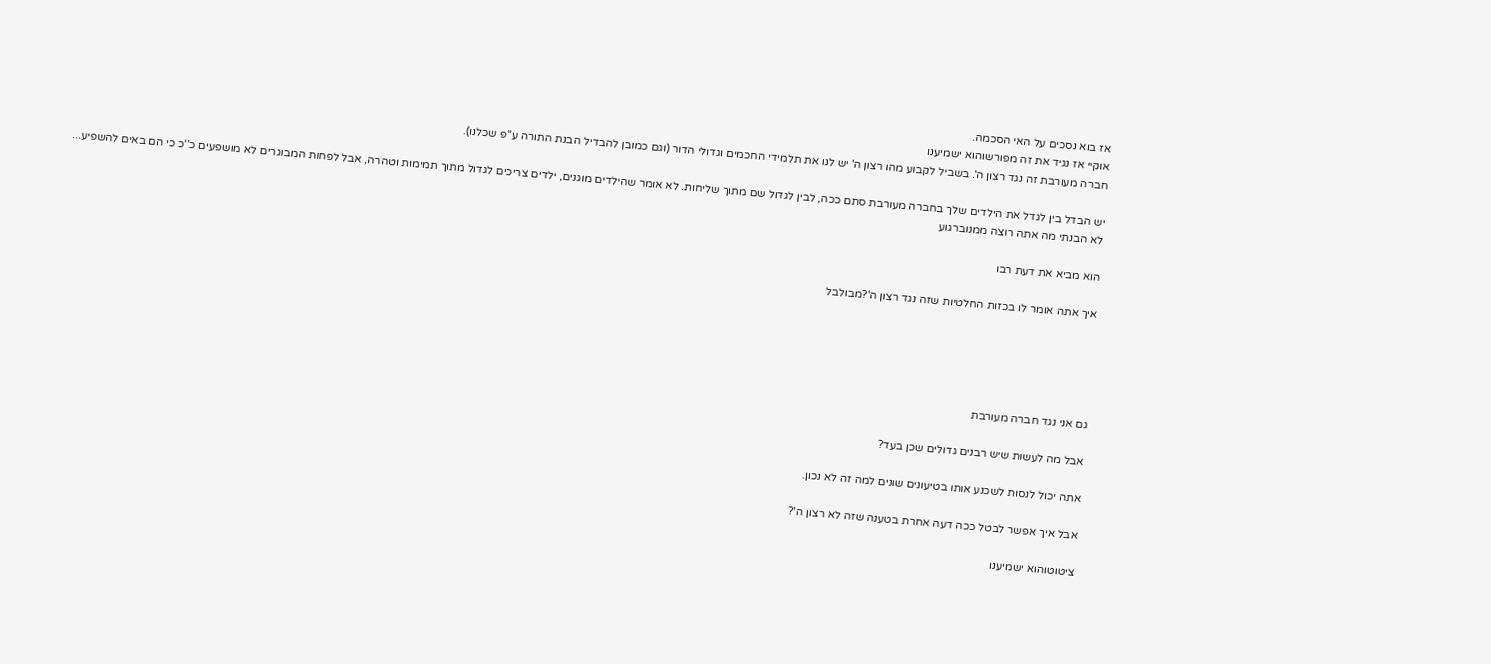אז בוא נסכים על האי הסכמה.
אוקיי אז נגיד את זה מפורשוהוא ישמיענו
חברה מעורבת זה נגד רצון ה'. בשביל לקבוע מהו רצון ה' יש לנו את תלמידי החכמים וגדולי הדור (וגם כמובן להבדיל הבנת התורה ע''פ שכלנו).

יש הבדל בין לגדל את הילדים שלך בחברה מעורבת סתם ככה, לבין לגדול שם מתוך שליחות. לא אומר שהילדים מוגנים, ילדים צריכים לגדול מתוך תמימות וטהרה, אבל לפחות המבוגרים לא מושפעים כ''כ כי הם באים להשפיע...
לא הבנתי מה אתה רוצה ממנוברגוע

הוא מביא את דעת רבו

איך אתה אומר לו בכזות החלטיות שזה נגד רצון ה'?מבולבל





גם אני נגד חברה מעורבת

אבל מה לעשות שיש רבנים גדולים שכן בעד?

אתה יכול לנסות לשכנע אותו בטיעונים שונים למה זה לא נכון.

אבל איך אפשר לבטל ככה דעה אחרת בטענה שזה לא רצון ה'?

ציטוטוהוא ישמיענו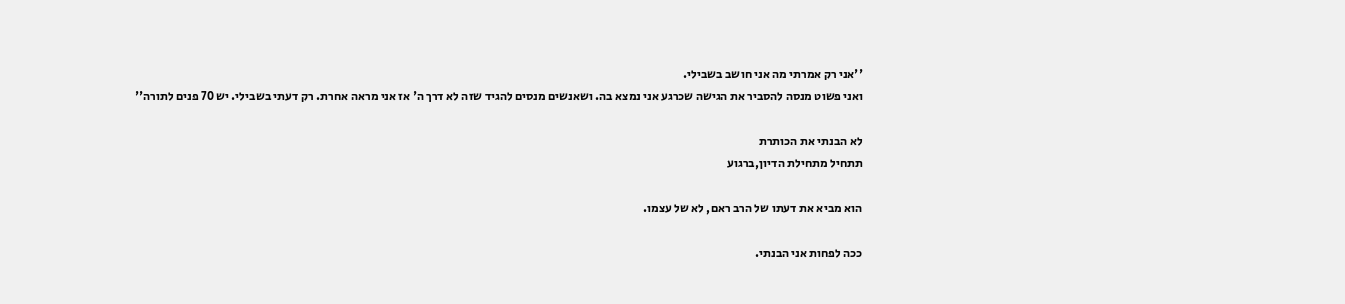''אני רק אמרתי מה אני חושב בשבילי.
ואני פשוט מנסה להסביר את הגישה שכרגע אני נמצא בה. ושאנשים מנסים להגיד שזה לא דרך ה' אז אני מראה אחרת. רק דעתי בשבילי. יש 70 פנים לתורה''

לא הבנתי את הכותרת
תתחיל מתחילת הדיון,ברגוע

הוא מביא את דעתו של הרב ראם, לא של עצמו.

ככה לפחות אני הבנתי.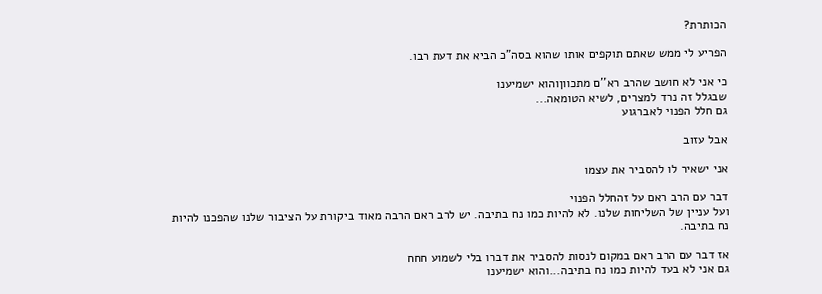הכותרת?

הפריע לי ממש שאתם תוקפים אותו שהוא בסה"כ הביא את דעת רבו.

כי אני לא חושב שהרב רא''ם מתכווןוהוא ישמיענו
שבגלל זה נרד למצרים, לשיא הטומאה...
גם חלל הפנוי לאברגוע

אבל עזוב

אני ישאיר לו להסביר את עצמו

דבר עם הרב ראם על זהחלל הפנוי
ועל עניין של השליחות שלנו. לא להיות כמו נח בתיבה. יש לרב ראם הרבה מאוד ביקורת על הציבור שלנו שהפכנו להיות נח בתיבה.

אז דבר עם הרב ראם במקום לנסות להסביר את דברו בלי לשמוע חחח
גם אני לא בעד להיות כמו נח בתיבה...והוא ישמיענו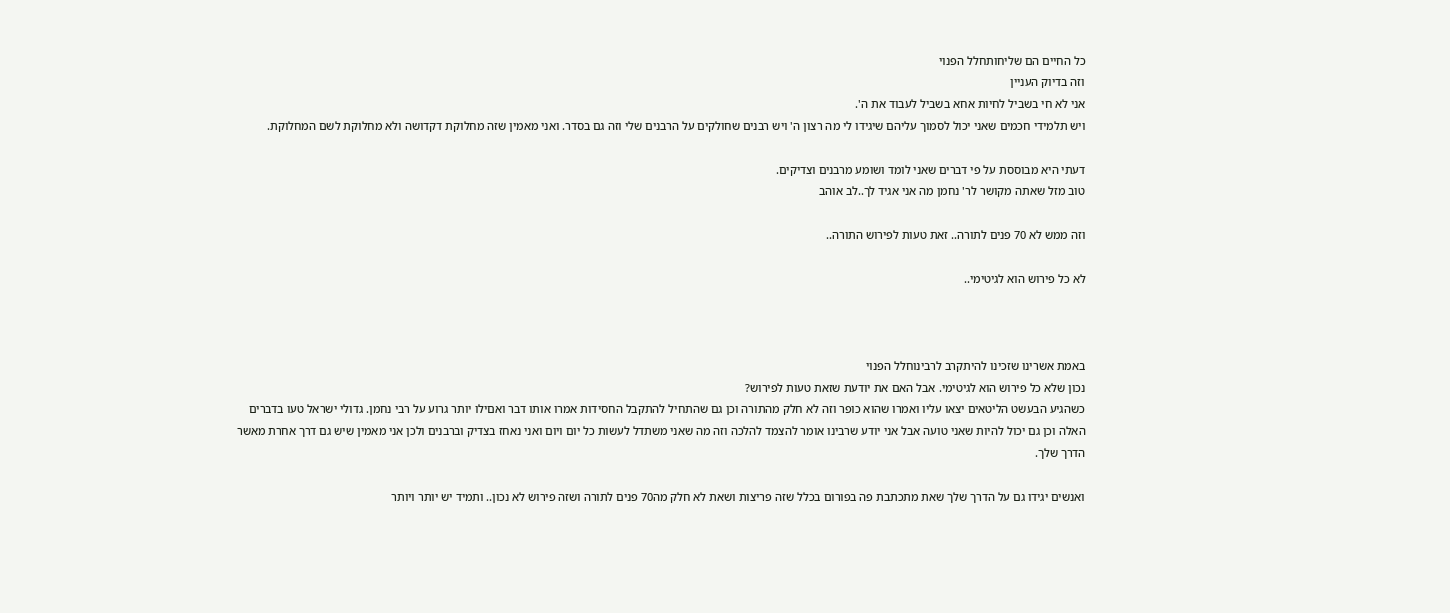כל החיים הם שליחותחלל הפנוי
וזה בדיוק העניין
אני לא חי בשביל לחיות אחא בשביל לעבוד את ה'.
ויש תלמידי חכמים שאני יכול לסמוך עליהם שיגידו לי מה רצון ה' ויש רבנים שחולקים על הרבנים שלי וזה גם בסדר. ואני מאמין שזה מחלוקת דקדושה ולא מחלוקת לשם המחלוקת.

דעתי היא מבוססת על פי דברים שאני לומד ושומע מרבנים וצדיקים.
טוב מזל שאתה מקושר לר' נחמן מה אני אגיד לך..לב אוהב

וזה ממש לא 70 פנים לתורה.. זאת טעות לפירוש התורה..

לא כל פירוש הוא לגיטימי..



באמת אשרינו שזכינו להיתקרב לרבינוחלל הפנוי
נכון שלא כל פירוש הוא לגיטימי. אבל האם את יודעת שזאת טעות לפירוש?
כשהגיע הבעשט הליטאים יצאו עליו ואמרו שהוא כופר וזה לא חלק מהתורה וכן גם שהתחיל להתקבל החסידות אמרו אותו דבר ואםילו יותר גרוע על רבי נחמן. גדולי ישראל טעו בדברים האלה וכן גם יכול להיות שאני טועה אבל אני יודע שרבינו אומר להצמד להלכה וזה מה שאני משתדל לעשות כל יום ויום ואני נאחז בצדיק וברבנים ולכן אני מאמין שיש גם דרך אחרת מאשר הדרך שלך.

ואנשים יגידו גם על הדרך שלך שאת מתכתבת פה בפורום בכלל שזה פריצות ושאת לא חלק מה70 פנים לתורה ושזה פירוש לא נכון.. ותמיד יש יותר ויותר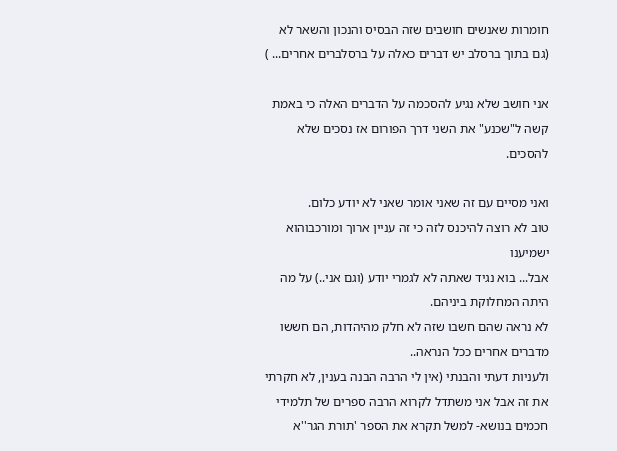חומרות שאנשים חושבים שזה הבסיס והנכון והשאר לא (גם בתוך ברסלב יש דברים כאלה על ברסלברים אחרים... )

אני חושב שלא נגיע להסכמה על הדברים האלה כי באמת קשה ל"שכנע" את השני דרך הפורום אז נסכים שלא להסכים.

ואני מסיים עם זה שאני אומר שאני לא יודע כלום.
טוב לא רוצה להיכנס לזה כי זה עניין ארוך ומורכבוהוא ישמיענו
אבל... בוא נגיד שאתה לא לגמרי יודע (וגם אני..) על מה היתה המחלוקת ביניהם.
לא נראה שהם חשבו שזה לא חלק מהיהדות, הם חששו מדברים אחרים ככל הנראה..
ולעניות דעתי והבנתי (אין לי הרבה הבנה בענין, לא חקרתי את זה אבל אני משתדל לקרוא הרבה ספרים של תלמידי חכמים בנושא- למשל תקרא את הספר 'תורת הגר''א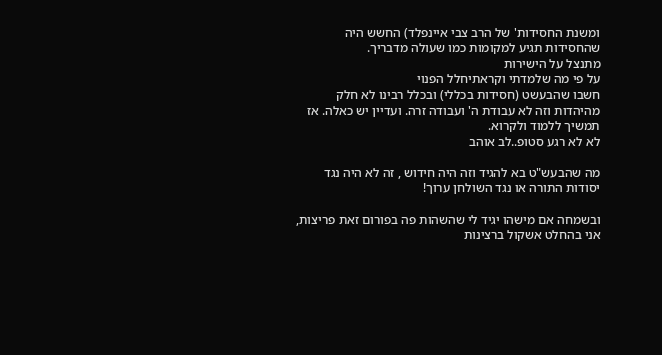ומשנת החסידות' של הרב צבי איינפלד) החשש היה שהחסידות תגיע למקומות כמו שעולה מדבריך.
מתנצל על הישירות
על פי מה שלמדתי וקראתיחלל הפנוי
חשבו שהבעשט (חסידות בכללי) ובכלל רבינו לא חלק מהיהדות וזה לא עבודת ה' ועבודה זרה. ועדיין יש כאלה. אז תמשיך ללמוד ולקרוא.
לא לא רגע סטופ..לב אוהב

מה שהבעש"ט בא להגיד וזה היה חידוש , זה לא היה נגד יסודות התורה או נגד השולחן ערוך!

ובשמחה אם מישהו יגיד לי שהשהות פה בפורום זאת פריצות, אני בהחלט אשקול ברצינות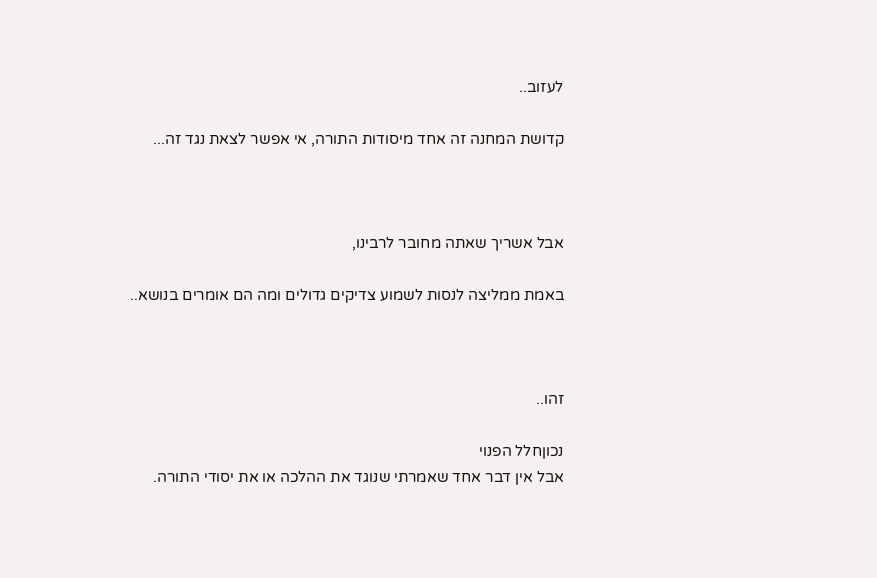לעזוב..

קדושת המחנה זה אחד מיסודות התורה, אי אפשר לצאת נגד זה...



אבל אשריך שאתה מחובר לרבינו,

באמת ממליצה לנסות לשמוע צדיקים גדולים ומה הם אומרים בנושא..



זהו..

נכוןחלל הפנוי
אבל אין דבר אחד שאמרתי שנוגד את ההלכה או את יסודי התורה.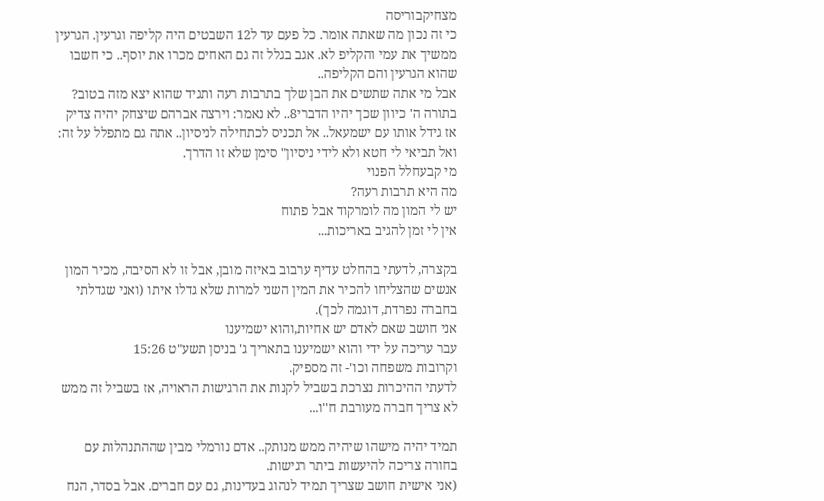מצחיקבוריסה
כי זה נכון מה שאתה אומר. כל פעם עד ל12 השבטים היה קליפה וגרעין. הגרעין ממשיך את עמי והקליפ לא. אגב בגלל זה גם האחים מכרו את יוסף.. כי חשבו שהוא הגרעין והם הקליפה..
אבל מי אתה שתשים את הבן שלך בתרבות רעה ותגיד שהוא יצא מזה בטוב? בתורה ה' כיוון שכך יהיו הדברי8.. לא נאמר: וירצה אברהם שיצחק יהיה צדיק אז גידל אותו עם ישמעאל.. אל תכניס לכתחילה לניסיון.. אתה גם מתפלל על זה: ואל תביאי לי חטא ולא לידי ניסיון" סימן שלא זו הדרך.
מי קבעחלל הפנוי
מה היא תרבות רעה?
יש לי המון מה לומרקוד אבל פתוח
אין לי זמן להגיב באריכות...

בקצרה, לדעתי בהחלט עדיף ערבוב באיזה מובן, אבל זו לא הסיבה, מכיר המון אנשים שהצליחו להכיר את המין השני למרות שלא גדלו איתו (ואני שגדלתי בחברה נפרדת, דוגמה לכך).
אני חושב שאם לאדם יש אחיות,והוא ישמיענו
עבר עריכה על ידי והוא ישמיענו בתאריך ג' בניסן תשע"ט 15:26
וקרובות משפחה וכו'- זה מספיק.
לדעתי ההיכרות נצרכת בשביל לקנות את הרגישות הראויה, אז בשביל זה ממש לא צריך חברה מעורבת ח''ו...

תמיד יהיה מישהו שיהיה ממש מנותק.. אדם נורמלי מבין שההתנהלות עם בחורה צריכה להיעשות ביתר רגישות.
(אני אישית חושב שצריך תמיד לנהוג בעדינות, גם עם חברים. אבל בסדר, הנח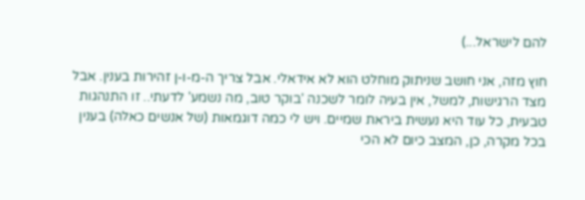להם לישראל...)

חוץ מזה, אני חושב שניתוק מוחלט הוא לא אידאלי. אבל צריך ה-מ-ו-ן זהירות בענין. אבל מצד הרגישות, למשל, אין בעיה לומר לשכנה 'בוקר טוב, מה נשמע' לדעתי.. זו התנהגות טבעית, כל עוד היא נעשית ביראת שמיים. ויש לי כמה דוגמאות (של אנשים כאלה) בענין
בכל מקרה, כן, המצב כיום לא הכי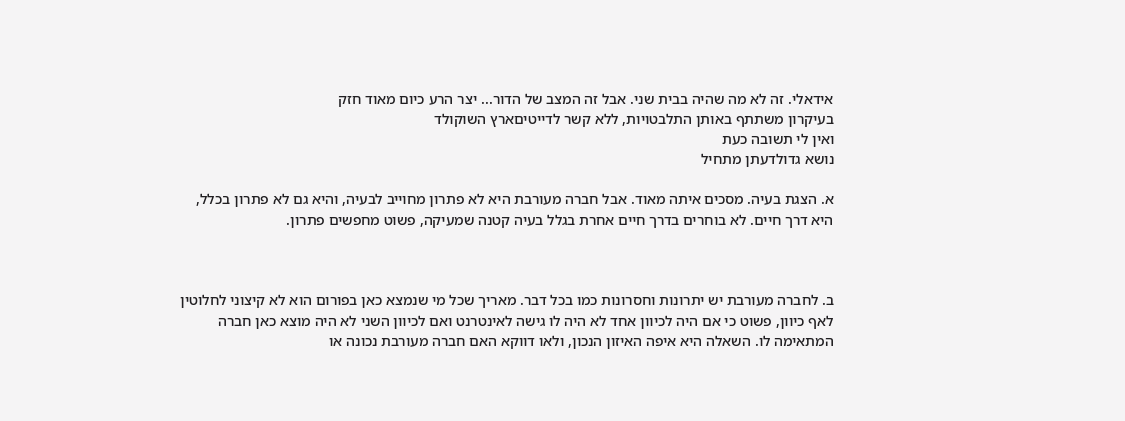אידאלי. זה לא מה שהיה בבית שני. אבל זה המצב של הדור... יצר הרע כיום מאוד חזק
בעיקרון משתתף באותן התלבטויות, ללא קשר לדייטיםארץ השוקולד
ואין לי תשובה כעת
נושא גדולדעתן מתחיל

א. הצגת בעיה. מסכים איתה מאוד. אבל חברה מעורבת היא לא פתרון מחוייב לבעיה, והיא גם לא פתרון בכלל, היא דרך חיים. לא בוחרים בדרך חיים אחרת בגלל בעיה קטנה שמעיקה, פשוט מחפשים פתרון.



ב. לחברה מעורבת יש יתרונות וחסרונות כמו בכל דבר. מאריך שכל מי שנמצא כאן בפורום הוא לא קיצוני לחלוטין לאף כיוון, פשוט כי אם היה לכיוון אחד לא היה לו גישה לאינטרנט ואם לכיוון השני לא היה מוצא כאן חברה המתאימה לו. השאלה היא איפה האיזון הנכון, ולאו דווקא האם חברה מעורבת נכונה או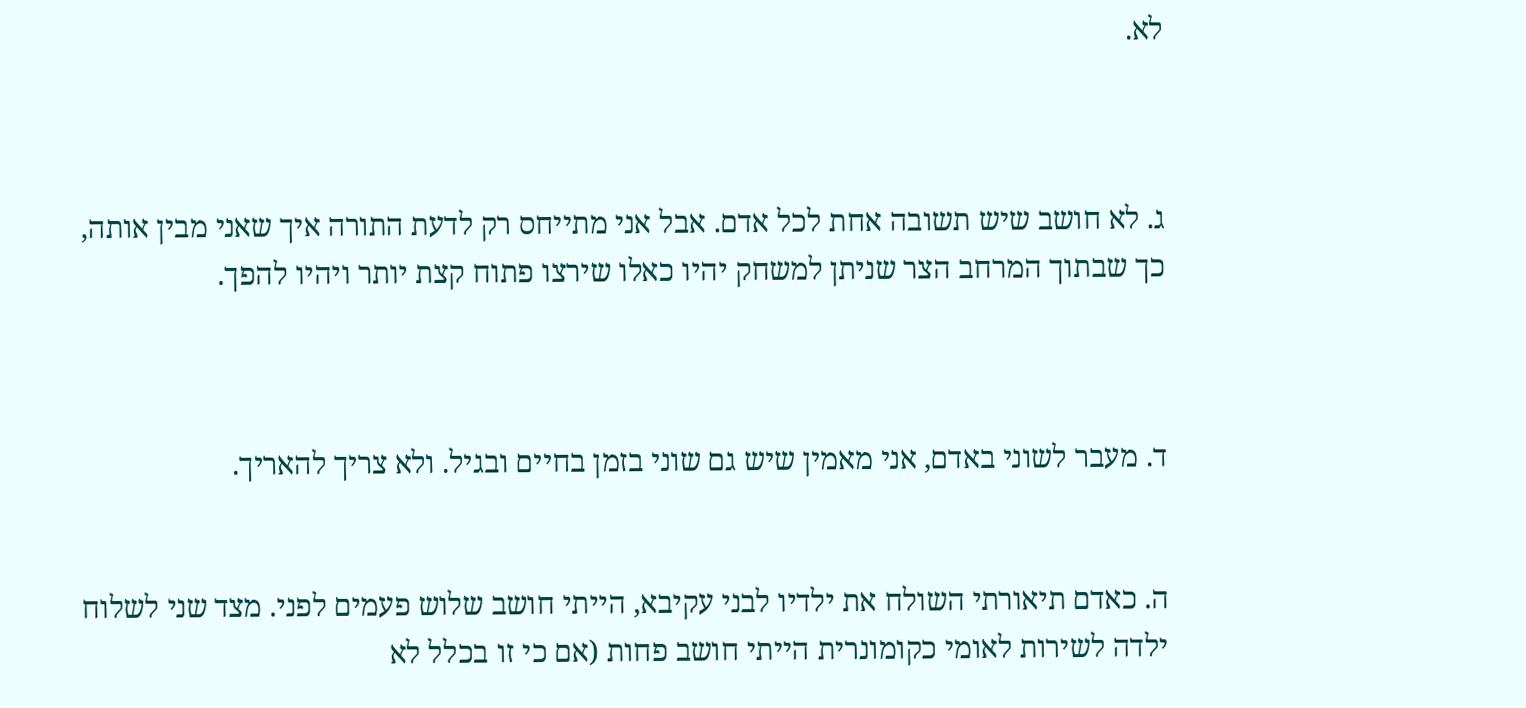לא.



ג. לא חושב שיש תשובה אחת לכל אדם. אבל אני מתייחס רק לדעת התורה איך שאני מבין אותה, כך שבתוך המרחב הצר שניתן למשחק יהיו כאלו שירצו פתוח קצת יותר ויהיו להפך.



ד. מעבר לשוני באדם, אני מאמין שיש גם שוני בזמן בחיים ובגיל. ולא צריך להאריך.


ה. כאדם תיאורתי השולח את ילדיו לבני עקיבא, הייתי חושב שלוש פעמים לפני. מצד שני לשלוח ילדה לשירות לאומי כקומונרית הייתי חושב פחות (אם כי זו בכלל לא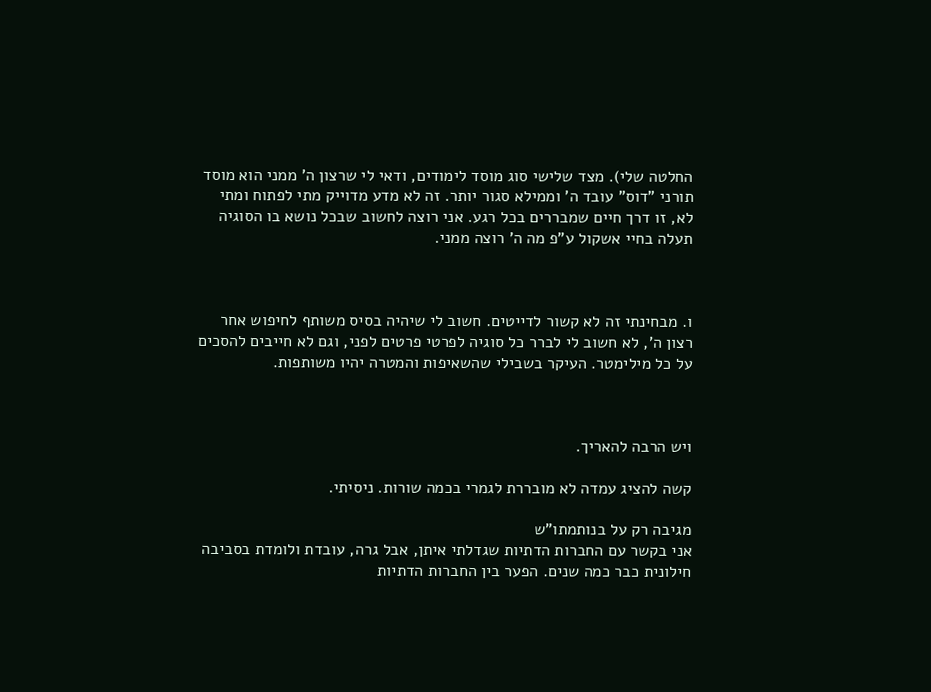החלטה שלי). מצד שלישי סוג מוסד לימודים, ודאי לי שרצון ה' ממני הוא מוסד תורני "דוס" עובד ה' וממילא סגור יותר. זה לא מדע מדוייק מתי לפתוח ומתי לא, זו דרך חיים שמבררים בכל רגע. אני רוצה לחשוב שבכל נושא בו הסוגיה תעלה בחיי אשקול ע"פ מה ה' רוצה ממני.



ו. מבחינתי זה לא קשור לדייטים. חשוב לי שיהיה בסיס משותף לחיפוש אחר רצון ה', לא חשוב לי לברר כל סוגיה לפרטי פרטים לפני, וגם לא חייבים להסכים על כל מילימטר. העיקר בשבילי שהשאיפות והמטרה יהיו משותפות.



ויש הרבה להאריך.

קשה להציג עמדה לא מובררת לגמרי בכמה שורות. ניסיתי.

מגיבה רק על בנותמתו"ש
אני בקשר עם החברות הדתיות שגדלתי איתן, אבל גרה, עובדת ולומדת בסביבה חילונית כבר כמה שנים. הפער בין החברות הדתיות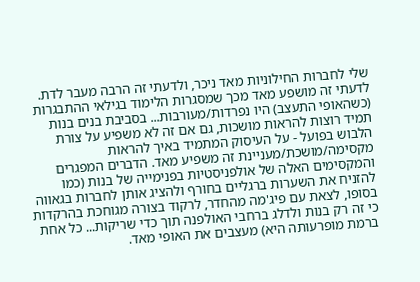שלי לחברות החילוניות מאד ניכר, ולדעתי זה הרבה מעבר לדת. לדעתי זה מושפע מאד מכך שמסגרות הלימוד בגילאי ההתבגרות (כשהאופי התעצב) היו נפרדות/מעורבות... בסביבת בנים בנות תמיד רוצות להראות מושכות, גם אם זה לא משפיע על צורת הלבוש בפועל - על העיסוק המתמיד באיך להראות מקסימה/מושכת/מעניינת זה משפיע מאד. הדברים המפגרים והמקסימים האלה של אולפניסטיות בפנימייה של בנות (כמו להזניח את השערות ברגליים בחורף ולהציג אותן לחברות בגאווה בסופו, לצאת עם פיג'מה מהחדר, לרקוד בצורה מגוחכת בהרקדות כי זה רק בנות ולדלג ברחבי האולפנה תוך כדי שריקות... כל אחת ברמת מופרעותה היא) מעצבים את האופי מאד.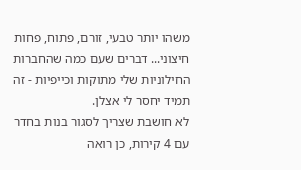משהו יותר טבעי, זורם, פתוח, פחות חיצוני... דברים שעם כמה שהחברות החילוניות שלי מתוקות וכייפיות - זה תמיד יחסר לי אצלן.
לא חושבת שצריך לסגור בנות בחדר עם 4 קירות, כן רואה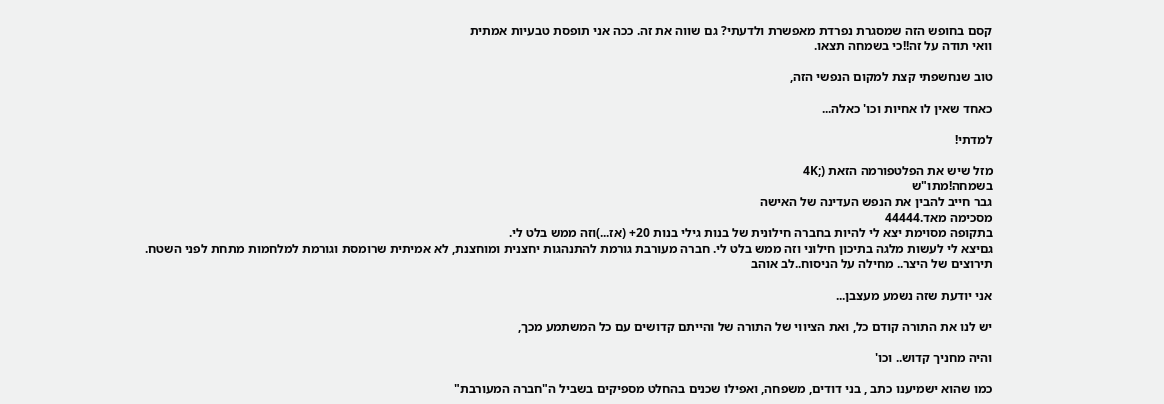קסם בחופש הזה שמסגרת נפרדת מאפשרת ולדעתי? גם שווה את זה. ככה אני תופסת טבעיות אמתית
וואי תודה על זה!!כי בשמחה תצאו.

טוב שנחשפתי קצת למקום הנפשי הזה,

כאחד שאין לו אחיות וכו' כאלה...

למדתי!

מזל שיש את הפלטפורמה הזאת (;4K
בשמחה!מתו"ש
גבר חייב להבין את הנפש העדינה של האישה
מסכימה מאד.44444
בתקופה מסוימת יצא לי להיות בחברה חילונית של בנות גילי בנות 20+ (אז...)וזה ממש בלט לי.
גםיצא לי לעשות מלגה בתיכון חילוני וזה ממש בלט לי. חברה מעורבת גורמת להתנהגות יחצנית ומוחצנת, לא אמיתית שרומסת וגורמת למלחמות מתחת לפני השטח.
תירוצים של היצר.. מחילה על הניסוח..לב אוהב

אני יודעת שזה נשמע מעצבן...

יש לנו את התורה קודם כל, ואת הציווי של התורה של והייתם קדושים עם כל המשתמע מכך,

והיה מחניך קדוש.. וכו'

כמו שהוא ישמיענו כתב , בני דודים, משפחה, ואפילו שכנים בהחלט מספיקים בשביל ה"חברה המעורבת"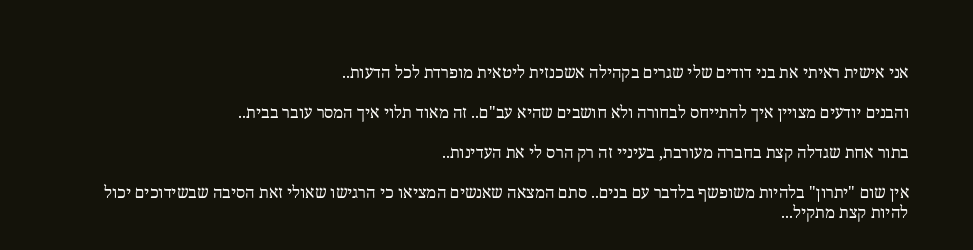אני אישית ראיתי את בני דודים שלי שגרים בקהילה אשכנזית ליטאית מופרדת לכל הדעות..

והבנים יודעים מצויין איך להתייחס לבחורה ולא חושבים שהיא עב"ם.. זה מאוד תלוי איך המסר עובר בבית..

בתור אחת שגדלה קצת בחברה מעורבת, בעיניי זה רק הרס לי את העדינות..

אין שום "יתרון" בלהיות משופשף בלדבר עם בנים.. סתם המצאה שאנשים המציאו כי הרגישו שאולי זאת הסיבה שבשידוכים יכול להיות קצת מתקיל...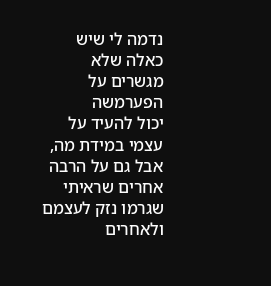נדמה לי שיש כאלה שלא מגשרים על הפערמשה
יכול להעיד על עצמי במידת מה, אבל גם על הרבה אחרים שראיתי שגרמו נזק לעצמם ולאחרים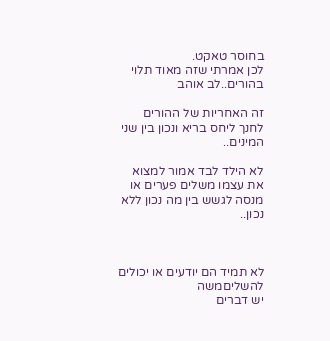בחוסר טאקט.
לכן אמרתי שזה מאוד תלוי בהורים..לב אוהב

זה האחריות של ההורים לחנך ליחס בריא ונכון בין שני המינים..

לא הילד לבד אמור למצוא את עצמו משלים פערים או מנסה לגשש בין מה נכון ללא נכון..



לא תמיד הם יודעים או יכולים להשליםמשה
יש דברים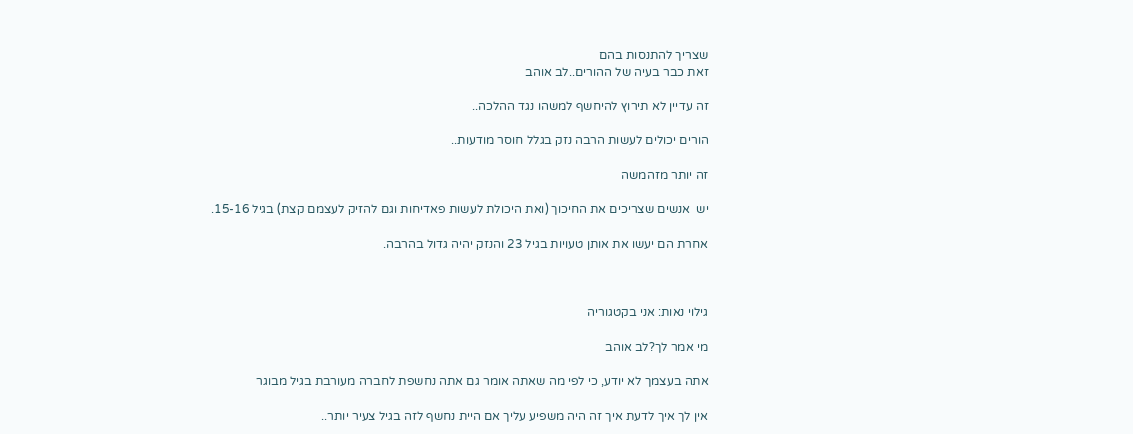שצריך להתנסות בהם
זאת כבר בעיה של ההורים..לב אוהב

זה עדיין לא תירוץ להיחשף למשהו נגד ההלכה..

הורים יכולים לעשות הרבה נזק בגלל חוסר מודעות..

זה יותר מזהמשה

יש  אנשים שצריכים את החיכוך (ואת היכולת לעשות פאדיחות וגם להזיק לעצמם קצת) בגיל 15-16.

אחרת הם יעשו את אותן טעויות בגיל 23 והנזק יהיה גדול בהרבה.



גילוי נאות: אני בקטגוריה

מי אמר לך?לב אוהב

אתה בעצמך לא יודע, כי לפי מה שאתה אומר גם אתה נחשפת לחברה מעורבת בגיל מבוגר

אין לך איך לדעת איך זה היה משפיע עליך אם היית נחשף לזה בגיל צעיר יותר..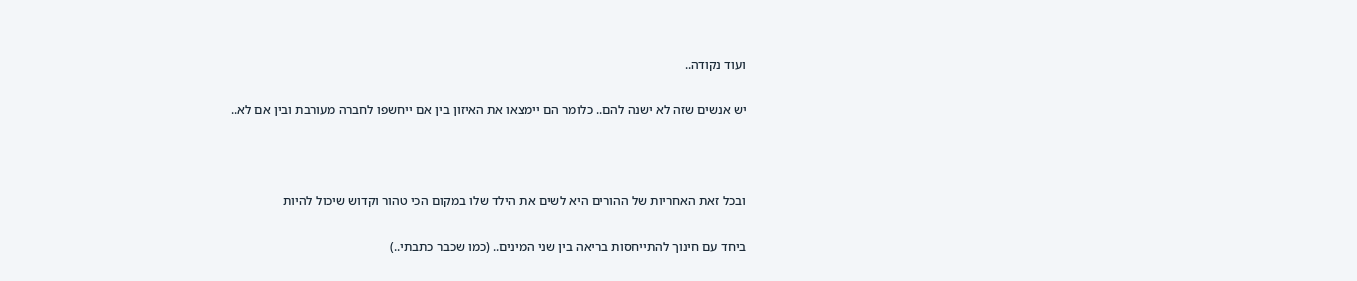ועוד נקודה..

יש אנשים שזה לא ישנה להם.. כלומר הם יימצאו את האיזון בין אם ייחשפו לחברה מעורבת ובין אם לא..



ובכל זאת האחריות של ההורים היא לשים את הילד שלו במקום הכי טהור וקדוש שיכול להיות

ביחד עם חינוך להתייחסות בריאה בין שני המינים.. (כמו שכבר כתבתי..)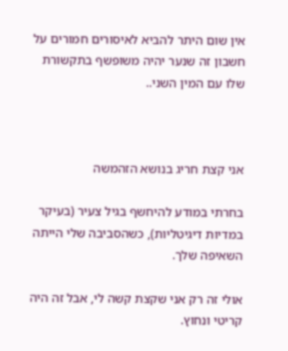אין שום היתר להביא לאיסורים חמורים על חשבון זה שנער יהיה משופשף בתקשורת שלו עם המין השני..



אני קצת חריג בנושא הזהמשה

בחרתי במודע להיחשף בגיל צעיר (בעיקר במדיות דיגיטליות), כשהסביבה שלי הייתה השאיפה שלך.

אולי זה רק אני שקצת קשה לי, אבל זה היה קריטי ונחוץ.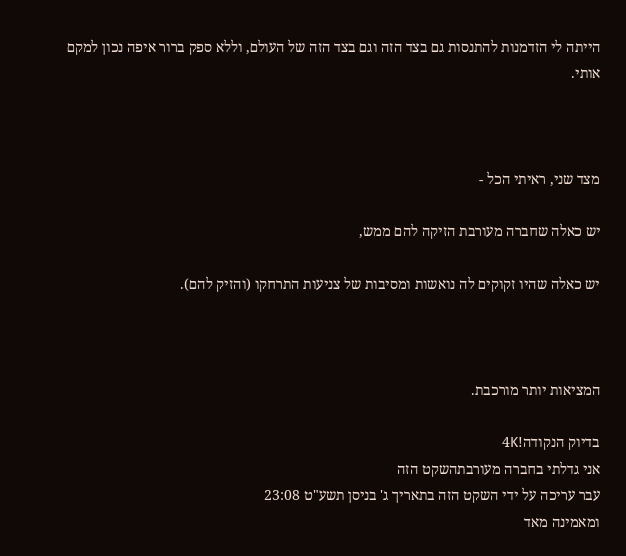הייתה לי הזדמנות להתנסות גם בצד הזה וגם בצד הזה של העולם, וללא ספק ברור איפה נכון למקם אותי.



מצד שני, ראיתי הכל -

יש כאלה שחברה מעורבת הזיקה להם ממש,

יש כאלה שהיו זקוקים לה נואשות ומסיבות של צניעות התרחקו (והזיק להם).



המציאות יותר מורכבת.

בדיוק הנקודה!4K
אני גדלתי בחברה מעורבתהשקט הזה
עבר עריכה על ידי השקט הזה בתאריך ג' בניסן תשע"ט 23:08
ומאמינה מאד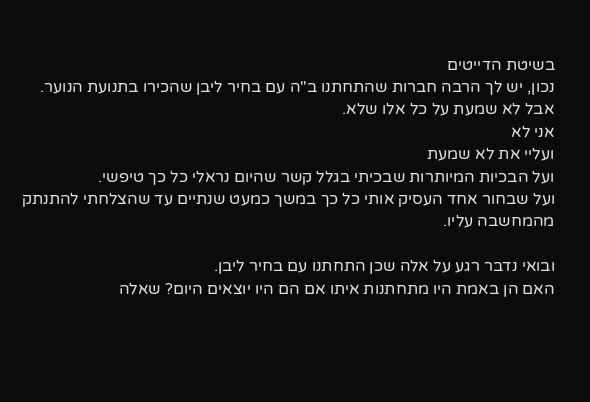בשיטת הדייטים
נכון, יש לך הרבה חברות שהתחתנו ב"ה עם בחיר ליבן שהכירו בתנועת הנוער.
אבל לא שמעת על כל אלו שלא.
אני לא
ועליי את לא שמעת
ועל הבכיות המיותרות שבכיתי בגלל קשר שהיום נראלי כל כך טיפשי.
ועל שבחור אחד העסיק אותי כל כך במשך כמעט שנתיים עד שהצלחתי להתנתק מהמחשבה עליו.

ובואי נדבר רגע על אלה שכן התחתנו עם בחיר ליבן.
האם הן באמת היו מתחתנות איתו אם הם היו יוצאים היום? שאלה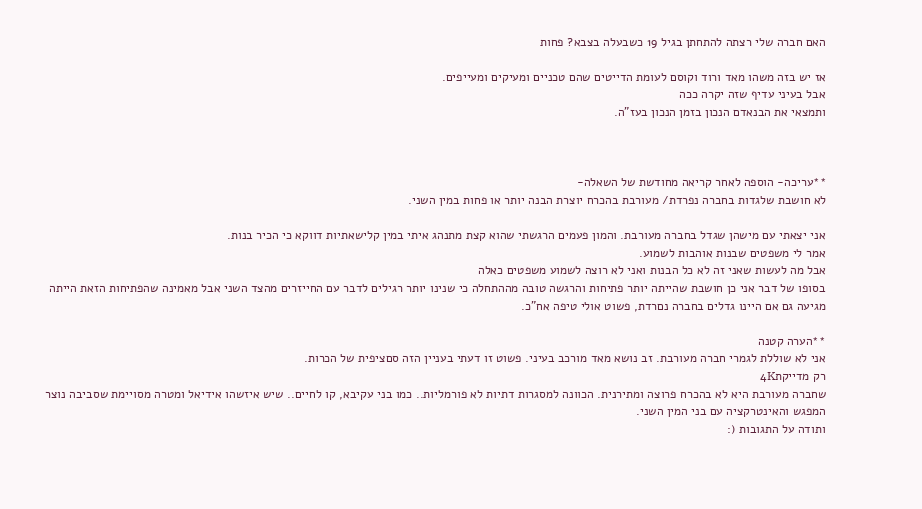האם חברה שלי רצתה להתחתן בגיל 19 כשבעלה בצבא? פחות

אז יש בזה משהו מאד ורוד וקוסם לעומת הדייטים שהם טכניים ומעיקים ומעייפים.
אבל בעיני עדיף שזה יקרה ככה
ותמצאי את הבנאדם הנכון בזמן הנכון בעז"ה.



**עריכה- הוספה לאחר קריאה מחודשת של השאלה-
לא חושבת שלגדות בחברה נפרדת/ מעורבת בהכרח יוצרת הבנה יותר או פחות במין השני.

אני יצאתי עם מישהן שגדל בחברה מעורבת. והמון פעמים הרגשתי שהוא קצת מתנהג איתי במין קלישאתיות דווקא כי הכיר בנות.
אמר לי משפטים שבנות אוהבות לשמוע.
אבל מה לעשות שאני זה לא כל הבנות ואני לא רוצה לשמוע משפטים כאלה
בסופו של דבר אני כן חושבת שהייתה יותר פתיחות והרגשה טובה מההתחלה כי שנינו יותר רגילים לדבר עם החייזרים מהצד השני אבל מאמינה שהפתיחות הזאת הייתה מגיעה גם אם היינו גדלים בחברה נםרדת, פשוט אולי טיפה אח"כ.

**הערה קטנה
אני לא שוללת לגמרי חברה מעורבת. זב נושא מאד מורכב בעיני. פשוט זו דעתי בעניין הזה סםציפית של הכרות.
רק מדייקת4K
שחברה מעורבת היא לא בהכרח פרוצה ומתירנית. הכוונה למסגרות דתיות לא פורמליות.. כמו בני עקיבא, קו לחיים.. שיש איזשהו אידיאל ומטרה מסויימת שסביבה נוצר המפגש והאינטרקציה עם בני המין השני.
ותודה על התגובות (: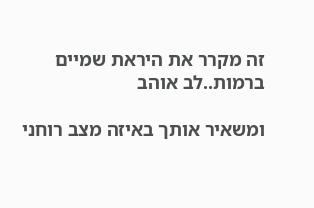זה מקרר את היראת שמיים ברמות..לב אוהב

ומשאיר אותך באיזה מצב רוחני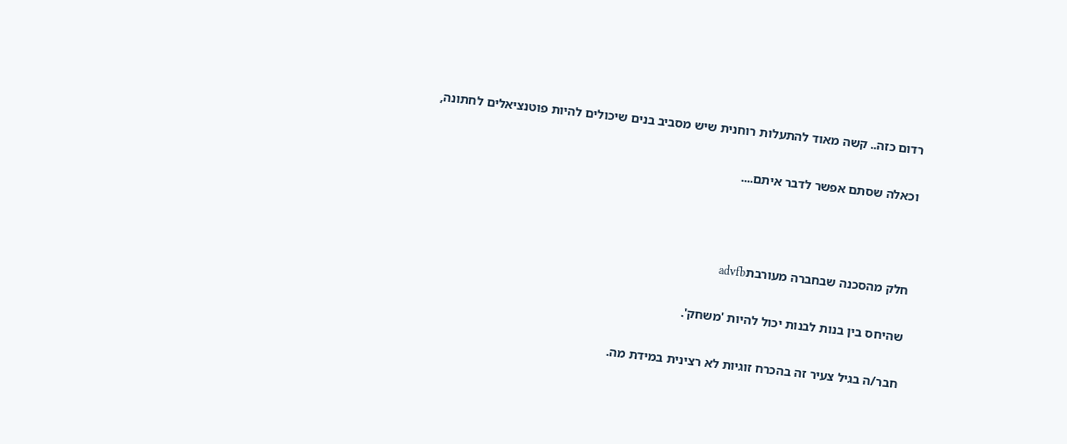רדום כזה.. קשה מאוד להתעלות רוחנית שיש מסביב בנים שיכולים להיות פוטנציאלים לחתונה,

וכאלה שסתם אפשר לדבר איתם....



חלק מהסכנה שבחברה מעורבתadvfb

שהיחס בין בנות לבנות יכול להיות 'משחק'.

חבר/ה בגיל צעיר זה בהכרח זוגיות לא רצינית במידת מה.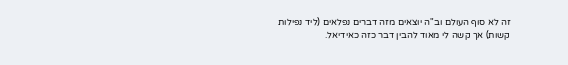זה לא סוף העולם וב"ה יוצאים מזה דברים נפלאים (ליד נפילות קשות) אך קשה לי מאוד להבין דבר כזה כאידיאל.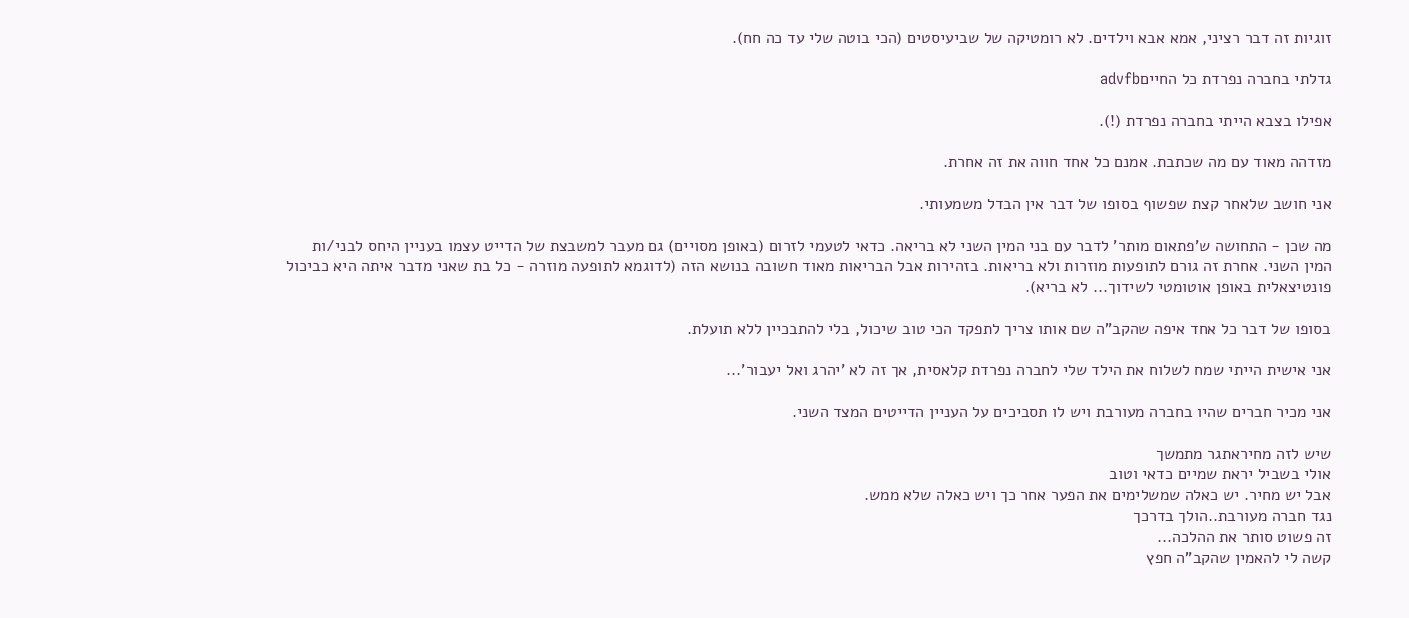זוגיות זה דבר רציני, אמא אבא וילדים. לא רומטיקה של שביעיסטים (הכי בוטה שלי עד כה חח).

גדלתי בחברה נפרדת כל החייםadvfb

אפילו בצבא הייתי בחברה נפרדת (!).

מזדהה מאוד עם מה שכתבת. אמנם כל אחד חווה את זה אחרת.

אני חושב שלאחר קצת שפשוף בסופו של דבר אין הבדל משמעותי.

מה שכן - התחושה ש'פתאום מותר' לדבר עם בני המין השני לא בריאה. כדאי לטעמי לזרום (באופן מסויים) גם מעבר למשבצת של הדייט עצמו בעניין היחס לבני/ות המין השני. אחרת זה גורם לתופעות מוזרות ולא בריאות. בזהירות אבל הבריאות מאוד חשובה בנושא הזה (לדוגמא לתופעה מוזרה - כל בת שאני מדבר איתה היא כביכול פונטיצאלית באופן אוטומטי לשידוך... לא בריא).

בסופו של דבר כל אחד איפה שהקב"ה שם אותו צריך לתפקד הכי טוב שיכול, בלי להתבכיין ללא תועלת.

אני אישית הייתי שמח לשלוח את הילד שלי לחברה נפרדת קלאסית, אך זה לא 'יהרג ואל יעבור'...

אני מכיר חברים שהיו בחברה מעורבת ויש לו תסביכים על העניין הדייטים המצד השני.

שיש לזה מחיראתגר מתמשך
אולי בשביל יראת שמיים כדאי וטוב
אבל יש מחיר. יש כאלה שמשלימים את הפער אחר כך ויש כאלה שלא ממש.
נגד חברה מעורבת..הולך בדרכך
זה פשוט סותר את ההלכה...
קשה לי להאמין שהקב"ה חפץ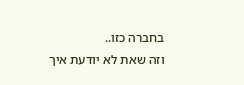בחברה כזו..
וזה שאת לא יודעת איך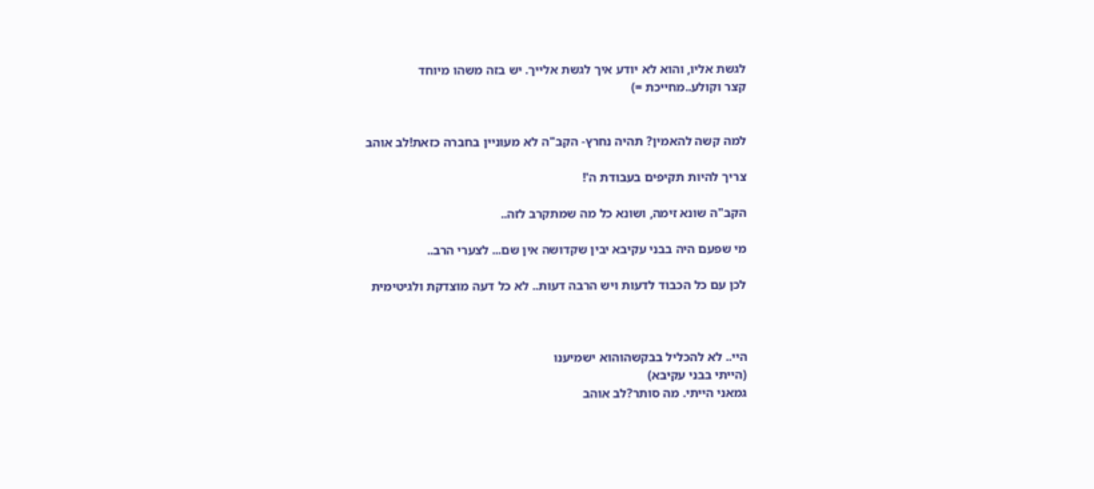לגשת אליו, והוא לא יודע איך לגשת אלייך. יש בזה משהו מיוחד
קצר וקולע..מחייכת =)


למה קשה להאמין? תהיה נחרץ- הקב"ה לא מעוניין בחברה כזאת!לב אוהב

צריך להיות תקיפים בעבודת ה'!

הקב"ה שונא זימה, ושונא כל מה שמתקרב לזה..

מי שפעם היה בבני עקיבא יבין שקדושה אין שם... לצערי הרב..

לכן עם כל הכבוד לדעות ויש הרבה דעות.. לא כל דעה מוצדקת ולגיטימית



היי.. לא להכליל בבקשהוהוא ישמיענו
(הייתי בבני עקיבא)
גמאני הייתי. מה סותר?לב אוהב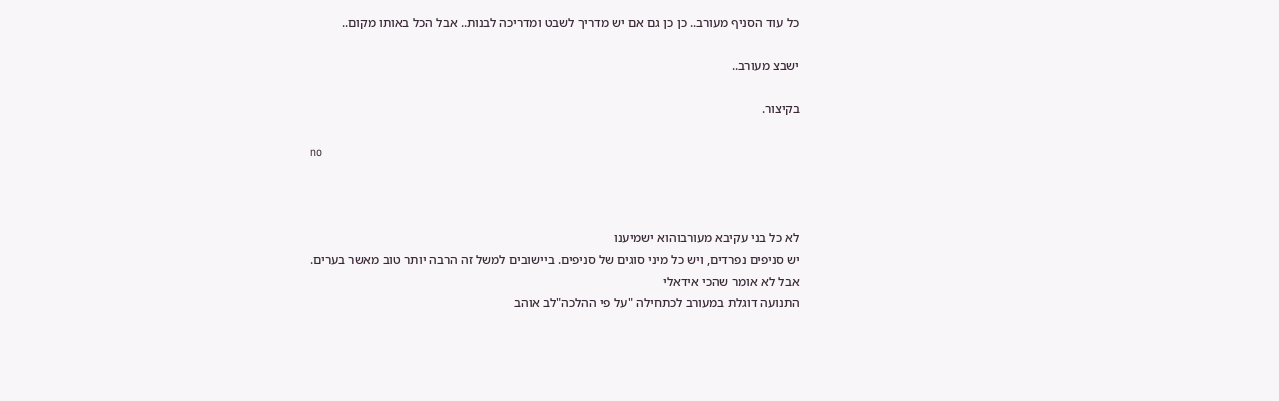כל עוד הסניף מעורב.. כן כן גם אם יש מדריך לשבט ומדריכה לבנות.. אבל הכל באותו מקום..

ישבצ מעורב..

בקיצור.

no



לא כל בני עקיבא מעורבוהוא ישמיענו
יש סניפים נפרדים, ויש כל מיני סוגים של סניפים. ביישובים למשל זה הרבה יותר טוב מאשר בערים.
אבל לא אומר שהכי אידאלי
התנועה דוגלת במעורב לכתחילה "על פי ההלכה"לב אוהב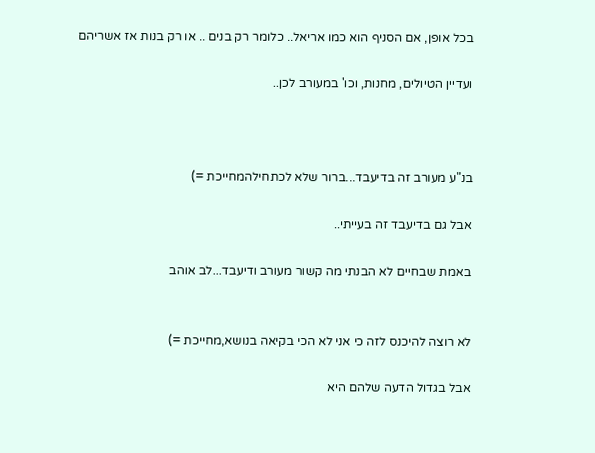בכל אופן, אם הסניף הוא כמו אריאל.. כלומר רק בנים .. או רק בנות אז אשריהם

ועדיין הטיולים, מחנות, וכו' במעורב לכן..



בנ"ע מעורב זה בדיעבד...ברור שלא לכתחילהמחייכת =)

אבל גם בדיעבד זה בעייתי..

באמת שבחיים לא הבנתי מה קשור מעורב ודיעבד...לב אוהב


לא רוצה להיכנס לזה כי אני לא הכי בקיאה בנושא,מחייכת =)

אבל בגדול הדעה שלהם היא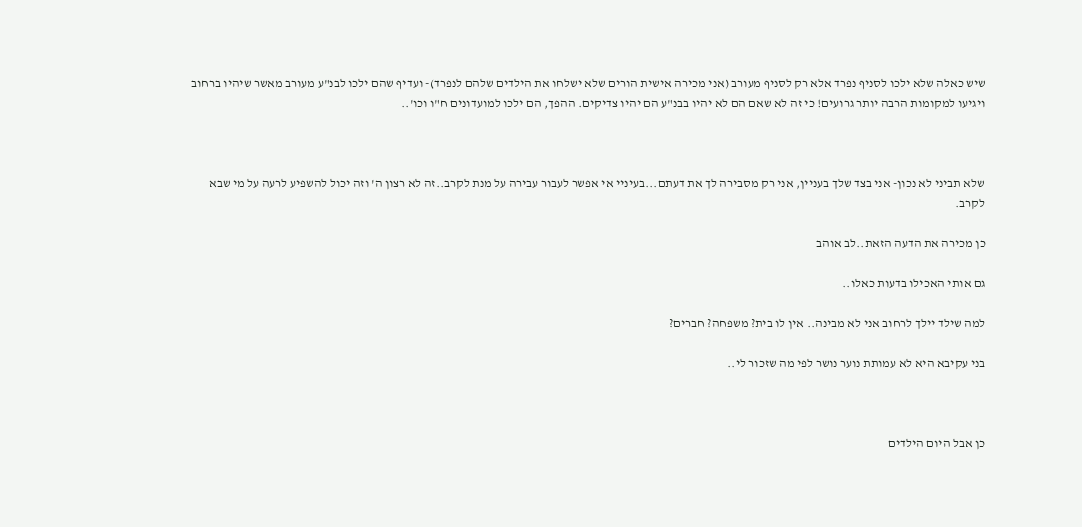שיש כאלה שלא ילכו לסניף נפרד אלא רק לסניף מעורב (אני מכירה אישית הורים שלא ישלחו את הילדים שלהם לנפרד)- ועדיף שהם ילכו לבנ"ע מעורב מאשר שיהיו ברחוב ויגיעו למקומות הרבה יותר גרועים! כי זה לא שאם הם לא יהיו בבנ"ע הם יהיו צדיקים. ההפך, הם ילכו למועדונים ח"ו וכו'..



שלא תביני לא נכון- אני בצד שלך בעניין, אני רק מסבירה לך את דעתם...בעיניי אי אפשר לעבור עבירה על מנת לקרב..זה לא רצון ה' וזה יכול להשפיע לרעה על מי שבא לקרב.

כן מכירה את הדעה הזאת..לב אוהב

גם אותי האכילו בדעות כאלו..

למה שילד יילך לרחוב אני לא מבינה.. אין לו בית? משפחה? חברים?

בני עקיבא היא לא עמותת נוער נושר לפי מה שזכור לי..



כן אבל היום הילדים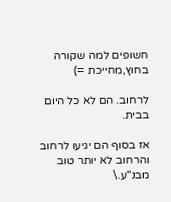חשופים למה שקורה בחוץ,מחייכת =)

לרחוב. הם לא כל היום בבית.

אז בסוף הם יגיעו לרחוב והרחוב לא יותר טוב מבנ"ע.\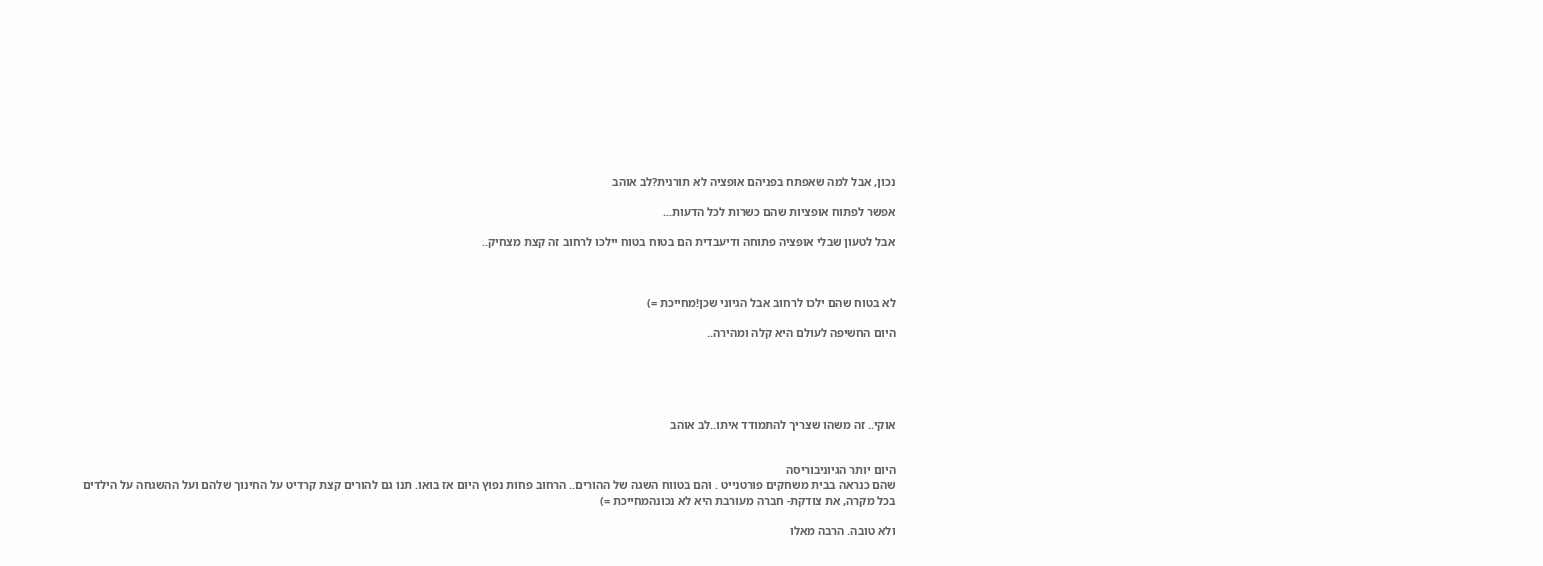נכון, אבל למה שאפתח בפניהם אופציה לא תורנית?לב אוהב

אפשר לפתוח אופציות שהם כשרות לכל הדעות...

אבל לטעון שבלי אופציה פתוחה ודיעבדית הם בטוח בטוח יילכו לרחוב זה קצת מצחיק..



לא בטוח שהם ילכו לרחוב אבל הגיוני שכן!מחייכת =)

היום החשיפה לעולם היא קלה ומהירה..





אוקי.. זה משהו שצריך להתמודד איתו..לב אוהב


היום יותר הגיוניבוריסה
שהם כנראה בבית משחקים פורטנייט . והם בטווח השגה של ההורים.. הרחוב פחות נפוץ היום אז בואו. תנו גם להורים קצת קרדיט על החינוך שלהם ועל ההשגחה על הילדים
בכל מקרה, את צודקת- חברה מעורבת היא לא נכונהמחייכת =)

ולא טובה. הרבה מאלו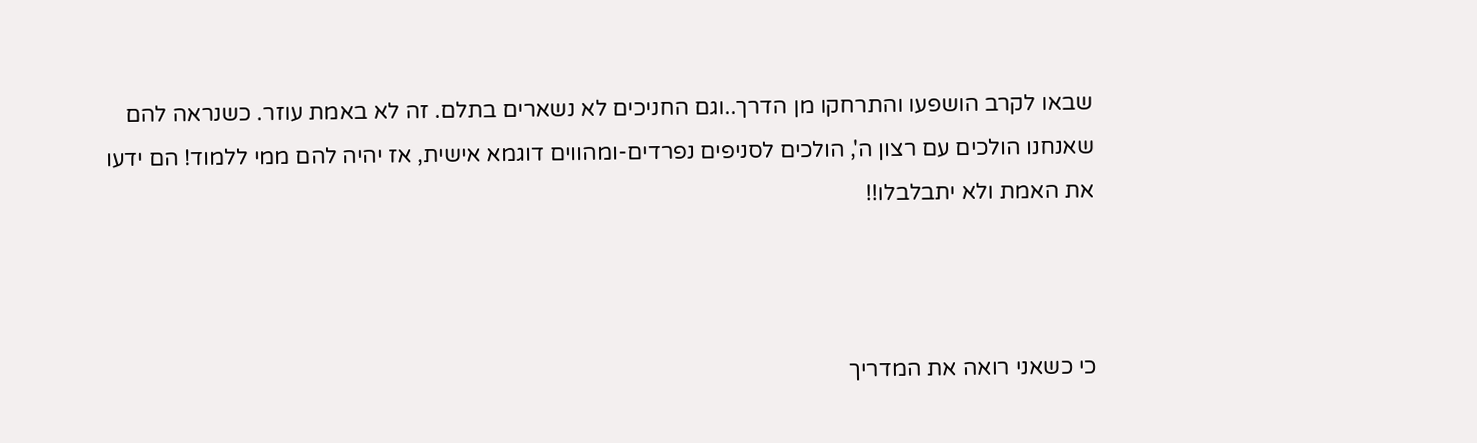שבאו לקרב הושפעו והתרחקו מן הדרך..וגם החניכים לא נשארים בתלם. זה לא באמת עוזר. כשנראה להם שאנחנו הולכים עם רצון ה', הולכים לסניפים נפרדים-ומהווים דוגמא אישית, אז יהיה להם ממי ללמוד! הם ידעו את האמת ולא יתבלבלו!!



כי כשאני רואה את המדריך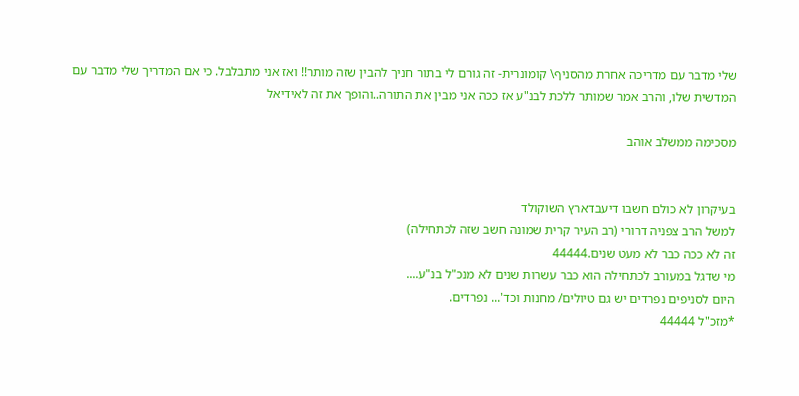שלי מדבר עם מדריכה אחרת מהסניף\ קומונרית- זה גורם לי בתור חניך להבין שזה מותר!! ואז אני מתבלבל. כי אם המדריך שלי מדבר עם המדשית שלו, והרב אמר שמותר ללכת לבנ"ע אז ככה אני מבין את התורה..והופך את זה לאידיאל

מסכימה ממשלב אוהב


בעיקרון לא כולם חשבו דיעבדארץ השוקולד
למשל הרב צפניה דרורי (רב העיר קרית שמונה חשב שזה לכתחילה)
זה לא ככה כבר לא מעט שנים.44444
מי שדגל במעורב לכתחילה הוא כבר עשרות שנים לא מנכ"ל בנ"ע....
היום לסניפים נפרדים יש גם טיולים/ מחנות וכד'... נפרדים.
*מזכ"ל 44444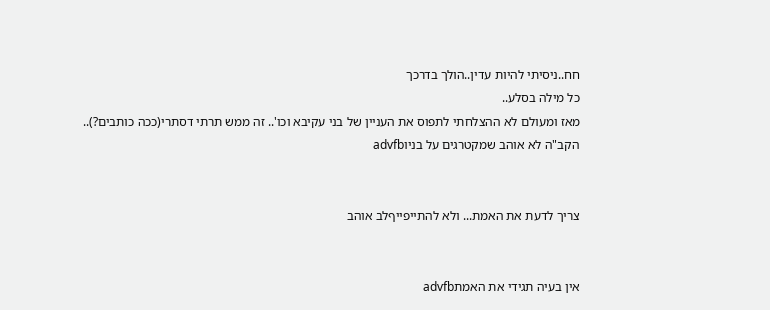חח..ניסיתי להיות עדין..הולך בדרכך
כל מילה בסלע..
מאז ומעולם לא ההצלחתי לתפוס את העניין של בני עקיבא וכו'.. זה ממש תרתי דסתרי(ככה כותבים?)..
הקב"ה לא אוהב שמקטרגים על בניוadvfb


צריך לדעת את האמת... ולא להתייפייףלב אוהב


אין בעיה תגידי את האמתadvfb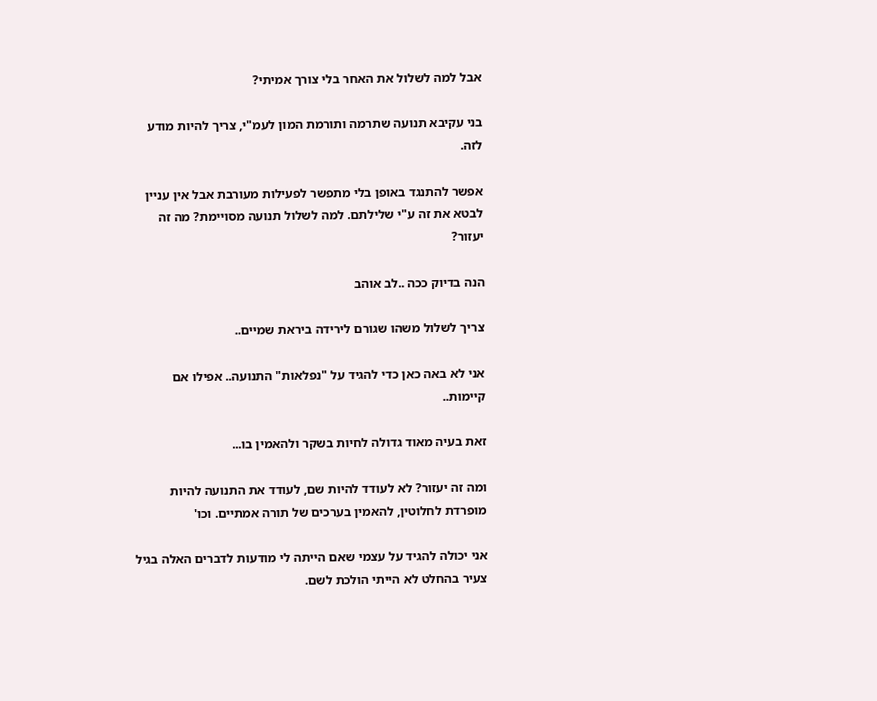אבל למה לשלול את האחר בלי צורך אמיתי?

בני עקיבא תנועה שתרמה ותורמת המון לעמ"י, צריך להיות מודע לזה.

אפשר להתנגד באופן בלי מתפשר לפעילות מעורבת אבל אין עניין לבטא את זה ע"י שלילתם. למה לשלול תנועה מסויימת? מה זה יעזור?

הנה בדיוק ככה ..לב אוהב

צריך לשלול משהו שגורם לירידה ביראת שמיים..

אני לא באה כאן כדי להגיד על "נפלאות" התנועה.. אפילו אם קיימות..

זאת בעיה מאוד גדולה לחיות בשקר ולהאמין בו...

ומה זה יעזור? לא לעודד להיות שם, לעודד את התנועה להיות מופרדת לחלוטין, להאמין בערכים של תורה אמתיים. וכו'

אני יכולה להגיד על עצמי שאם הייתה לי מודעות לדברים האלה בגיל צעיר בהחלט לא הייתי הולכת לשם.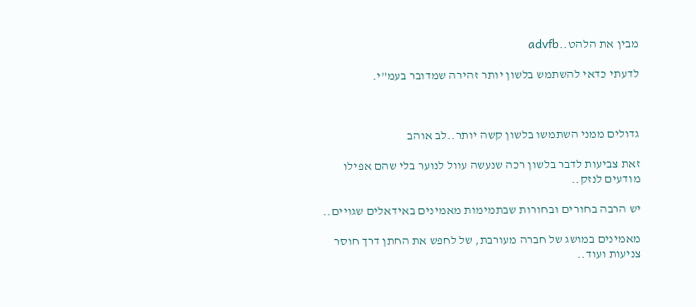מבין את הלהט..advfb

לדעתי כדאי להשתמש בלשון יותר זהירה שמדובר בעמ"י.



גדולים ממני השתמשו בלשון קשה יותר..לב אוהב

זאת צביעות לדבר בלשון רכה שנעשה עוול לנוער בלי שהם אפילו מודעים לנזק..

יש הרבה בחורים ובחורות שבתמימות מאמינים באידאלים שגויים..

מאמינים במושג של חברה מעורבת, של לחפש את החתן דרך חוסר צניעות ועוד..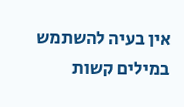אין בעיה להשתמש במילים קשות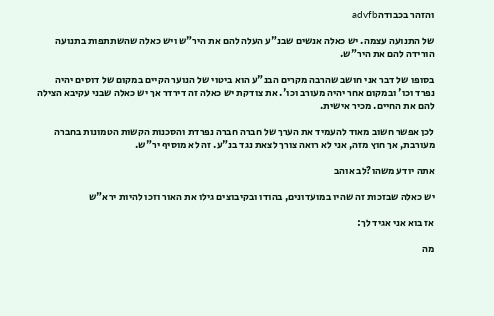והזהר בכבודהadvfb

של התנועה עצמה. יש כאלה אנשים שבנ"ע העלה להם את היר"ש ויש כאלה שהשתתפות בתנועה הורידה להם את היר"ש.

בסופו של דבר אני חושב שהרבה מקרים הבנ"ע הוא ביטוי של הנוער הקיים במקום של דוסים יהיה נפרד וכו' ובמקום אחר יהיה מעורב וכו'. את צודקת יש כאלה זה דירדר אך יש כאלה שבני עקיבא הצילה להם את החיים. מכיר אישית.

לכן אפשר חשוב מאוד להעמיד את הערך של חברה חברה נפרדת והסכנות הקשות הטמונות בחברה מעורבת, אך חוץ מזה, אני לא רואה צורך לצאת נגד בנ"ע. זה לא מוסיף יר"ש.

אתה יודע משהו?לב אוהב

יש כאלה שבזכות זה שהיו במועדונים, בהודו ובקיבוצים גילו את האור וזכו להיות ירא"ש

אז בוא אני אגיד לך:

מה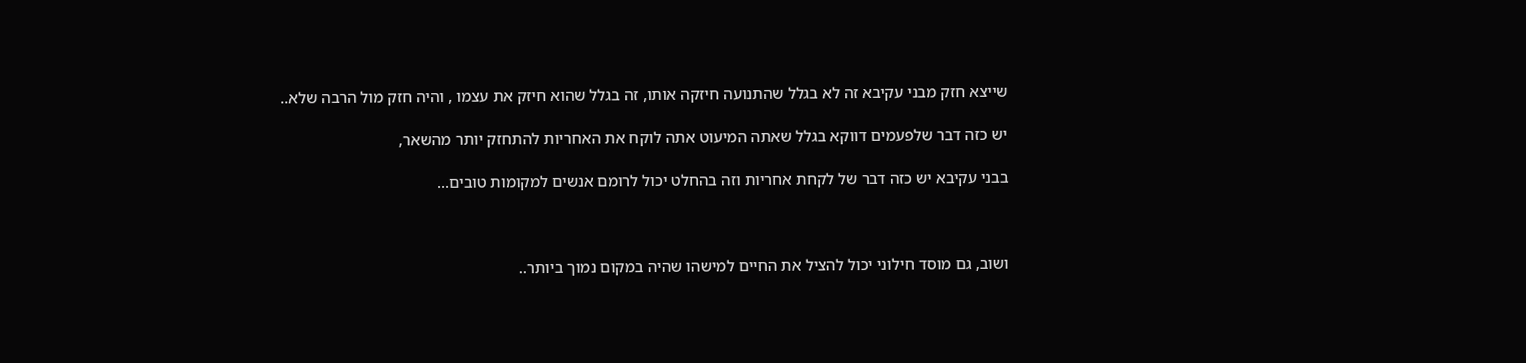שייצא חזק מבני עקיבא זה לא בגלל שהתנועה חיזקה אותו, זה בגלל שהוא חיזק את עצמו , והיה חזק מול הרבה שלא..

יש כזה דבר שלפעמים דווקא בגלל שאתה המיעוט אתה לוקח את האחריות להתחזק יותר מהשאר,

בבני עקיבא יש כזה דבר של לקחת אחריות וזה בהחלט יכול לרומם אנשים למקומות טובים...



ושוב, גם מוסד חילוני יכול להציל את החיים למישהו שהיה במקום נמוך ביותר..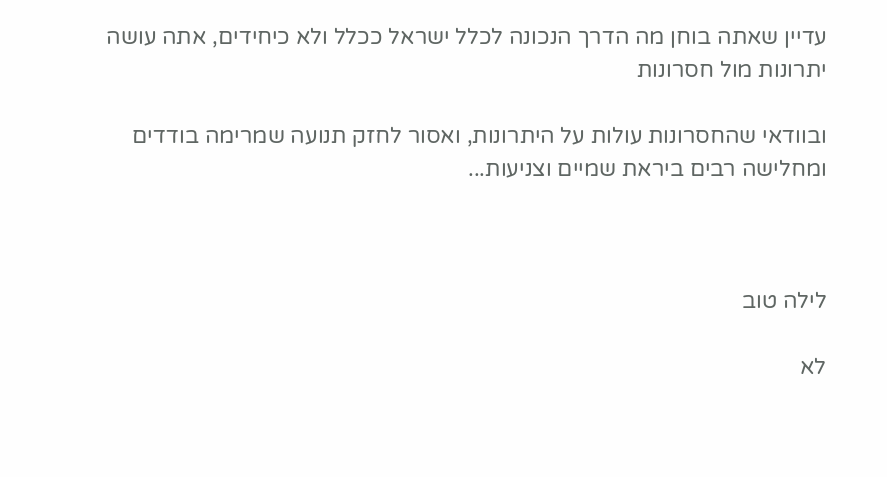עדיין שאתה בוחן מה הדרך הנכונה לכלל ישראל ככלל ולא כיחידים, אתה עושה יתרונות מול חסרונות

ובוודאי שהחסרונות עולות על היתרונות, ואסור לחזק תנועה שמרימה בודדים ומחלישה רבים ביראת שמיים וצניעות...



לילה טוב

לא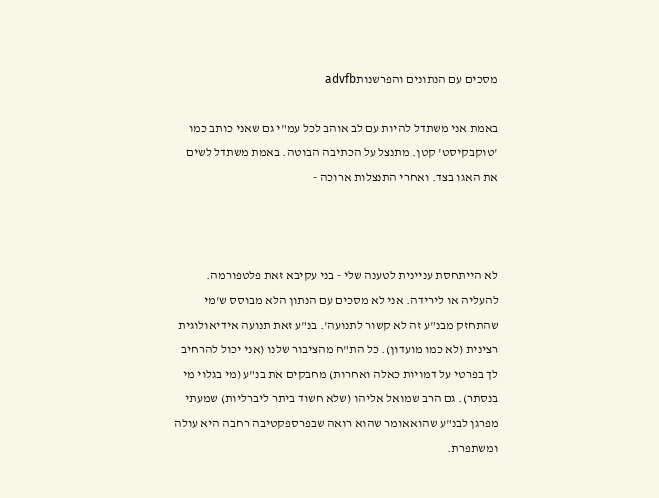מסכים עם הנתונים והפרשנותadvfb

באמת אני משתדל להיות עם לב אוהב לכל עמ"י גם שאני כותב כמו 'טוקבקיסט' קטן. מתנצל על הכתיבה הבוטה. באמת משתדל לשים את האגו בצד. ואחרי התנצלות ארוכה -



לא הייתחסת עניינית לטענה שלי - בני עקיבא זאת פלטפורמה. להעליה או לירידה. אני לא מסכים עם הנתון הלא מבוסס ש'מי שהתחזק מבנ"ע זה לא קשור לתנועה'. בנ"ע זאת תנועה אידיאולוגית רצינית (לא כמו מועדון). כל הת"ח מהציבור שלנו (אני יכול להרחיב לך בפרטי על דמויות כאלה ואחרות) מחבקים את בנ"ע (מי בגלוי מי בנסתר). גם הרב שמואל אליהו (שלא חשוד ביתר ליברליות) שמעתי מפרגן לבנ"ע שהואאומר שהוא רואה שבפרספקטיבה רחבה היא עולה ומשתפרת.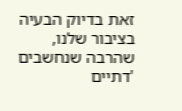זאת בדיוק הבעיה בציבור שלנו, שהרבה שנחשבים 'דתיים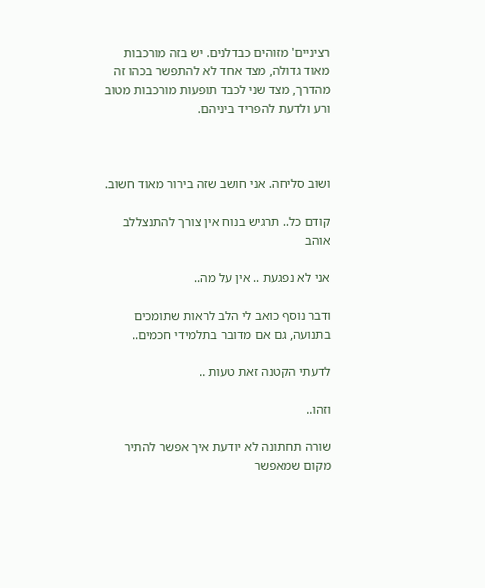רציניים' מזוהים כבדלנים. יש בזה מורכבות מאוד גדולה, מצד אחד לא להתפשר בכהו זה מהדרך, מצד שני לכבד תופעות מורכבות מטוב ורע ולדעת להפריד ביניהם.



ושוב סליחה. אני חושב שזה בירור מאוד חשוב.

קודם כל.. תרגיש בנוח אין צורך להתנצללב אוהב

אני לא נפגעת .. אין על מה..

ודבר נוסף כואב לי הלב לראות שתומכים בתנועה, גם אם מדובר בתלמידי חכמים..

לדעתי הקטנה זאת טעות ..

וזהו..

שורה תחתונה לא יודעת איך אפשר להתיר מקום שמאפשר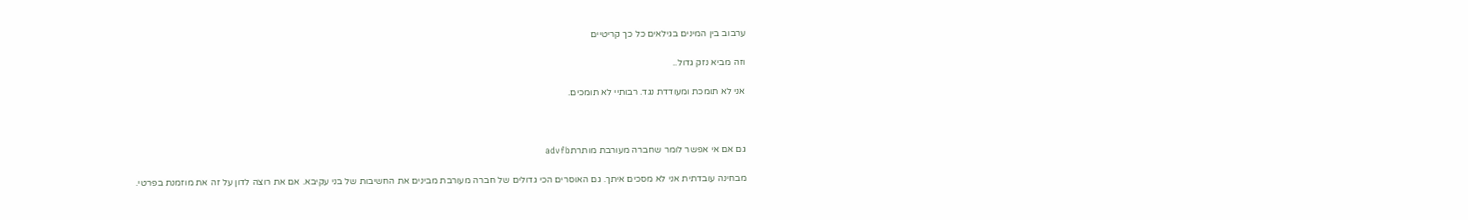ערבוב בין המינים בגילאים כל כך קריטיים

וזה מביא נזק גדול..

אני לא תומכת ומעודדת נגד. רבותיי לא תומכים.



גם אם אי אפשר לומר שחברה מעורבת מותרתadvfb

מבחינה עובדתית אני לא מסכים איתך. גם האוסרים הכי גדולים של חברה מעורבת מבינים את החשיבות של בני עקיבא. אם את רוצה לדון על זה את מוזמנת בפרטי.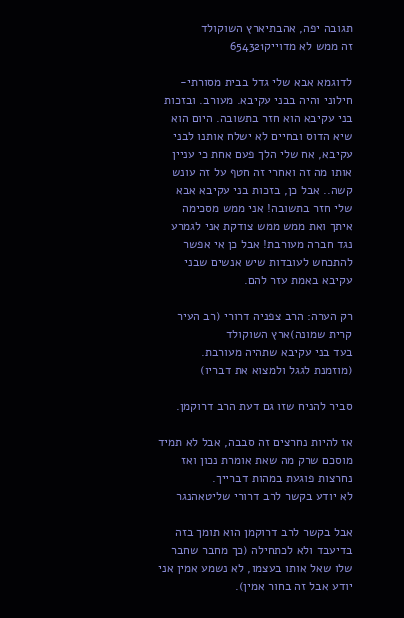תגובה יפה, אהבתיארץ השוקולד
זה ממש לא מדוייק654321

לדוגמא אבא שלי גדל בבית מסורתי-חילוני והיה בבני עקיבא. מעורב. ובזכות בני עקיבא הוא חזר בתשובה. היום הוא שיא הדוס ובחיים לא ישלח אותנו לבני עקיבא, אח שלי הלך פעם אחת כי עניין אותו מה זה ואחרי זה חטף על זה עונש קשה.. אבל כן, בזכות בני עקיבא אבא שלי חזר בתשובה! אני ממש מסכימה איתך ואת ממש ממש צודקת אני לגמרע נגד חברה מעורבת! אבל כן אי אפשר להתכחש לעובדות שיש אנשים שבני עקיבא באמת עזר להם.

רק הערה: הרב צפניה דרורי (רב העיר קרית שמונה)ארץ השוקולד
בעד בני עקיבא שתהיה מעורבת.
(מוזמנת לגגל ולמצוא את דבריו)

סביר להניח שזו גם דעת הרב דרוקמן.

אז להיות נחרצים זה סבבה, אבל לא תמיד מוסכם שרק מה שאת אומרת נכון ואז נחרצות פוגעת במהות דברייך.
לא יודע בקשר לרב דרורי שליטאהנגר

אבל בקשר לרב דרוקמן הוא תומך בזה בדיעבד ולא לכתחילה (כך מחבר שחבר שלו שאל אותו בעצמו, לא נשמע אמין אני יודע אבל זה בחור אמין).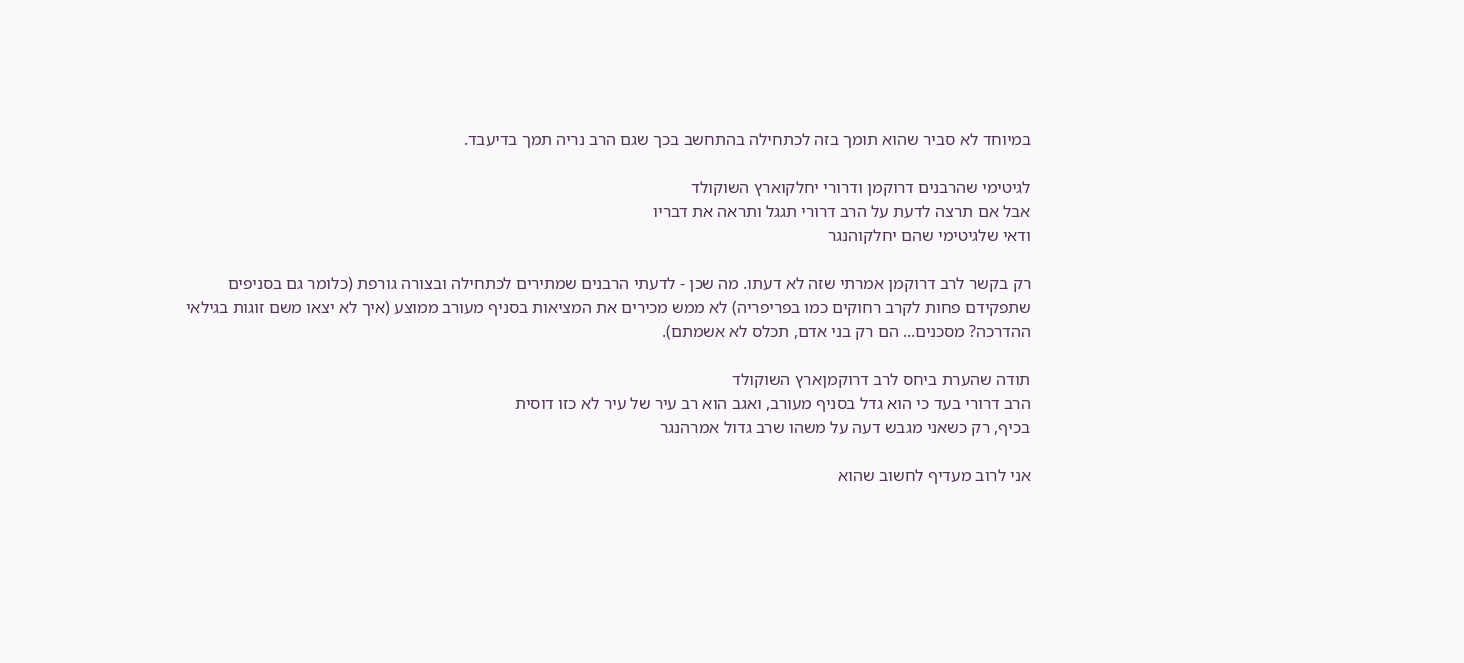במיוחד לא סביר שהוא תומך בזה לכתחילה בהתחשב בכך שגם הרב נריה תמך בדיעבד.

לגיטימי שהרבנים דרוקמן ודרורי יחלקוארץ השוקולד
אבל אם תרצה לדעת על הרב דרורי תגגל ותראה את דבריו
ודאי שלגיטימי שהם יחלקוהנגר

רק בקשר לרב דרוקמן אמרתי שזה לא דעתו. מה שכן - לדעתי הרבנים שמתירים לכתחילה ובצורה גורפת (כלומר גם בסניפים שתפקידם פחות לקרב רחוקים כמו בפריפריה) לא ממש מכירים את המציאות בסניף מעורב ממוצע (איך לא יצאו משם זוגות בגילאי ההדרכה? מסכנים... הם רק בני אדם, תכלס לא אשמתם).

תודה שהערת ביחס לרב דרוקמןארץ השוקולד
הרב דרורי בעד כי הוא גדל בסניף מעורב, ואגב הוא רב עיר של עיר לא כזו דוסית
בכיף, רק כשאני מגבש דעה על משהו שרב גדול אמרהנגר

אני לרוב מעדיף לחשוב שהוא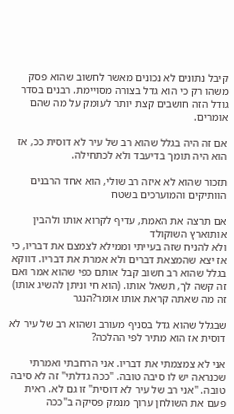קיבל נתונים לא נכונים מאשר לחשוב שהוא פסק משהו רק כי הוא גדל בצורה מסויימת. רבנים בסדר גודל הזה חושבים קצת יותר לעומק על מה שהם אומרים.

אם זה היה בגלל שהוא רב של עיר לא דוסית ככ, אז הוא היה תומך בדיעבד ולא לכתחילה.

תזכור שהוא לא איזה רב שולי, הוא אחד הרבנים הוותיקים והמוערכים בשטח

אם תרצה את האמת, עדיף לקרוא אותו ולהבין אותוארץ השוקולד
ולא להניח שזה בעייתי וממילא לצמצם את דבריו, כי אז יצא שהמצאת דברים ולא אמרת את דבריו. דווקא בגלל שהוא רב חשוב קבל אותם כפי שהוא אמר ואם זה קשה לך, תשאל אותו. (הוא חי וניתן להשיג אותו)
זה מה שאתה קראת אותו אומר?הנגר

שבגלל שהוא גדל בסניף מעורב ושהוא רב של עיר לא דוסית אז הוא מתיר לפי ההלכה?

אני לא צמצמתי את דבריו. אני הרחבתי ואמרתי שכנראה יש לו סיבה טובה. "ככה גדלתי" זה לא סיבה טובה. "אני רב של עיר לא דוסית" זו גם לא. ראית פעם את השולחן ערוך מנמק פסיקה ב"ככה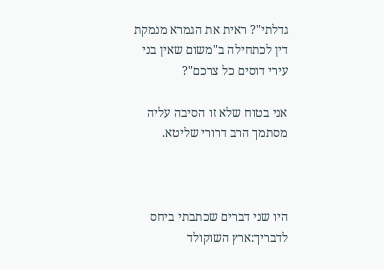גדלתי"? ראית את הגמרא מנמקת דין לכתחילה ב"משום שאין בני עירי דוסים כל צרכם"?

אני בטוח שלא זו הסיבה עליה מסתמך הרב דרורי שליטא.



היו שני דברים שכתבתי ביחס לדבריך:ארץ השוקולד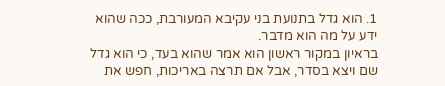1. הוא גדל בתנועת בני עקיבא המעורבת, ככה שהוא ידע על מה הוא מדבר.
בראיון במקור ראשון הוא אמר שהוא בעד, כי הוא גדל שם ויצא בסדר, אבל אם תרצה באריכות, חפש את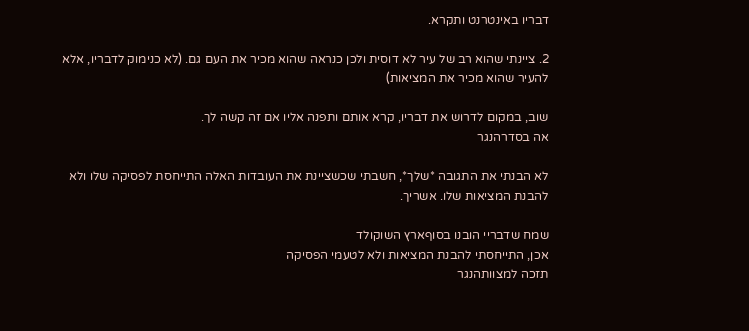דבריו באינטרנט ותקרא.

2. ציינתי שהוא רב של עיר לא דוסית ולכן כנראה שהוא מכיר את העם גם. (לא כנימוק לדבריו, אלא להעיר שהוא מכיר את המציאות)

שוב, במקום לדרוש את דבריו, קרא אותם ותפנה אליו אם זה קשה לך.
אה בסדרהנגר

לא הבנתי את התגובה *שלך*, חשבתי שכשציינת את העובדות האלה התייחסת לפסיקה שלו ולא להבנת המציאות שלו. אשריך.

שמח שדבריי הובנו בסוףארץ השוקולד
אכן, התייחסתי להבנת המציאות ולא לטעמי הפסיקה
תזכה למצוותהנגר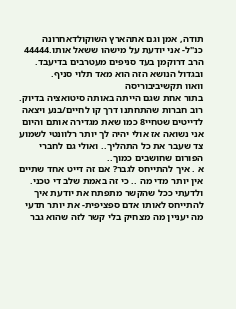תודה, אמן וגם אתהארץ השוקולדאחרונה
כנ"ל- אני יודעת על מישהו ששאל אותו.44444
הרב דרוקמן בעד סניפים מעטרבים בדיעבד.
ובגדול הנושא הזה הוא מאד תלוי סניף.
וואוו תקשיביבוריסה
בתור אחת שגם הייתה באותה סיטואציה בדיוק. רוב חברות שהתחתנו דרך קו לחיים/בנע ויצאה לדייטים שטחיי8 כמו שאת מגדירה אותם והיום אני נשואה אז אולי יהיה לך יותר רלוונטי לשמוע צד שעבר את כל התהליך.. ואולי גם לחברי הפורום שחושבים כמוך..
א . איך להתייחס לגבר? אם זה דייט אחד שתיים אין יותר מדי מה .. כי זה באמת שלב די טכני. ולדעתי ככל שהקשר מתפתח את יודעת איך להתייחס לאותו אדם ספציפית- את יותר תדעי מה יעניין מה מצחיק בלי קשר לזה שהוא גבר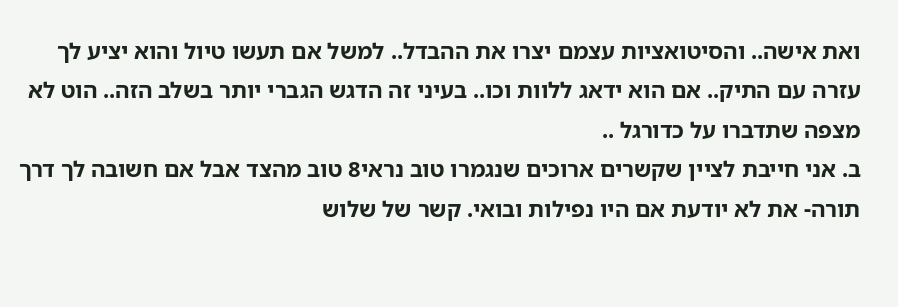ואת אישה.. והסיטואציות עצמם יצרו את ההבדל.. למשל אם תעשו טיול והוא יציע לך עזרה עם התיק.. אם הוא ידאג ללוות וכו.. בעיני זה הדגש הגברי יותר בשלב הזה.. הוט לא מצפה שתדברו על כדורגל ..
ב. אני חייבת לציין שקשרים ארוכים שנגמרו טוב נראי8 טוב מהצד אבל אם חשובה לך דרך תורה- את לא יודעת אם היו נפילות ובואי. קשר של שלוש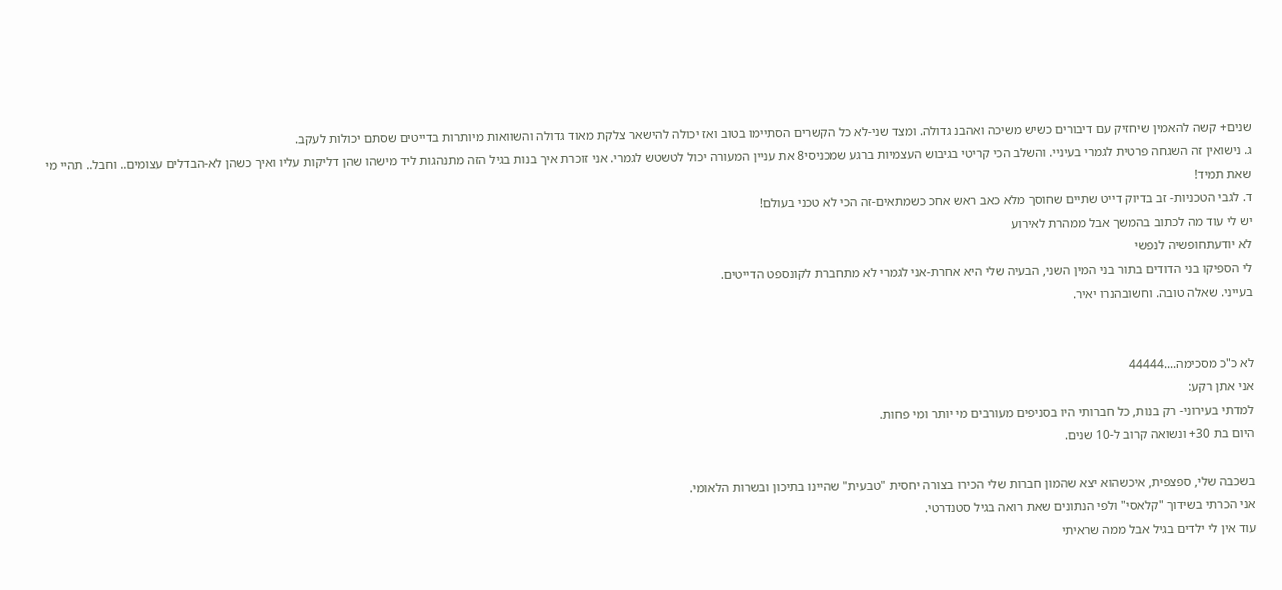שנים+ קשה להאמין שיחזיק עם דיבורים כשיש משיכה ואהבנ גדולה. ומצד שני-לא כל הקשרים הסתיימו בטוב ואז יכולה להישאר צלקת מאוד גדולה והשוואות מיותרות בדייטים שסתם יכולות לעקב.
ג. נישואין זה השגחה פרטית לגמרי בעיניי. והשלב הכי קריטי בגיבוש העצמיות ברגע שמכניסי8 את עניין המעורה יכול לטשטש לגמרי. אני זוכרת איך בנות בגיל הזה מתנהגות ליד מישהו שהן דליקות עליו ואיך כשהן לא-הבדלים עצומים.. וחבל.. תהיי מי שאת תמיד!
ד. לגבי הטכניות- זב בדיוק דייט שתיים שחוסך מלא כאב ראש אחכ כשמתאים-זה הכי לא טכני בעולם!
יש לי עוד מה לכתוב בהמשך אבל ממהרת לאירוע
לא יודעתחופשיה לנפשי
לי הספיקו בני הדודים בתור בני המין השני, הבעיה שלי היא אחרת-אני לגמרי לא מתחברת לקונספט הדייטים.
בעייני. שאלה טובה. וחשובהנרו יאיר.


לא כ"כ מסכימה....44444
אני אתן רקע:
למדתי בעירוני- רק בנות, כל חברותי היו בסניפים מעורבים מי יותר ומי פחות.
היום בת 30+ ונשואה קרוב ל-10 שנים.

בשכבה שלי, ספצפית, איכשהוא יצא שהמון חברות שלי הכירו בצורה יחסית "טבעית" שהיינו בתיכון ובשרות הלאומי.
אני הכרתי בשידוך "קלאסי" ולפי הנתונים שאת רואה בגיל סטנדרטי.
עוד אין לי ילדים בגיל אבל ממה שראיתי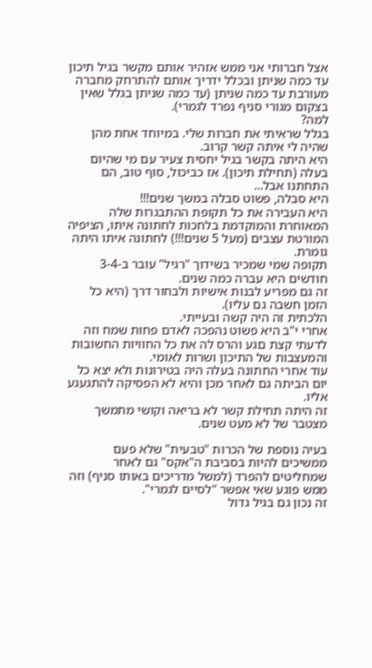אצל חברותי אני ממש אזהיר אותם מקשר בגיל תיכון עד כמה שניתן ובכלל ידריך אותם להתרחק מחברה מעורבת עד כמה שניתן (עד כמה שניתן בגלל שאין בצקום מגורי סניף נפרד לגמרי).
למה?
בגלל שראיתי את חברות שלי. במיוחד אחת מהן שהיה לי איתה קשר קרוב.
היא היתה בקשר בגיל יחסית צעיר עם מי שהיום בעלה (תחילת תיכון). אז כביכול, סוף טוב, הם התחתנו אבל...
היא סבלה, פשוט סבלה במשך שנים!!!
היא העבירה את כל תקופת ההתבגרות שלה המאוחרת והמוקדמת בלחכות לחתונה איתו, הציפיה המורטת עצבים (מעל 5 שנים!!!) לחתונה איתו היתה גומרת.
תקופה שמי שמכיר בשידוך "רגיל" עובר ב-3-4 חודשים היא עברה כמה שנים.
זה גם מפריע לבנות אישיות ולבחור דרך (היא כל הזמן חשבה גם עליו).
הלכתית זה היה קשה ובעייתי.
אחרי י"ב היא פשוט נהפכה לאדם פחות שמח וזה לדעתי קצת םגע והרס לה את כל החוויות החשובות והמעצבות של התיכון ושרות לאומי.
עוד אחרי החתונה בעלה היה בטירונות ולא יצא כל יום הביתה גם לאחר מכן והיא לא הפסיקה להתגעגע אליו.
זה היתה תחילת קשר לא בריאה וקושי מתמשך מצטבר של לא מעט שנים.

בעיה נוספת של הכרות "טבעית" שלא פעם ממשיכים להיות בסביבת ה"אקס" גם לאחר שמחליטים להפרד (למשל מדריכים באותו סניף) וזה ממש פוגע שאי אפשר "לסיים לגמרי".
זה נכון גם בגיל גדול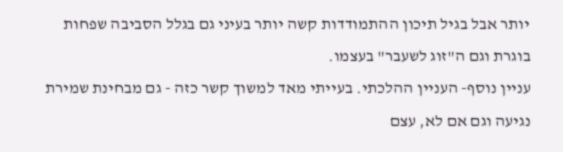יותר אבל בגיל תיכון ההתמודדות קשה יותר בעיני גם בגלל הסביבה שפחות בוגרת וגם ה"זוג לשעבר" בעצמו.
עניין נוסף- העניין ההלכתי. בעייתי מאד למשוך קשר כזה - גם מבחינת שמירת נגיעה וגם אם לא, עצם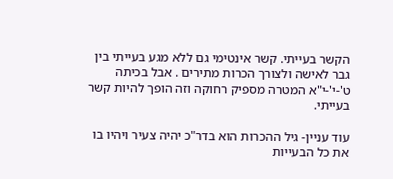הקשר בעייתי. קשר אינטימי גם ללא מגע בעייתי בין גבר לאישה ולצורך הכרות מתירים . אבל בכיתה ט'-י'-י"א המטרה מספיק רחוקה וזה הופך להיות קשר בעייתי.

עוד עניין- גיל ההכרות הוא בדר"כ יהיה צעיר ויהיו בו את כל הבעייות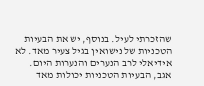שהזכרתי לעיל. בנוסף, יש את הבעיות הטכניות של נישואין בגיל צעיר מאד. לא אידיאלי לרב הנערים והנערות היום.
אגב, הבעיות הטכניות יכולות מאד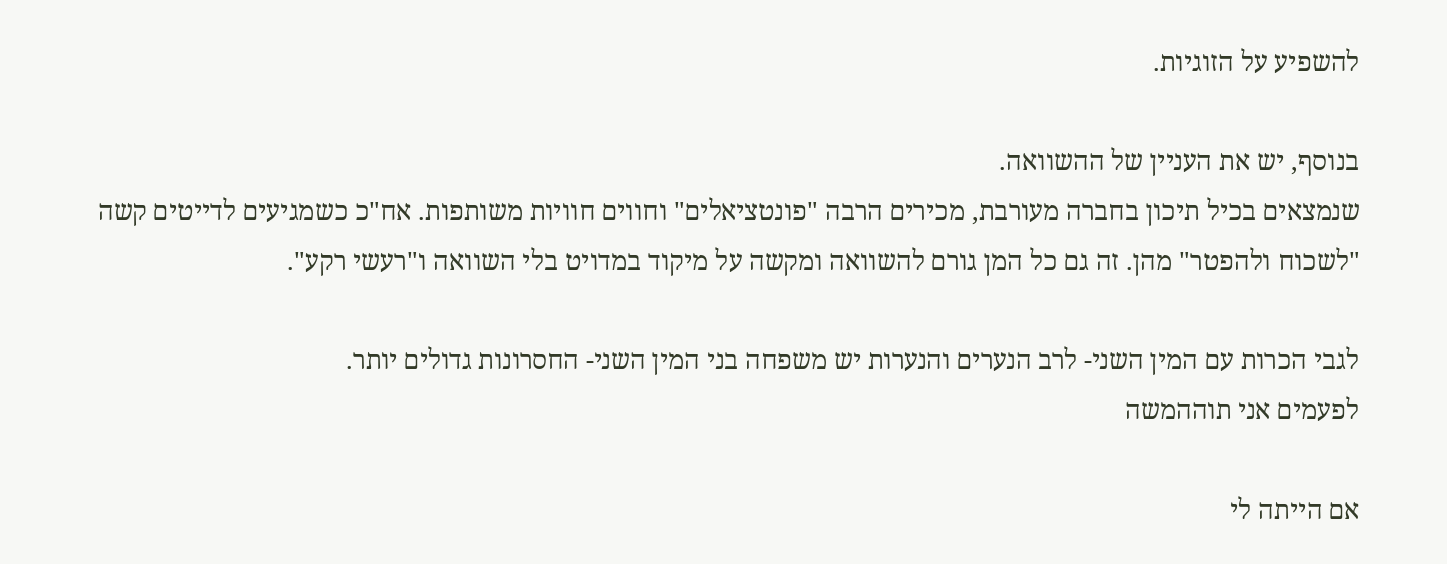להשפיע על הזוגיות.

בנוסף, יש את העניין של ההשוואה.
שנמצאים בכיל תיכון בחברה מעורבת, מכירים הרבה "פונטציאלים" וחווים חוויות משותפות. אח"כ כשמגיעים לדייטים קשה "לשכוח ולהפטר" מהן. זה גם כל המן גורם להשוואה ומקשה על מיקוד במדויט בלי השוואה ו"רעשי רקע".

לגבי הכרות עם המין השני- לרב הנערים והנערות יש משפחה בני המין השני- החסרונות גדולים יותר.
לפעמים אני תוההמשה

אם הייתה לי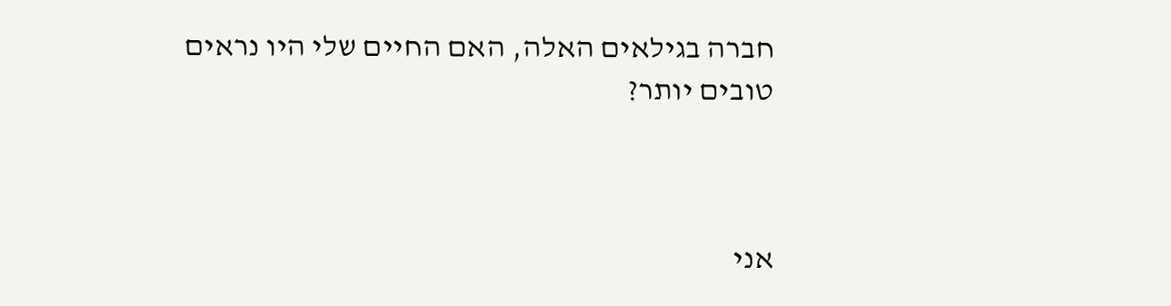חברה בגילאים האלה, האם החיים שלי היו נראים טובים יותר?



אני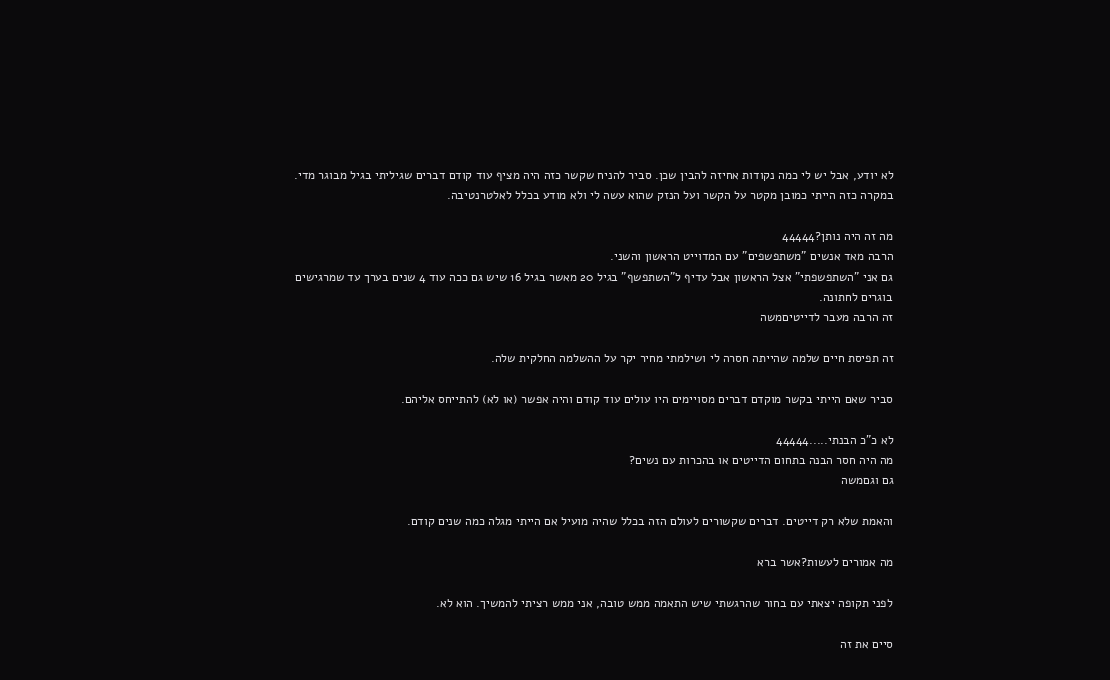לא יודע, אבל יש לי כמה נקודות אחיזה להבין שכן. סביר להניח שקשר כזה היה מציף עוד קודם דברים שגיליתי בגיל מבוגר מדי. במקרה כזה הייתי כמובן מקטר על הקשר ועל הנזק שהוא עשה לי ולא מודע בכלל לאלטרנטיבה.

מה זה היה נותן?44444
הרבה מאד אנשים "משתפשפים" עם המדוייט הראשון והשני.
גם אני "השתפשפתי" אצל הראשון אבל עדיף ל"השתפשף" בגיל 20 מאשר בגיל 16 שיש גם ככה עוד 4 שנים בערך עד שמרגישים בוגרים לחתונה.
זה הרבה מעבר לדייטיםמשה

זה תפיסת חיים שלמה שהייתה חסרה לי ושילמתי מחיר יקר על ההשלמה החלקית שלה.

סביר שאם הייתי בקשר מוקדם דברים מסויימים היו עולים עוד קודם והיה אפשר (או לא) להתייחס אליהם.

לא כ"כ הבנתי.....44444
מה היה חסר הבנה בתחום הדייטים או בהכרות עם נשים?
גם וגםמשה

והאמת שלא רק דייטים. דברים שקשורים לעולם הזה בכלל שהיה מועיל אם הייתי מגלה כמה שנים קודם.

מה אמורים לעשות?אשר ברא

לפני תקופה יצאתי עם בחור שהרגשתי שיש התאמה ממש טובה, אני ממש רציתי להמשיך. הוא לא.

סיים את זה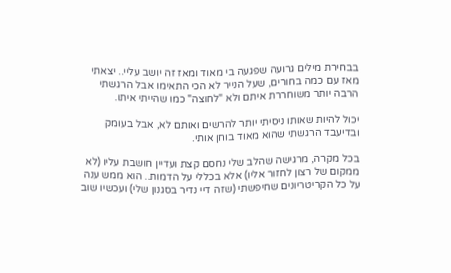בבחירת מילים גרועה שפגעה בי מאוד ומאז זה יושב עליי.. יצאתי מאז עם כמה בחורים, שעל הנייר לא הכי התאימו אבל הרגשתי הרבה יותר משוחררת איתם ולא "לחוצה" כמו שהייתי איתו.

יכול להיות שאותו ניסיתי יותר להרשים ואותם לא, אבל בעומק ובדיעבד הרגשתי שהוא מאוד בוחן אותי.

בכל מקרה, מרגישה שהלב שלי נחסם קצת ועדיין חושבת עליו (לא ממקום של רצון לחזור אליו) אלא בכללי על הדמות.. הוא ממש ענה על כל הקריטריונים שחיפשתי (שזה דיי נדיר בסגנון שלי) ועכשיו שוב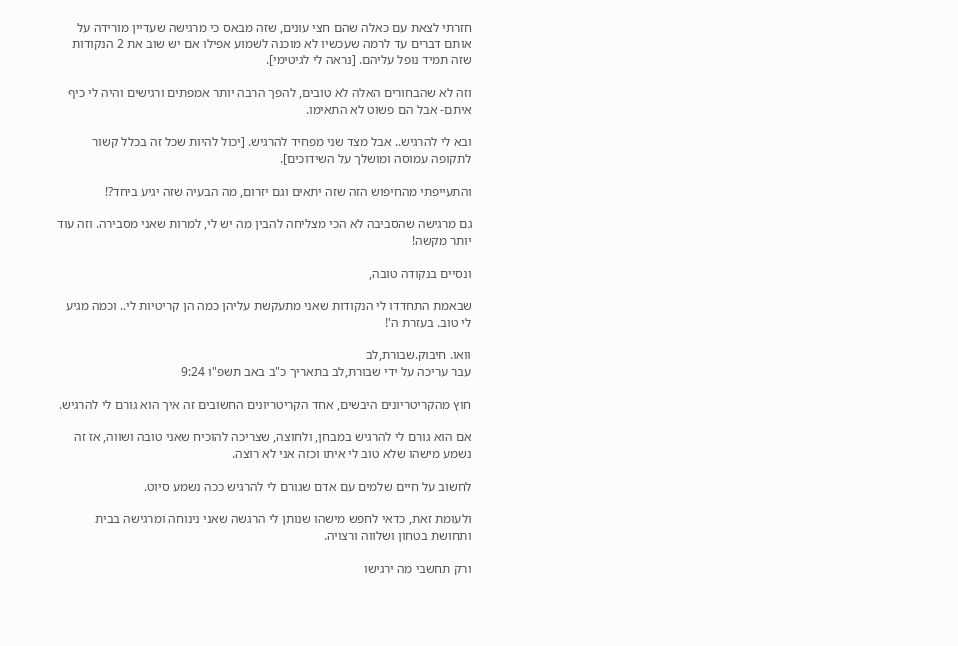חזרתי לצאת עם כאלה שהם חצי עונים, שזה מבאס כי מרגישה שעדיין מורידה על אותם דברים עד לרמה שעכשיו לא מוכנה לשמוע אפילו אם יש שוב את 2 הנקודות שזה תמיד נופל עליהם. [נראה לי לגיטימי].

וזה לא שהבחורים האלה לא טובים, להפך הרבה יותר אמפתים ורגישים והיה לי כיף איתם- אבל הם פשוט לא התאימו.

ובא לי להרגיש.. אבל מצד שני מפחיד להרגיש. [יכול להיות שכל זה בכלל קשור לתקופה עמוסה ומושלך על השידוכים].

והתעייפתי מהחיפוש הזה שזה יתאים וגם יזרום, מה הבעיה שזה יגיע ביחד?!

גם מרגישה שהסביבה לא הכי מצליחה להבין מה יש לי, למרות שאני מסבירה. וזה עוד יותר מקשה!

ונסיים בנקודה טובה,

שבאמת התחדדו לי הנקודות שאני מתעקשת עליהן כמה הן קריטיות לי.. וכמה מגיע לי טוב. בעזרת ה'!

וואו. חיבוק.שבורת,לב
עבר עריכה על ידי שבורת,לב בתאריך כ"ב באב תשפ"ו 9:24

חוץ מהקריטריונים היבשים, אחד הקריטריונים החשובים זה איך הוא גורם לי להרגיש.

אם הוא גורם לי להרגיש במבחן, ולחוצה, שצריכה להוכיח שאני טובה ושווה, אז זה נשמע מישהו שלא טוב לי איתו וכזה אני לא רוצה.

לחשוב על חיים שלמים עם אדם שגורם לי להרגיש ככה נשמע סיוט.

ולעומת זאת, כדאי לחפש מישהו שנותן לי הרגשה שאני נינוחה ומרגישה בבית ותחושת בטחון ושלווה ורצויה.

ורק תחשבי מה ירגישו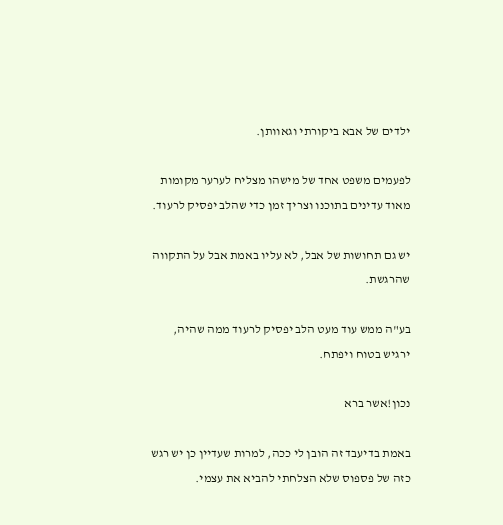ילדים של אבא ביקורתי וגאוותן.

לפעמים משפט אחד של מישהו מצליח לערער מקומות מאוד עדינים בתוכנו וצריך זמן כדי שהלב יפסיק לרעוד.

יש גם תחושות של אבל, לא עליו באמת אבל על התקווה שהרגשת.

בע"ה ממש עוד מעט הלב יפסיק לרעוד ממה שהיה, ירגיש בטוח ויפתח.

נכון!אשר ברא

באמת בדיעבד זה הובן לי ככה, למרות שעדיין כן יש רגש כזה של פספוס שלא הצלחתי להביא את עצמי.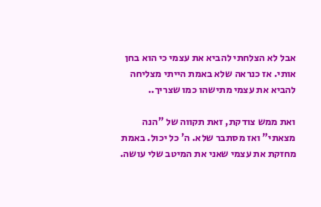אבל לא הצלחתי להביא את עצמי כי הוא בחן אותי. אז כנראה שלא באמת הייתי מצליחה להביא את עצמי מתישהו כמו שצריך..

ואת ממש צודקת, זאת תקווה של "הנה מצאתי" ואז מסתבר שלא. ה' כל יכול. באמת מחזקת את עצמי שאני את המיטב שלי עושה.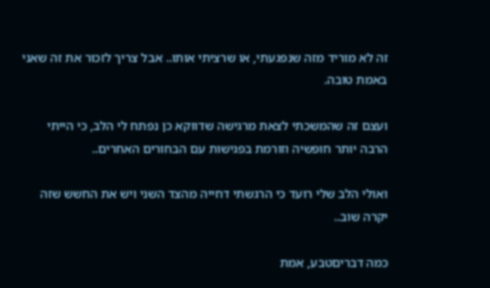זה לא מוריד מזה שנפגעתי, או שרציתי אותו.. אבל צריך לזכור את זה שאני באמת טובה.

ועצם זה שהמשכתי לצאת מרגישה שדווקא כן נפתח לי הלב, כי הייתי הרבה יותר חופשיה וזורמת בפגישות עם הבחורים האחרים..

ואולי הלב שלי רועד כי הרגשתי דחייה מהצד השני ויש את החשש שזה יקרה שוב..

כמה דבריםטבע, אמת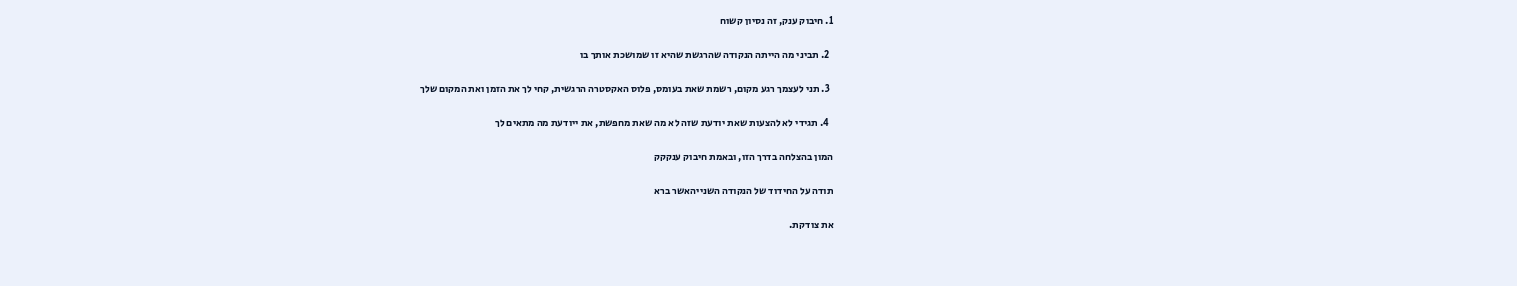1. חיבוק ענק, זה נסיון קשוח

  2. תביני מה הייתה הנקודה שהרגשת שהיא זו שמושכת אותך בו

  3. תני לעצמך רגע מקום, רשמת שאת בעומס, פלוס האקסטרה הרגשית, קחי לך את הזמן ואת המקום שלך

  4. תגידי לא להצעות שאת יודעת שזה לא מה שאת מחפשת, את ייודעת מה מתאים לך

המון בהצלחה בדרך הזו, ובאמת חיבוק ענקקק

תודה על החידוד של הנקודה השנייהאשר ברא

את צודקת.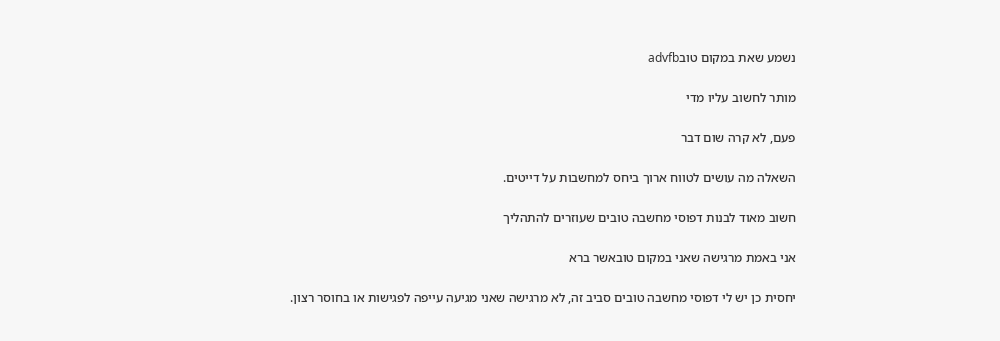נשמע שאת במקום טובadvfb

מותר לחשוב עליו מדי

פעם, לא קרה שום דבר

השאלה מה עושים לטווח ארוך ביחס למחשבות על דייטים.

חשוב מאוד לבנות דפוסי מחשבה טובים שעוזרים להתהליך

אני באמת מרגישה שאני במקום טובאשר ברא

יחסית כן יש לי דפוסי מחשבה טובים סביב זה, לא מרגישה שאני מגיעה עייפה לפגישות או בחוסר רצון.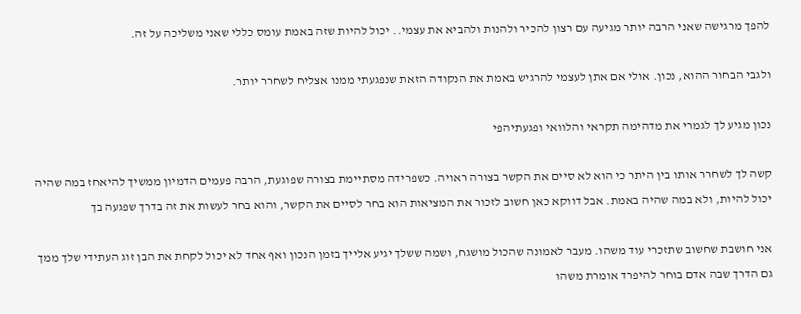להפך מרגישה שאני הרבה יותר מגיעה עם רצון להכיר ולהנות ולהביא את עצמי.. יכול להיות שזה באמת עומס כללי שאני משליכה על זה.

ולגבי הבחור ההוא, נכון. אולי אם אתן לעצמי להרגיש באמת את הנקודה הזאת שנפגעתי ממנו אצליח לשחרר יותר.

נכון מגיע לך לגמרי את מדהימה תקראי והלוואי ופגעתיהפי

קשה לך לשחרר אותו בין היתר כי הוא לא סיים את הקשר בצורה ראויה. כשפרידה מסתיימת בצורה שפוגעת, הרבה פעמים הדמיון ממשיך להיאחז במה שהיה יכול להיות, ולא במה שהיה באמת. אבל דווקא כאן חשוב לזכור את המציאות הוא בחר לסיים את הקשר, והוא בחר לעשות את זה בדרך שפגעה בך

אני חושבת שחשוב שתזכרי עוד משהו. מעבר לאמונה שהכול מושגח, ושמה ששלך יגיע אלייך בזמן הנכון ואף אחד לא יכול לקחת את הבן זוג העתידי שלך ממך גם הדרך שבה אדם בוחר להיפרד אומרת משהו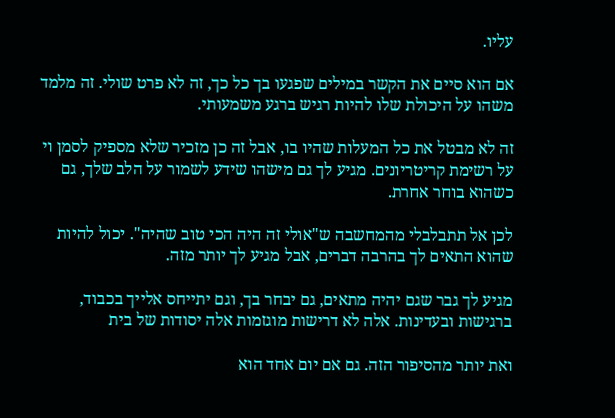עליו.

אם הוא סיים את הקשר במילים שפגעו בך כל כך, זה לא פרט שולי. זה מלמד משהו על היכולת שלו להיות רגיש ברגע משמעותי.

זה לא מבטל את כל המעלות שהיו בו, אבל זה כן מזכיר שלא מספיק לסמן וי על רשימת קריטריונים. מגיע לך גם מישהו שידע לשמור על הלב שלך, גם כשהוא בוחר אחרת.

לכן אל תתבלבלי מהמחשבה ש"אולי זה היה הכי טוב שהיה". יכול להיות שהוא התאים לך בהרבה דברים, אבל מגיע לך יותר מזה.

מגיע לך גבר שגם יהיה מתאים, גם יבחר בך, וגם יתייחס אלייך בכבוד, ברגישות ובעדינות. אלה לא דרישות מוגזמות אלה יסודות של בית

ואת יותר מהסיפור הזה. גם אם יום אחד הוא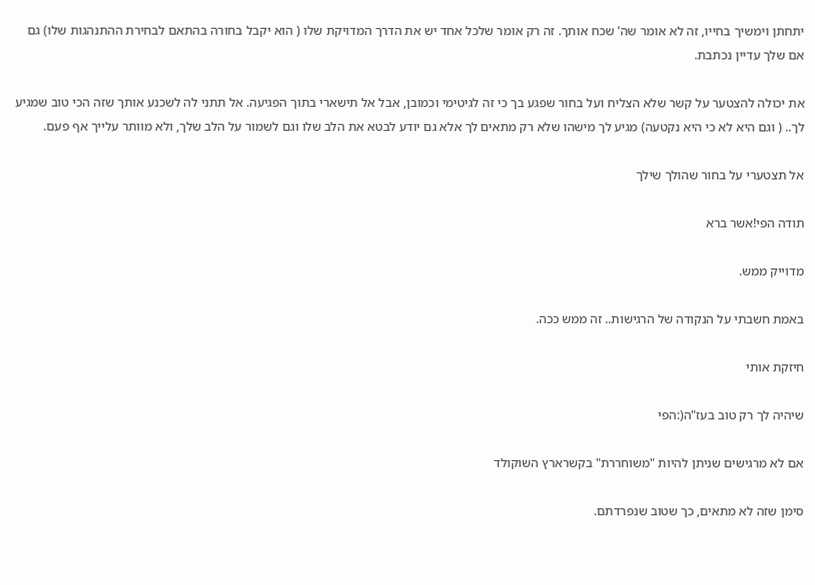יתחתן וימשיך בחייו, זה לא אומר שה' שכח אותך. זה רק אומר שלכל אחד יש את הדרך המדויקת שלו ( הוא יקבל בחורה בהתאם לבחירת ההתנהגות שלו) גם אם שלך עדיין נכתבת.

את יכולה להצטער על קשר שלא הצליח ועל בחור שפגע בך כי זה לגיטימי וכמובן, אבל אל תישארי בתוך הפגיעה. אל תתני לה לשכנע אותך שזה הכי טוב שמגיע לך.. ( וגם היא לא כי היא נקטעה) מגיע לך מישהו שלא רק מתאים לך אלא גם יודע לבטא את הלב שלו וגם לשמור על הלב שלך, ולא מוותר עלייך אף פעם.

אל תצטערי על בחור שהולך שילך

תודה הפי!אשר ברא

מדוייק ממש.

באמת חשבתי על הנקודה של הרגישות.. זה ממש ככה.

חיזקת אותי

שיהיה לך רק טוב בעז"ה(:הפי

אם לא מרגישים שניתן להיות "משוחררת" בקשרארץ השוקולד

סימן שזה לא מתאים, כך שטוב שנפרדתם.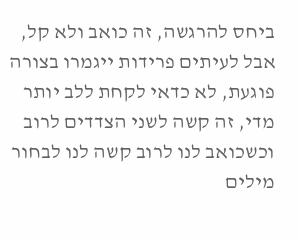ביחס להרגשה, זה כואב ולא קל, אבל לעיתים פרידות ייגמרו בצורה פוגעת, לא כדאי לקחת ללב יותר מדי, זה קשה לשני הצדדים לרוב וכשכואב לנו לרוב קשה לנו לבחור מילים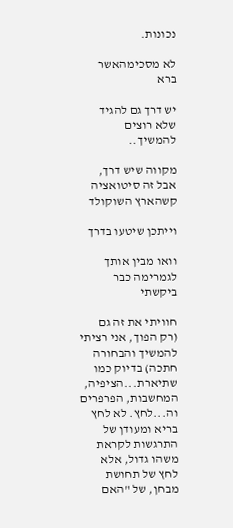נכונות.

לא מסכימהאשר ברא

יש דרך גם להגיד שלא רוצים להמשיך..

מקווה שיש דרך, אבל זה סיטואציה קשהארץ השוקולד

וייתכן שיטעו בדרך

וואו מבין אותך לגמרימה כבר ביקשתי

חוויתי את זה גם (רק הפוך, אני רציתי להמשיך והבחורה חתכה) בדיוק כמו שתיארת...הציפיה, המחשבות, הפרפרים וה...לחץ. לא לחץ בריא ומעודן של התרגשות לקראת משהו גדול, אלא לחץ של תחושת מבחן, של "האם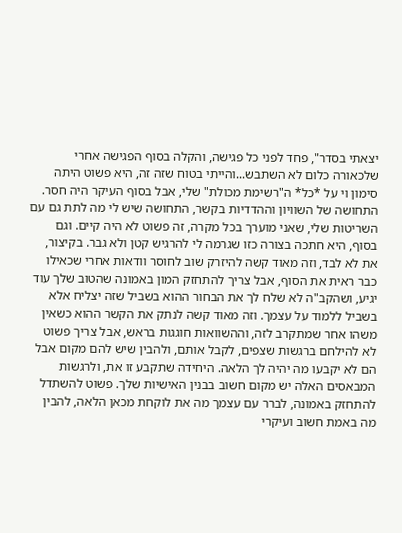יצאתי בסדר", פחד לפני כל פגישה, והקלה בסוף הפגישה אחרי שלכאורה כלום לא השתבש...והייתי בטוח שזה זה, היא פשוט היתה סימון וי על *כל* ה"רשימת מכולת" שלי, אבל בסוף העיקר היה חסר. התחושה של השוויון וההדדיות בקשר, התחושה שיש לי מה לתת גם עם השריטות שלי, שאני מוערך בכל מקרה, זה פשוט לא היה קיים. וגם בסוף, היא חתכה בצורה כזו שגרמה לי להרגיש קטן ולא גבר. בקיצור, את לא לבד, וזה מאוד קשה להיזרק שוב לחוסר וודאות אחרי שכאילו כבר ראית את הסוף, אבל צריך להתחזק המון באמונה שהטוב שלך עוד יגיע, ושהקב"ה לא שלח לך את הבחור ההוא בשביל שזה יצליח אלא בשביל ללמוד על עצמך. וזה מאוד קשה לנתק את הקשר ההוא כשאין משהו אחר שמתקרב לזה, וההשוואות חוגגות בראש, אבל צריך פשוט לא להילחם ברגשות שצפים, לקבל אותם, ולהבין שיש להם מקום אבל הם לא יקבעו מה יהיה לך הלאה. היחידה שתקבע זו את, ולרגשות המבאסים האלה יש מקום חשוב בבנין האישיות שלך. פשוט להשתדל להתחזק באמונה, לברר עם עצמך מה את לוקחת מכאן הלאה, להבין מה באמת חשוב ועיקרי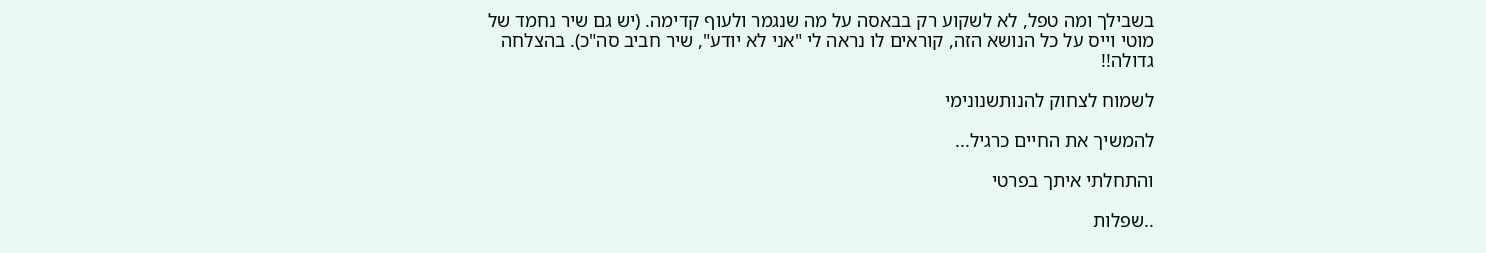בשבילך ומה טפל, לא לשקוע רק בבאסה על מה שנגמר ולעוף קדימה. (יש גם שיר נחמד של מוטי וייס על כל הנושא הזה, קוראים לו נראה לי "אני לא יודע", שיר חביב סה"כ). בהצלחה גדולה!!

לשמוח לצחוק להנותשנונימי

להמשיך את החיים כרגיל...

והתחלתי איתך בפרטי

..שפלות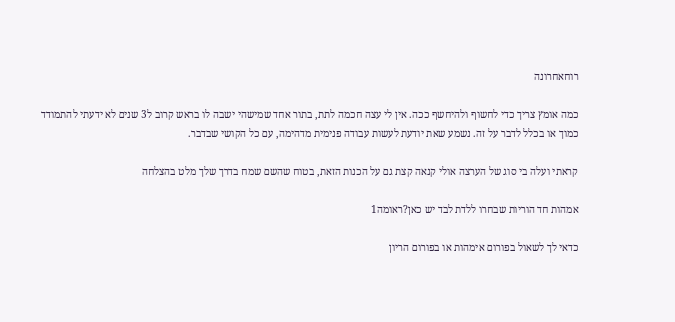רוחאחרונה

כמה אומץ צריך כדי לחשוף ולהיחשף ככה. אין לי עצה חכמה לתת, בתור אחד שמישהי ישבה לו בראש קרוב ל3 שנים לא ידעתי להתמודד כמוך או בכלל לדבר על זה. נשמע שאת יודעת לעשות עבודה פנימית מדהימה, עם כל הקושי שבדבר.

קראתי ועלה בי סוג של הערצה אולי קנאה קצת גם על הכנות הזאת, בטוח שהשם שמח בדרך שלך מלט בהצלחה

אמהות חד הוריות שבחרו ללדת לבד יש כאן?ראומה1

כדאי לך לשאול בפורום אימהות או בפורום הריון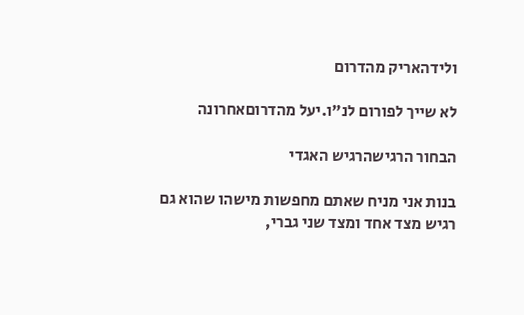ולידהאריק מהדרום

לא שייך לפורום לנ"ו.יעל מהדרוםאחרונה

הבחור הרגישהרגיש האגדי

בנות אני מניח שאתם מחפשות מישהו שהוא גם רגיש מצד אחד ומצד שני גברי,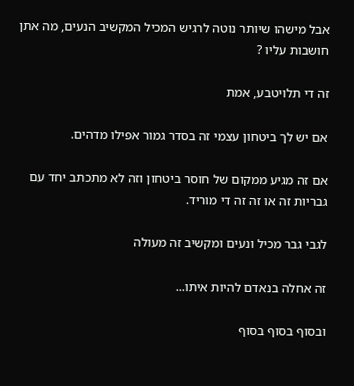אבל מישהו שיותר נוטה לרגיש המכיל המקשיב הנעים, מה אתן חושבות עליו ?

זה די תלויטבע, אמת

אם יש לך ביטחון עצמי זה בסדר גמור אפילו מדהים.

אם זה מגיע ממקום של חוסר ביטחון וזה לא מתכתב יחד עם גבריות זה או זה זה די מוריד.

לגבי גבר מכיל ונעים ומקשיב זה מעולה

זה אחלה בנאדם להיות איתו...

ובסוף בסוף בסוף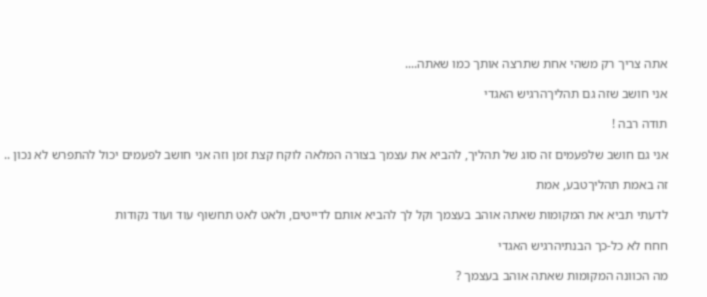אתה צריך רק משהי אחת שתרצה אותך כמו שאתה....

אני חושב שזה גם תהליךהרגיש האגדי

תודה רבה !

אני גם חושב שלפעמים זה סוג של תהליך, להביא את עצמך בצורה המלאה לוקח קצת זמן וזה אני חושב לפעמים יכול להתפרש לא נכון ..

זה באמת תהליךטבע, אמת

לדעתי תביא את המקומות שאתה אוהב בעצמך וקל לך להביא אותם לדייטים, ולאט לאט תחשוף עוד ועוד נקודות

חחח לא כל-כך הבנתיהרגיש האגדי

מה הכוונה המקומות שאתה אוהב בעצמך ?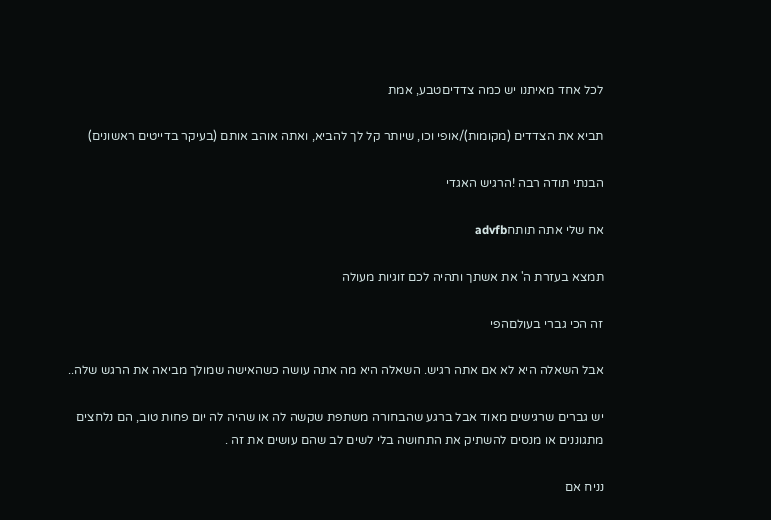לכל אחד מאיתנו יש כמה צדדיםטבע, אמת

תביא את הצדדים (מקומות)/אופי וכו, שיותר קל לך להביא, ואתה אוהב אותם (בעיקר בדייטים ראשונים)

הבנתי תודה רבה !הרגיש האגדי

אח שלי אתה תותחadvfb

תמצא בעזרת ה' את אשתך ותהיה לכם זוגיות מעולה

זה הכי גברי בעולםהפי

אבל השאלה היא לא אם אתה רגיש. השאלה היא מה אתה עושה כשהאישה שמולך מביאה את הרגש שלה..

יש גברים שרגישים מאוד אבל ברגע שהבחורה משתפת שקשה לה או שהיה לה יום פחות טוב, הם נלחצים מתגוננים או מנסים להשתיק את התחושה בלי לשים לב שהם עושים את זה .

נניח אם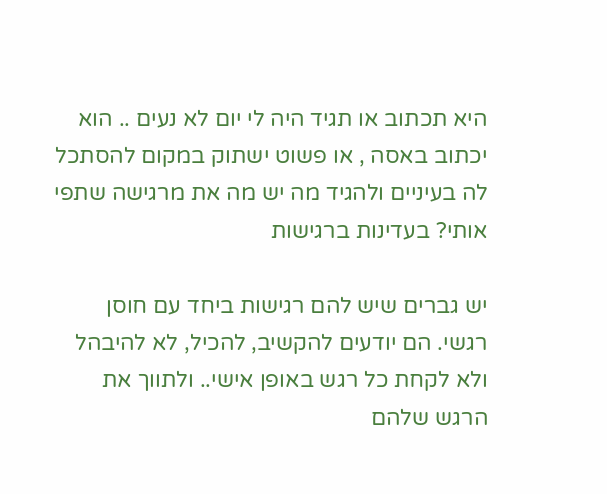היא תכתוב או תגיד היה לי יום לא נעים .. הוא יכתוב באסה , או פשוט ישתוק במקום להסתכל לה בעיניים ולהגיד מה יש מה את מרגישה שתפי אותי? בעדינות ברגישות

יש גברים שיש להם רגישות ביחד עם חוסן רגשי. הם יודעים להקשיב, להכיל, לא להיבהל ולא לקחת כל רגש באופן אישי.. ולתווך את הרגש שלהם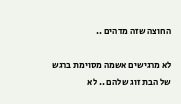החוצה שזה מדהים ..

לא מרגישים אשמה מסוימת ברגש של הבת זוג שלהם .. לא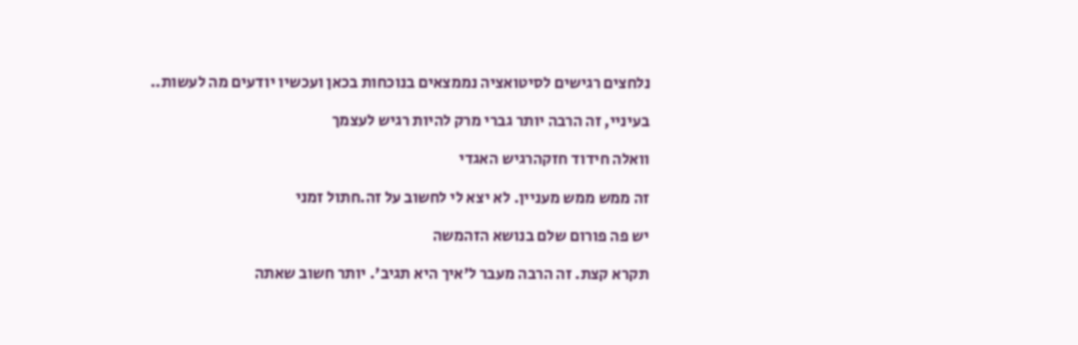נלחצים רגישים לסיטואציה נממצאים בנוכחות בכאן ועכשיו יודעים מה לעשות..

בעיניי, זה הרבה יותר גברי מרק להיות רגיש לעצמך

וואלה חידוד חזקהרגיש האגדי

זה ממש ממש מעניין. לא יצא לי לחשוב על זה.חתול זמני

יש פה פורום שלם בנושא הזהמשה

תקרא קצת. זה הרבה מעבר ל'איך היא תגיב'. יותר חשוב שאתה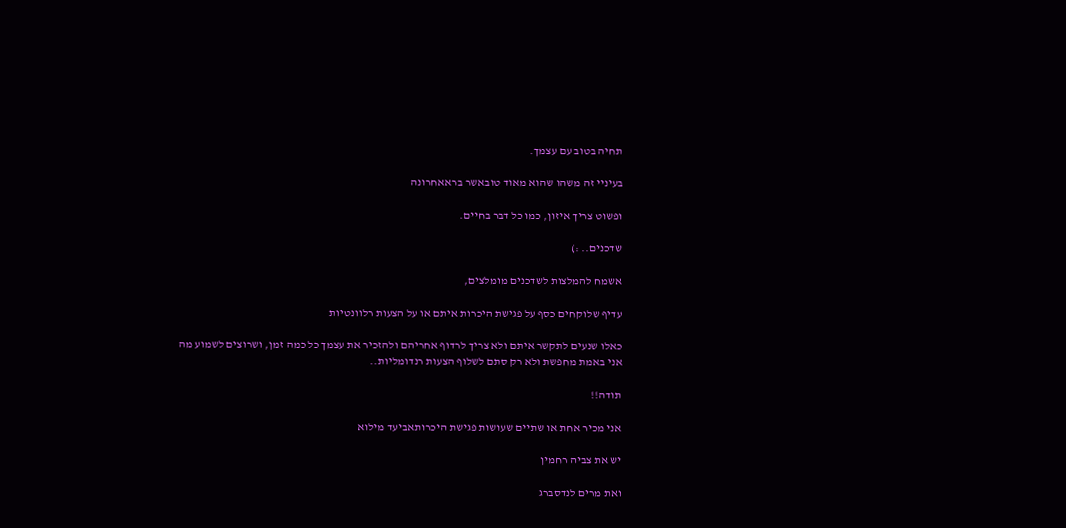תחיה בטוב עם עצמך.

בעיניי זה משהו שהוא מאוד טובאשר בראאחרונה

ופשוט צריך איזון, כמו כל דבר בחיים.

שדכנים.. :)

אשמח להמלצות לשדכנים מומלצים,

עדיף שלוקחים כסף על פגישת היכרות איתם או על הצעות רלוונטיות

כאלו שנעים לתקשר איתם ולא צריך לרדוף אחריהם ולהזכיר את עצמך כל כמה זמן, ושרוצים לשמוע מה אני באמת מחפשת ולא רק סתם לשלוף הצעות רנדומליות..

תודה!!

אני מכיר אחת או שתיים שעושות פגישת היכרותאביעד מילוא

יש את צביה רחמין

ואת מרים לנדסברג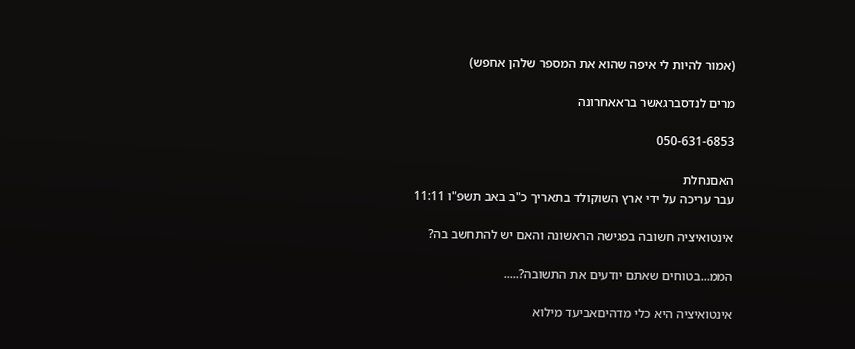(אמור להיות לי איפה שהוא את המספר שלהן אחפש)

מרים לנדסברגאשר בראאחרונה

050-631-6853

האםנחלת
עבר עריכה על ידי ארץ השוקולד בתאריך כ"ב באב תשפ"ו 11:11

אינטואיציה חשובה בפגישה הראשונה והאם יש להתחשב בה?

הממ...בטוחים שאתם יודעים את התשובה?.....

אינטואיציה היא כלי מדהיםאביעד מילוא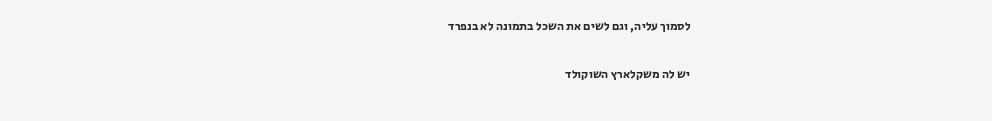לסמוך עליה, וגם לשים את השכל בתמונה לא בנפרד

יש לה משקלארץ השוקולד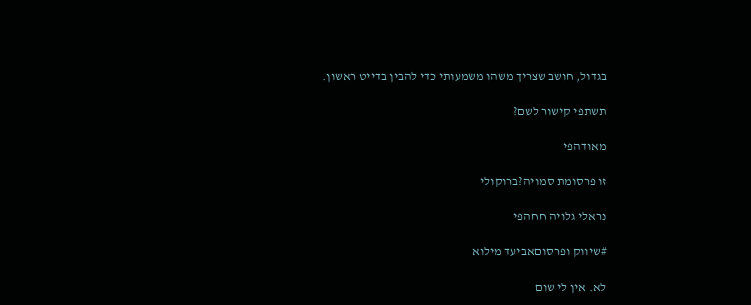בגדול, חושב שצריך משהו משמעותי כדי להבין בדייט ראשון.

תשתפי קישור לשם?

מאודהפי

זו פרסומת סמויה?ברוקולי

נראלי גלויה חחהפי

#שיווק ופרסוםאביעד מילוא

לא. אין לי שום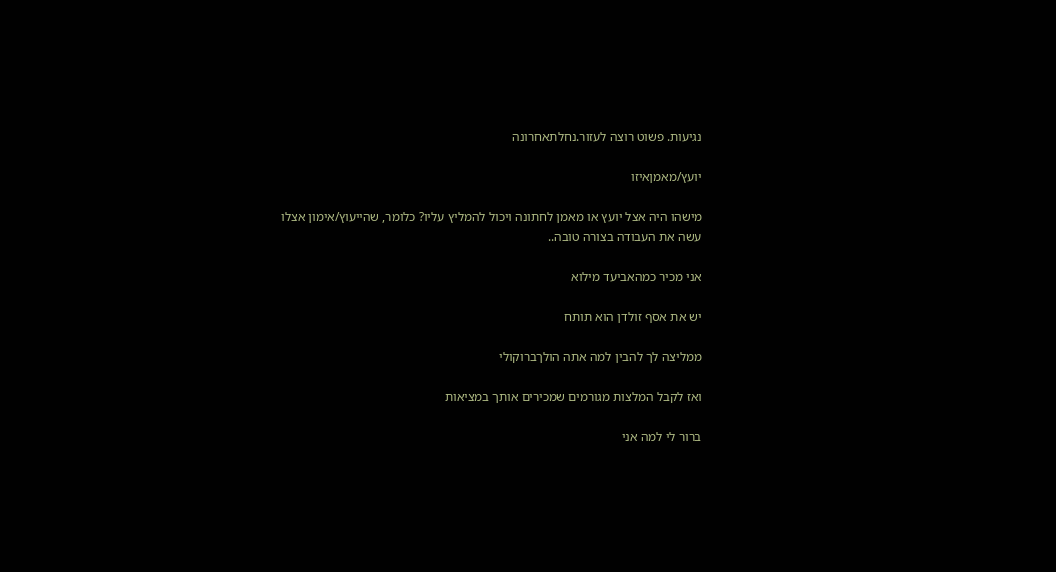נגיעות. פשוט רוצה לעזור.נחלתאחרונה

יועץ/מאמןאיזו

מישהו היה אצל יועץ או מאמן לחתונה ויכול להמליץ עליו? כלומר, שהייעוץ/אימון אצלו עשה את העבודה בצורה טובה..

אני מכיר כמהאביעד מילוא

יש את אסף זולדן הוא תותח

ממליצה לך להבין למה אתה הולךברוקולי

ואז לקבל המלצות מגורמים שמכירים אותך במציאות

ברור לי למה אני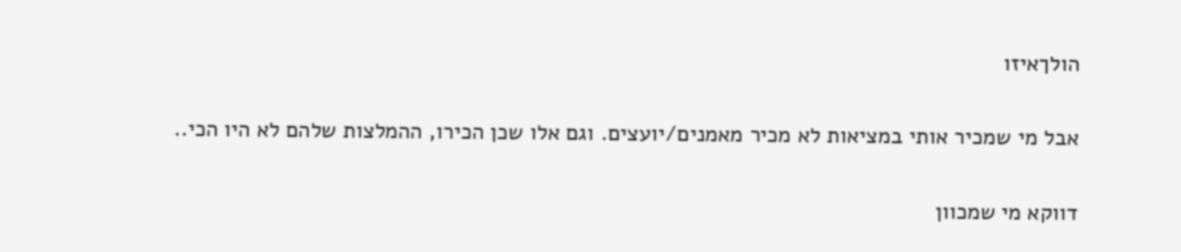הולךאיזו

אבל מי שמכיר אותי במציאות לא מכיר מאמנים/יועצים. וגם אלו שכן הכירו, ההמלצות שלהם לא היו הכי..

דווקא מי שמכוון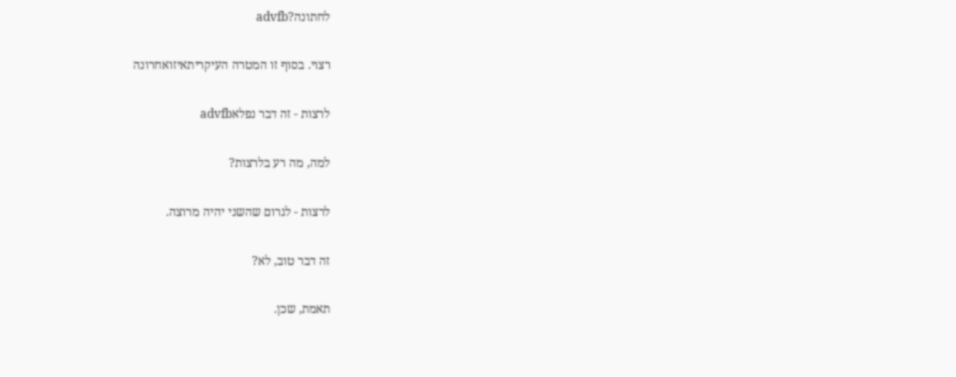לחתונה?advfb

רצוי. בסוף זו המטרה העיקריתאיזואחרונה

לרצות - זה דבר נפלאadvfb

למה, מה רע בלרצות?

לרצות - לגרום שהשני יהיה מרוצה.

זה דבר טוב, לא?

תאמת, שכן.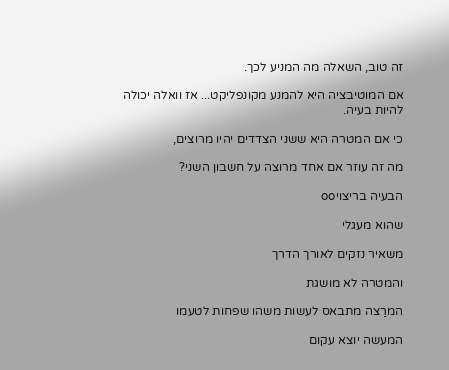זה טוב, השאלה מה המניע לכך.

אם המוטיבציה היא להמנע מקונפליקט... אז וואלה יכולה להיות בעיה.

כי אם המטרה היא ששני הצדדים יהיו מרוצים,

מה זה עוזר אם אחד מרוצה על חשבון השני?

הבעיה בריצויoo

שהוא מעגלי

משאיר נזקים לאורך הדרך

והמטרה לא מושגת

המרַצה מתבאס לעשות משהו שפחות לטעמו

המעשה יוצא עקום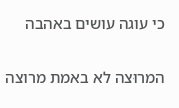כי עוגה עושים באהבה

המרוּצה לא באמת מרוצה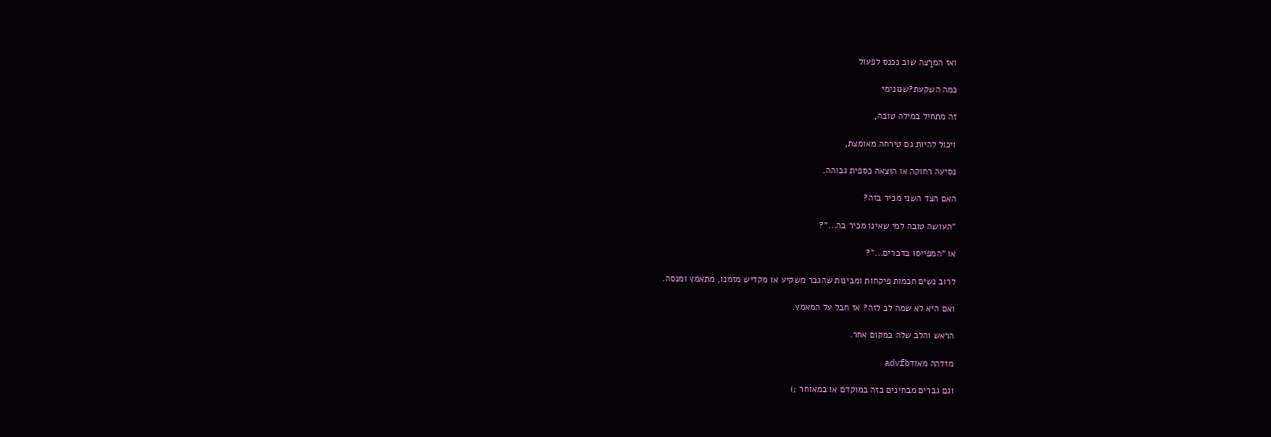ואז המרַצה שוב נכנס לפעול

כמה השקעת?שנונימי

זה מתחיל במילה טובה,

ויכול להיות גם טירחה מאומצת,

נסיעה רחוקה או הוצאה כספית גבוהה.

האם הצד השני מכיר בזה?

"העושה טובה למי שאינו מכיר בה..."?

או "המפייסו בדברים..."?

לרוב נשים חכמות פיקחות ומבינות שהגבר משקיע או מקדיש מזמנו, מתאמץ ומנסה.

ואם היא לא שמה לב לזה? אז חבל על המאמץ.

הראש והלב שלה במקום אחר.

מזדהה מאודadvfb

וגם גברים מבחינים בזה במוקדם או במאוחר ;)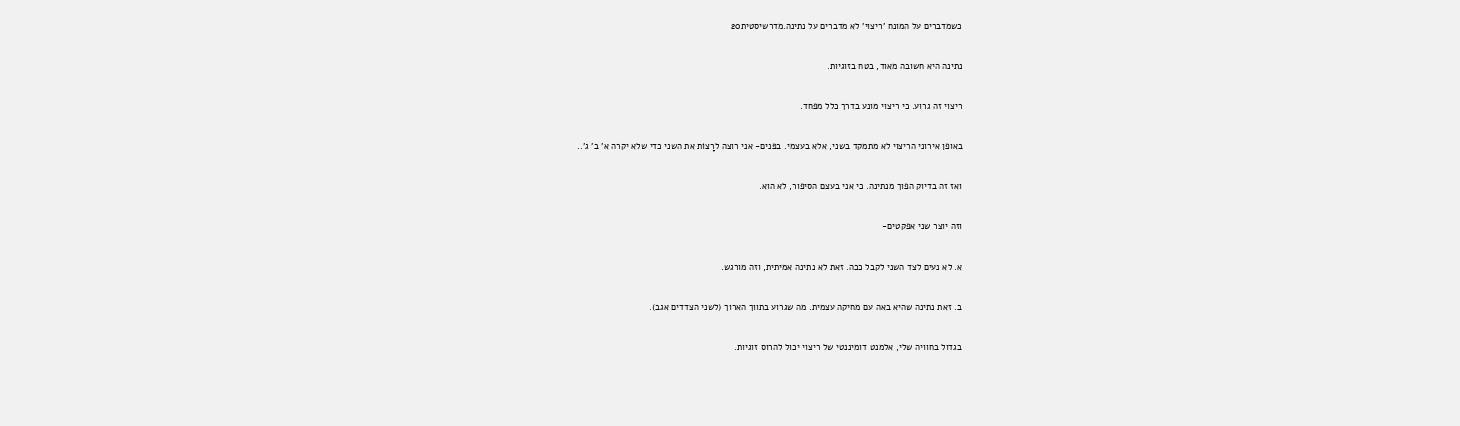כשמדברים על המונח 'ריצוי' לא מדברים על נתינה.מדרשיסטית20

נתינה היא חשובה מאוד, בטח בזוגיות.

ריצוי זה גרוע. כי ריצוי מונע בדרך כלל מפחד.

באופן אירוני הריצוי לא מתמקד בשני, אלא בעצמי. בפּנים- אני רוצה לרָצוֹת את השני כדי שלא יקרה א' ב' ג'..

ואז זה בדיוק הפוך מנתינה. כי אני בעצם הסיפור, לא הוא.

וזה יוצר שני אפקטים-

א. לא נעים לצד השני לקבל ככה. זאת לא נתינה אמיתית, וזה מורגש.

ב. זאת נתינה שהיא באה עם מחיקה עצמית. מה שגרוע בתווך הארוך (לשני הצדדים אגב).

בגדול בחוויה שלי, אלמנט דומיננטי של ריצוי יכול להרוס זוגיות.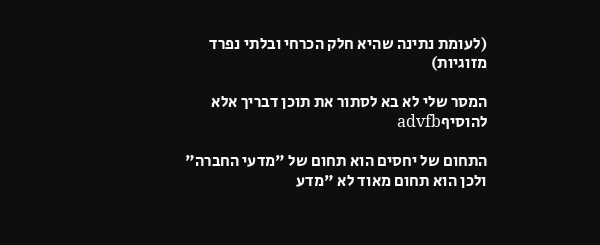(לעומת נתינה שהיא חלק הכרחי ובלתי נפרד מזוגיות)

המסר שלי לא בא לסתור את תוכן דבריך אלא להוסיףadvfb

התחום של יחסים הוא תחום של "מדעי החברה" ולכן הוא תחום מאוד לא "מדע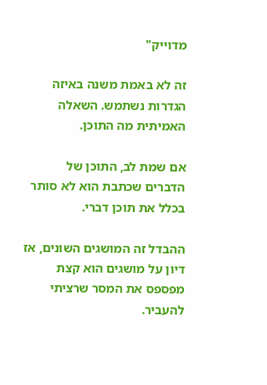מדוייק"

זה לא באמת משנה באיזה הגדרות נשתמש. השאלה האמיתית מה התוכן.

אם שמת לב, התוכן של הדברים שכתבת הוא לא סותר בכלל את תוכן דברי.

ההבדל זה המושגים השונים, אז דיון על מושגים הוא קצת מפספס את המסר שרציתי להעביר.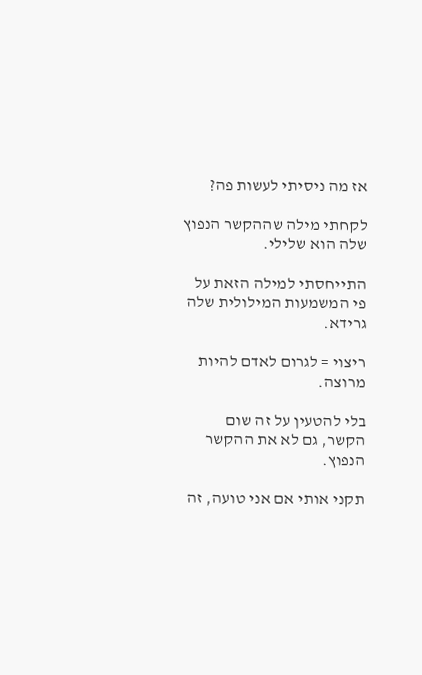אז מה ניסיתי לעשות פה?

לקחתי מילה שההקשר הנפוץ שלה הוא שלילי.

התייחסתי למילה הזאת על פי המשמעות המילולית שלה גרידא.

ריצוי = לגרום לאדם להיות מרוצה.

בלי להטעין על זה שום הקשר, גם לא את ההקשר הנפוץ.

תקני אותי אם אני טועה, זה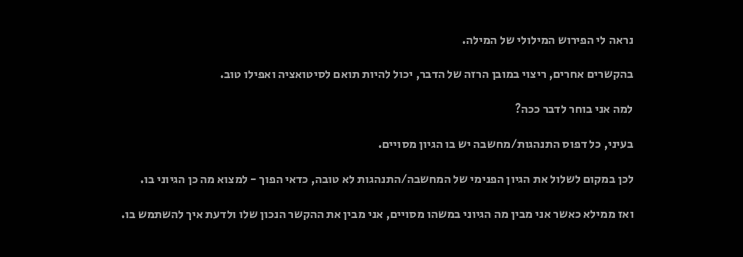נראה לי הפירוש המילולי של המילה.

בהקשרים אחרים, ריצוי במובן הרזה של הדבר, יכול להיות תואם לסיטואציה ואפילו טוב.

למה אני בוחר לדבר ככה?

בעיני, כל דפוס התנהגות/מחשבה יש בו הגיון מסויים.

לכן במקום לשלול את הגיון הפנימי של המחשבה/התנהגות לא טובה, כדאי הפוך - למצוא מה כן הגיוני בו.

ואז ממילא כאשר אני מבין מה הגיוני במשהו מסויים, אני מבין את ההקשר הנכון שלו ולדעת איך להשתמש בו.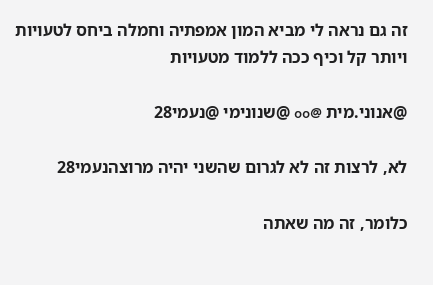זה גם נראה לי מביא המון אמפתיה וחמלה ביחס לטעויות ויותר קל וכיף ככה ללמוד מטעויות

@אנוני.מית @oo @שנונימי @נעמי28

לא, לרצות זה לא לגרום שהשני יהיה מרוצהנעמי28

כלומר, זה מה שאתה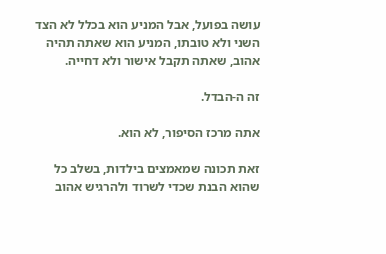עושה בפועל, אבל המניע הוא בכלל לא הצד השני ולא טובתו, המניע הוא שאתה תהיה אהוב, שאתה תקבל אישור ולא דחייה.

זה ה-הבדל.

אתה מרכז הסיפור, לא הוא.

זאת תכונה שמאמצים בילדות, בשלב כל שהוא הבנת שכדי לשרוד ולהרגיש אהוב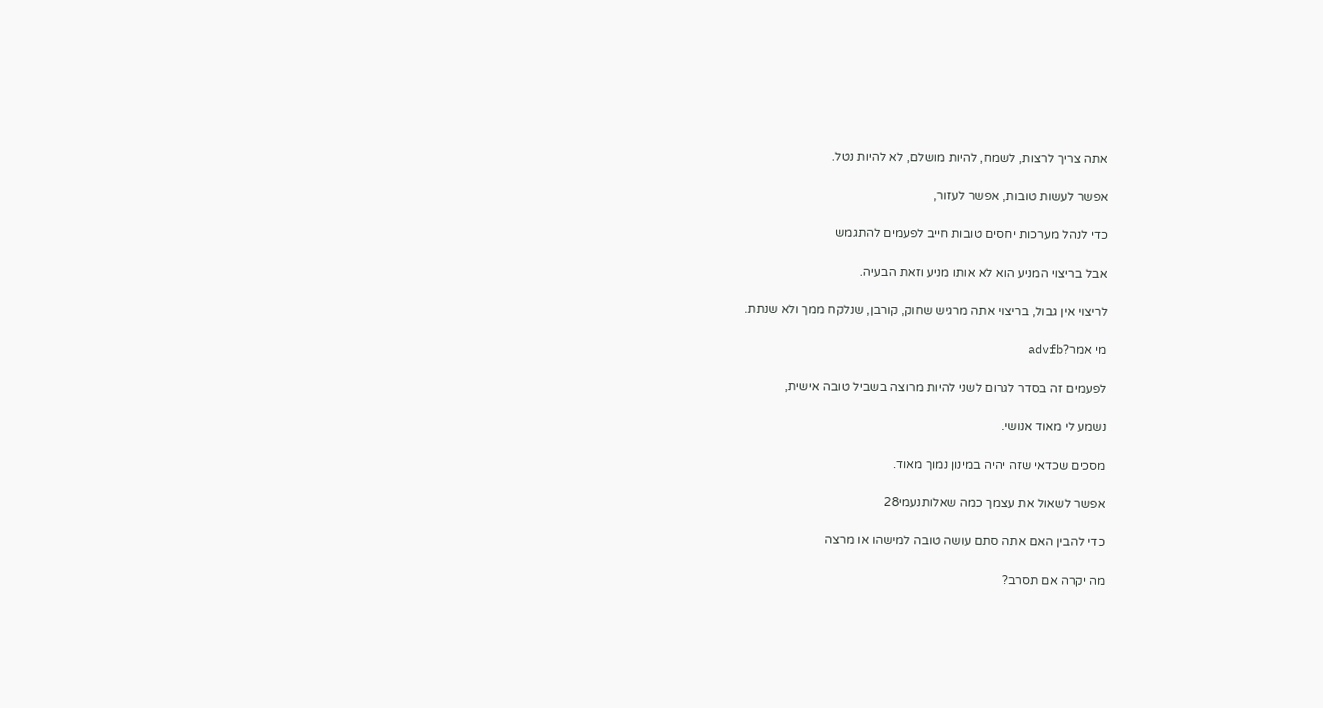אתה צריך לרצות, לשמח, להיות מושלם, לא להיות נטל.

אפשר לעשות טובות, אפשר לעזור,

כדי לנהל מערכות יחסים טובות חייב לפעמים להתגמש

אבל בריצוי המניע הוא לא אותו מניע וזאת הבעיה.

לריצוי אין גבול, בריצוי אתה מרגיש שחוק, קורבן, שנלקח ממך ולא שנתת.

מי אמר?advfb

לפעמים זה בסדר לגרום לשני להיות מרוצה בשביל טובה אישית,

נשמע לי מאוד אנושי.

מסכים שכדאי שזה יהיה במינון נמוך מאוד.

אפשר לשאול את עצמך כמה שאלותנעמי28

כדי להבין האם אתה סתם עושה טובה למישהו או מרצה

מה יקרה אם תסרב?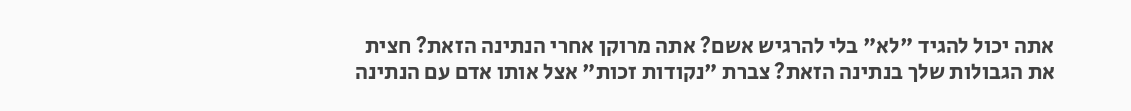אתה יכול להגיד "לא" בלי להרגיש אשם? אתה מרוקן אחרי הנתינה הזאת? חצית את הגבולות שלך בנתינה הזאת? צברת "נקודות זכות" אצל אותו אדם עם הנתינה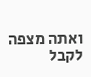ואתה מצפה לקבל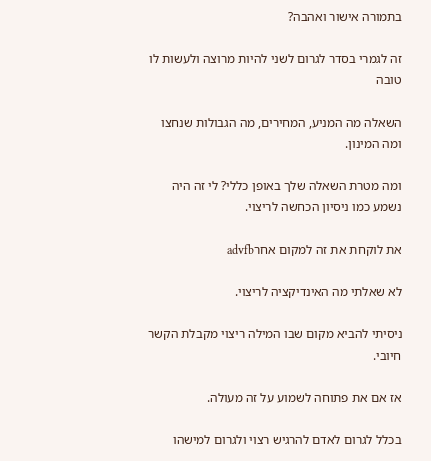בתמורה אישור ואהבה?

זה לגמרי בסדר לגרום לשני להיות מרוצה ולעשות לו טובה

השאלה מה המניע, המחירים, מה הגבולות שנחצו ומה המינון.

ומה מטרת השאלה שלך באופן כללי? לי זה היה נשמע כמו ניסיון הכחשה לריצוי.

את לוקחת את זה למקום אחרadvfb

לא שאלתי מה האינדיקציה לריצוי.

ניסיתי להביא מקום שבו המילה ריצוי מקבלת הקשר חיובי.

אז אם את פתוחה לשמוע על זה מעולה.

בכלל לגרום לאדם להרגיש רצוי ולגרום למישהו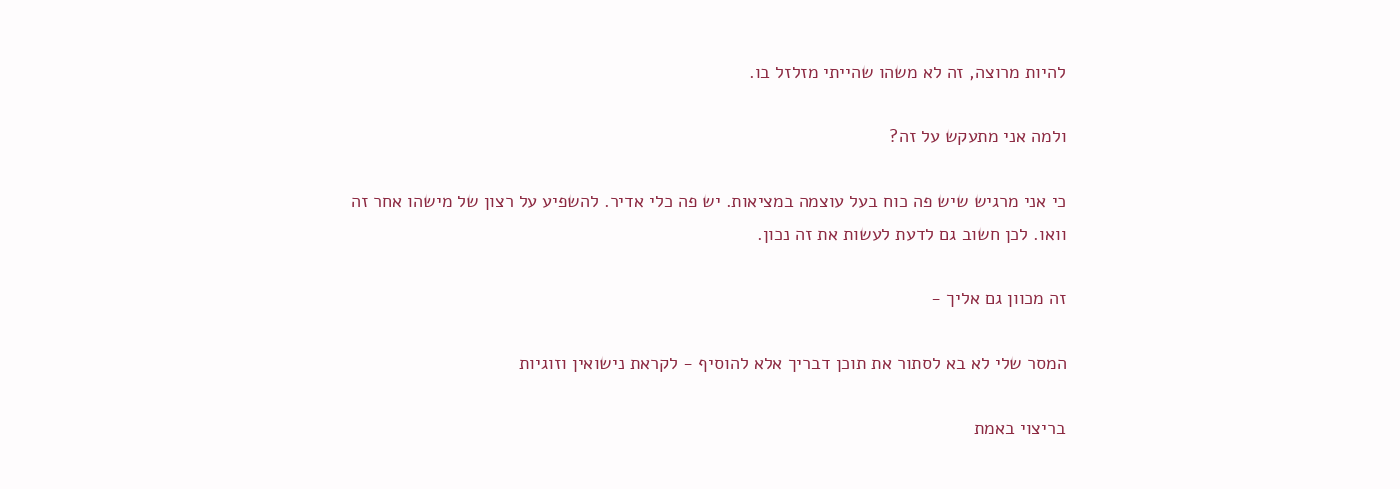להיות מרוצה, זה לא משהו שהייתי מזלזל בו.

ולמה אני מתעקש על זה?

כי אני מרגיש שיש פה כוח בעל עוצמה במציאות. יש פה כלי אדיר. להשפיע על רצון של מישהו אחר זה וואו. לכן חשוב גם לדעת לעשות את זה נכון.

זה מכוון גם אליך -

המסר שלי לא בא לסתור את תוכן דבריך אלא להוסיף - לקראת נישואין וזוגיות

בריצוי באמת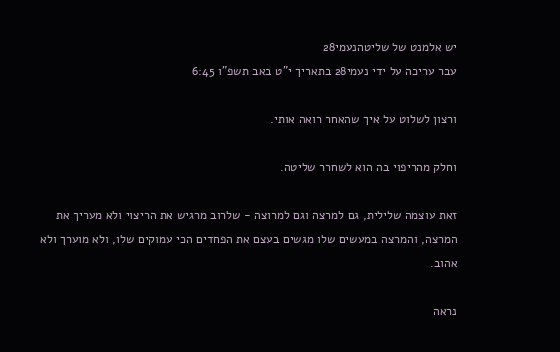יש אלמנט של שליטהנעמי28
עבר עריכה על ידי נעמי28 בתאריך י"ט באב תשפ"ו 6:45

ורצון לשלוט על איך שהאחר רואה אותי.

וחלק מהריפוי בה הוא לשחרר שליטה.

זאת עוצמה שלילית, גם למרצה וגם למרוצה - שלרוב מרגיש את הריצוי ולא מעריך את המרצה, והמרצה במעשים שלו מגשים בעצם את הפחדים הכי עמוקים שלו, ולא מוערך ולא אהוב.

נראה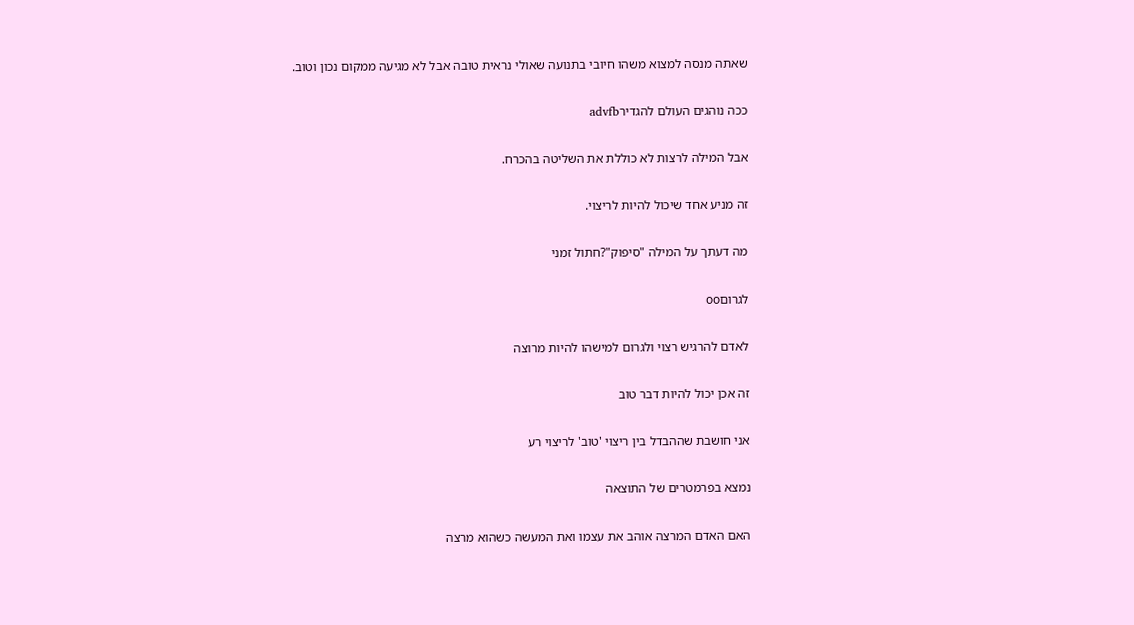שאתה מנסה למצוא משהו חיובי בתנועה שאולי נראית טובה אבל לא מגיעה ממקום נכון וטוב.

ככה נוהגים העולם להגדירadvfb

אבל המילה לרצות לא כוללת את השליטה בהכרח.

זה מניע אחד שיכול להיות לריצוי.

מה דעתך על המילה "סיפוק"?חתול זמני

לגרוםoo

לאדם להרגיש רצוי ולגרום למישהו להיות מרוצה

זה אכן יכול להיות דבר טוב

אני חושבת שההבדל בין ריצוי 'טוב' לריצוי רע

נמצא בפרמטרים של התוצאה

האם האדם המרצה אוהב את עצמו ואת המעשה כשהוא מרצה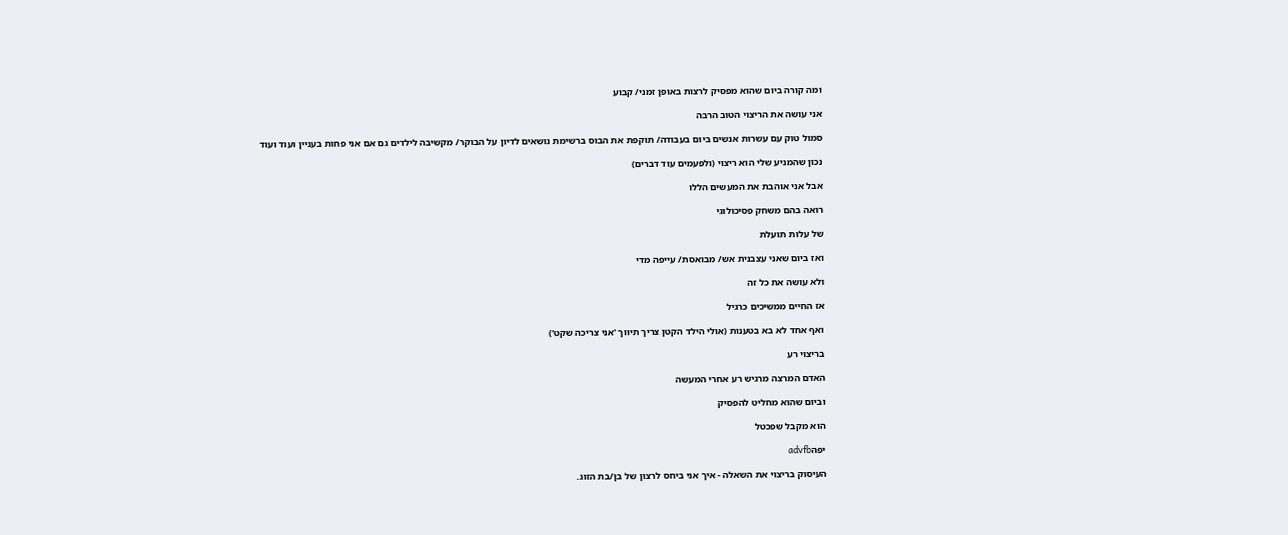ומה קורה ביום שהוא מפסיק לרצות באופן זמני/ קבוע

אני עושה את הריצוי הטוב הרבה

סמול טוק עם עשרות אנשים ביום בעבודה/ תוקפת את הבוס ברשימת נושאים לדיון על הבוקר/ מקשיבה לילדים גם אם אני פחות בעניין ועוד ועוד

נכון שהמניע שלי הוא ריצוי (ולפעמים עוד דברים)

אבל אני אוהבת את המעשים הללו

רואה בהם משחק פסיכולוגי

של עלות תועלת

ואז ביום שאני עצבנית אש/ מבואסת/ עייפה מדי

ולא עושה את כל זה

אז החיים ממשיכים כרגיל

ואף אחד לא בא בטענות (אולי הילד הקטן צריך תיווך 'אני צריכה שקט')

בריצוי רע

האדם המרצה מרגיש רע אחרי המעשה

וביום שהוא מחליט להפסיק

הוא מקבל שפכטל

יפהadvfb

העיסוק בריצוי את השאלה - איך אני ביחס לרצון של בן/בת הזוג.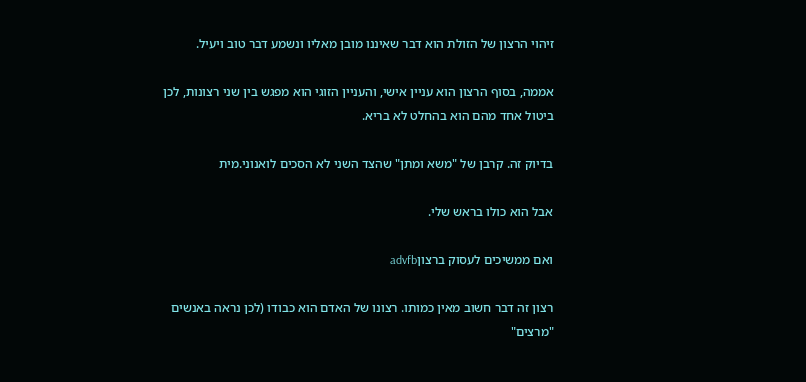זיהוי הרצון של הזולת הוא דבר שאיננו מובן מאליו ונשמע דבר טוב ויעיל.

אממה, בסוף הרצון הוא עניין אישי, והעניין הזוגי הוא מפגש בין שני רצונות, לכן ביטול אחד מהם הוא בהחלט לא בריא.

בדיוק זה. קרבן של "משא ומתן" שהצד השני לא הסכים לואנוני.מית

אבל הוא כולו בראש שלי.

ואם ממשיכים לעסוק ברצוןadvfb

רצון זה דבר חשוב מאין כמותו. רצונו של האדם הוא כבודו (לכן נראה באנשים "מרצים"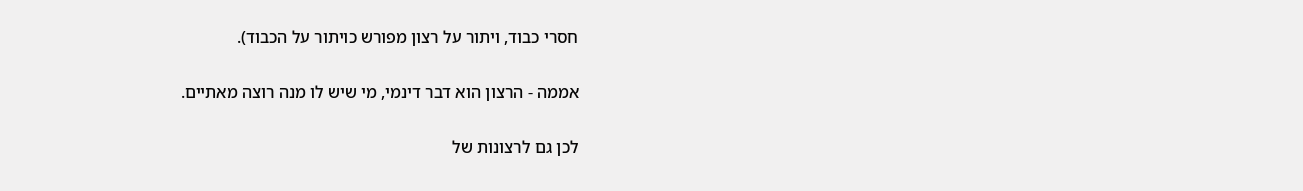חסרי כבוד, ויתור על רצון מפורש כויתור על הכבוד).

אממה - הרצון הוא דבר דינמי, מי שיש לו מנה רוצה מאתיים.

לכן גם לרצונות של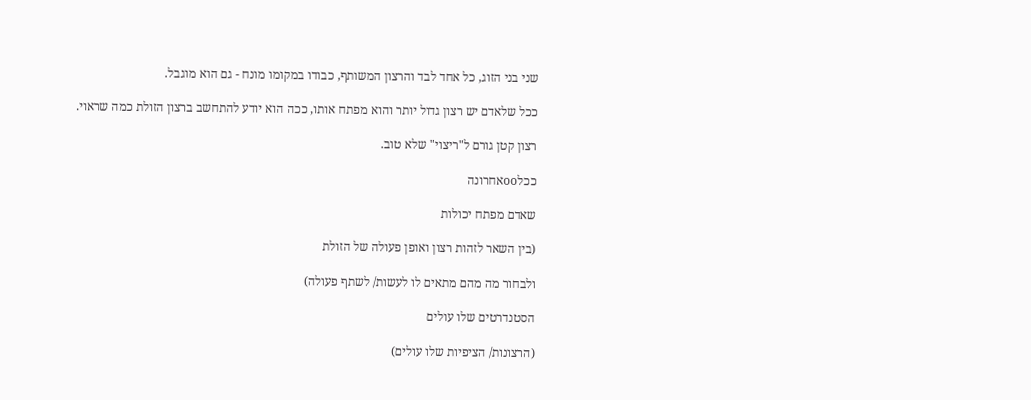שני בני הזוג, כל אחד לבד והרצון המשותף, כבודו במקומו מונח - גם הוא מוגבל.

ככל שלאדם יש רצון גדול יותר והוא מפתח אותו, ככה הוא יודע להתחשב ברצון הזולת כמה שראוי.

רצון קטן גורם ל"ריצוי" שלא טוב.

ככלooאחרונה

שאדם מפתח יכולות

(בין השאר לזהות רצון ואופן פעולה של הזולת

ולבחור מה מהם מתאים לו לעשות/ לשתף פעולה)

הסטנדרטים שלו עולים

(הרצונות/ הציפיות שלו עולים)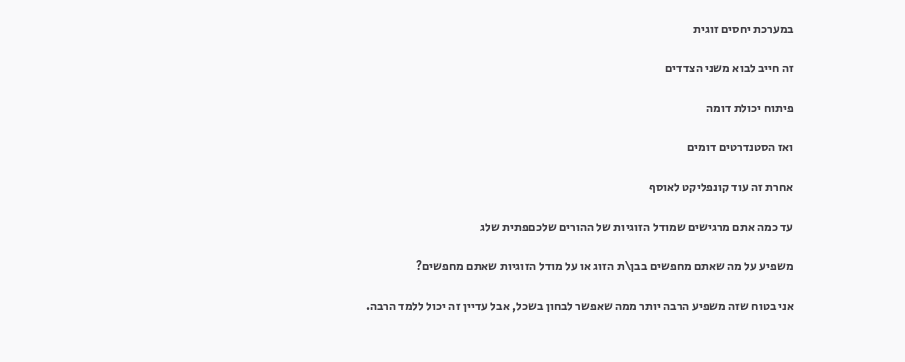במערכת יחסים זוגית

זה חייב לבוא משני הצדדים

פיתוח יכולת דומה

ואז הסטנדרטים דומים

אחרת זה עוד קונפליקט לאוסף

עד כמה אתם מרגישים שמודל הזוגיות של ההורים שלכםפתית שלג

משפיע על מה שאתם מחפשים בבן\ת הזוג או על מודל הזוגיות שאתם מחפשים?

אני בטוח שזה משפיע הרבה יותר ממה שאפשר לבחון בשכל, אבל עדיין זה יכול ללמד הרבה.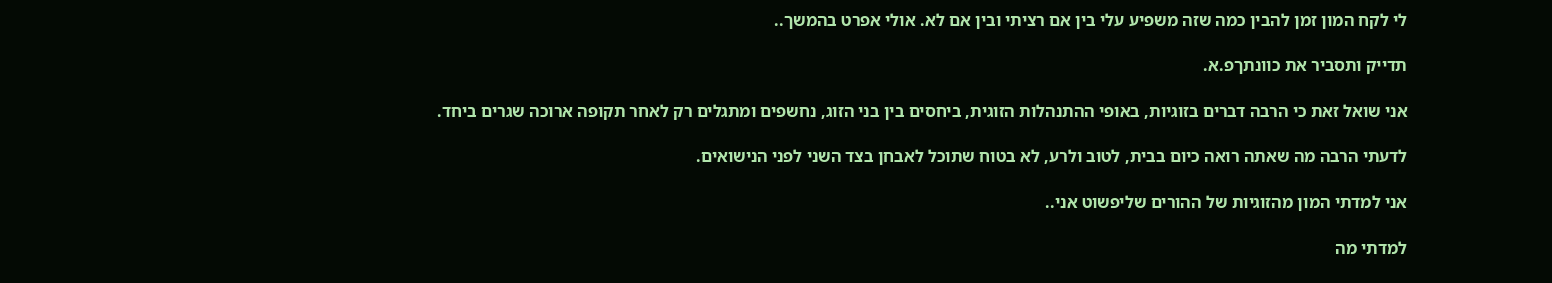לי לקח המון זמן להבין כמה שזה משפיע עלי בין אם רציתי ובין אם לא. אולי אפרט בהמשך..

תדייק ותסביר את כוונתךפ.א.

אני שואל זאת כי הרבה דברים בזוגיות, באופי ההתנהלות הזוגית, ביחסים בין בני הזוג, נחשפים ומתגלים רק לאחר תקופה ארוכה שגרים ביחד.

לדעתי הרבה מה שאתה רואה כיום בבית, לטוב ולרע, לא בטוח שתוכל לאבחן בצד השני לפני הנישואים.

אני למדתי המון מהזוגיות של ההורים שליפשוט אני..

למדתי מה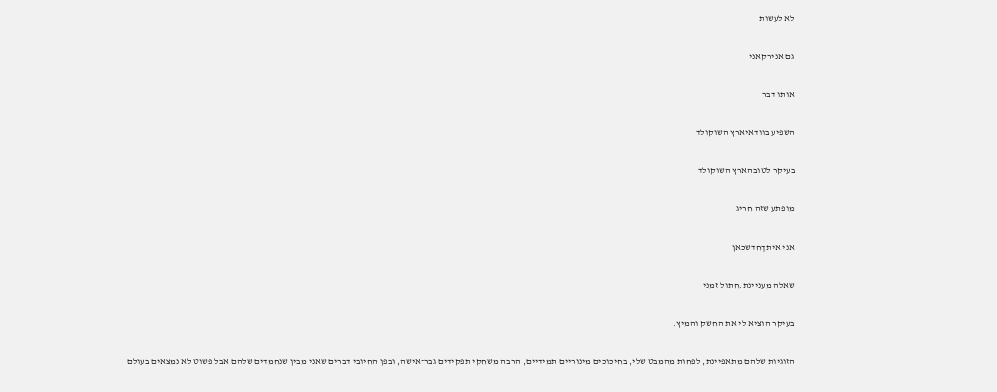לא לעשות

גם אנירקאני

אותו דבר

השפיע בוודאיארץ השוקולד

בעיקר לטובהארץ השוקולד

מופתע שזה חריג

אני איתךחדשכאן

שאלה מעניינת.חתול זמני

בעיקר הוציא לי את החשק והמיץ.

הזוגיות שלהם מתאפיינת, לפחות מהמבט שלי, בחיכוכים מינוריים תמידיים, הרבה משחקי תפקידים גבר־אישה, ובפן החיובי דברים שאני מבין שנחמדים שלהם אבל פשוט לא נמצאים בעולם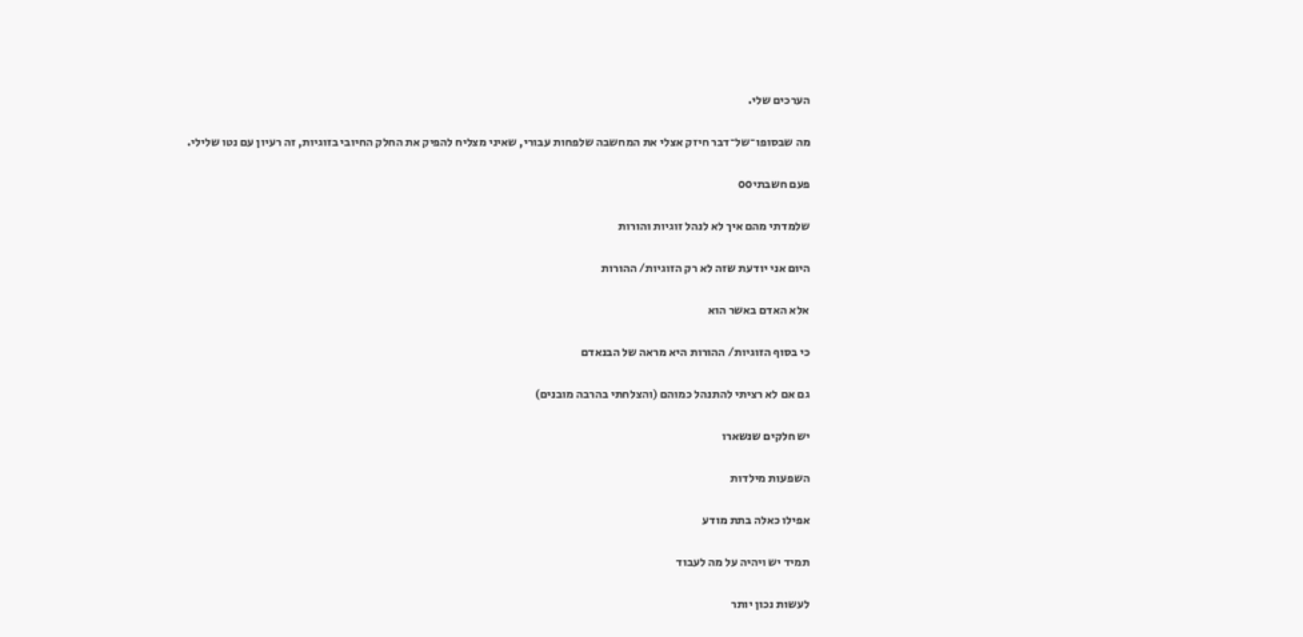הערכים שלי.

מה שבסופו־של־דבר חיזק אצלי את המחשבה שלפחות עבורי, שאיני מצליח להפיק את החלק החיובי בזוגיות, זה רעיון עם נטו שלילי.

פעם חשבתיoo

שלמדתי מהם איך לא לנהל זוגיות והורות

היום אני יודעת שזה לא רק הזוגיות/ ההורות

אלא האדם באשר הוא

כי בסוף הזוגיות/ ההורות היא מראה של הבנאדם

גם אם לא רציתי להתנהל כמוהם (והצלחתי בהרבה מובנים)

יש חלקים שנשארו

השפעות מילדות

אפילו כאלה בתת מודע

תמיד יש ויהיה על מה לעבוד

לעשות נכון יותר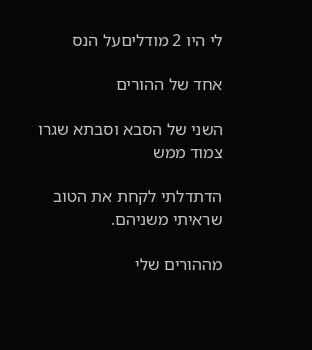לי היו 2 מודליםעל הנס

אחד של ההורים

השני של הסבא וסבתא שגרו צמוד ממש

הדתדלתי לקחת את הטוב שראיתי משניהם.

מההורים שלי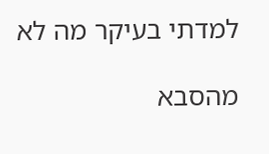למדתי בעיקר מה לא

מהסבא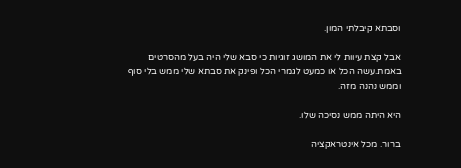וסבתא קיבלתי המון.

אבל קצת עיוות לי את המושג זוגיות כי סבא שלי היה בעל מהסרטים באמת.עשה הכל או כמעט לגמרי הכל ופינק את סבתא שלי ממש בלי סוף וממש נהנה מזה.

היא היתה ממש נסיכה שלו.

ברור. מכל אינטראקציה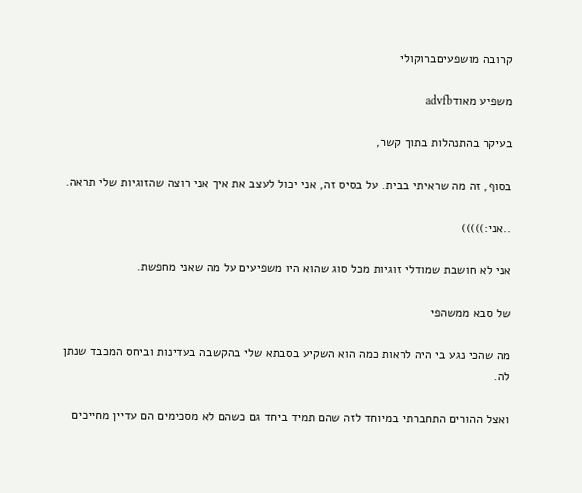קרובה מושפעיםברוקולי

משפיע מאודadvfb

בעיקר בהתנהלות בתוך קשר,

בסוף, זה מה שראיתי בבית. על בסיס זה, אני יכול לעצב את איך אני רוצה שהזוגיות שלי תראה.

..אני:)))))

אני לא חושבת שמודלי זוגיות מכל סוג שהוא היו משפיעים על מה שאני מחפשת.

של סבא ממשהפי

מה שהכי נגע בי היה לראות כמה הוא השקיע בסבתא שלי בהקשבה בעדינות וביחס המכבד שנתן לה.

ואצל ההורים התחברתי במיוחד לזה שהם תמיד ביחד גם כשהם לא מסכימים הם עדיין מחייכים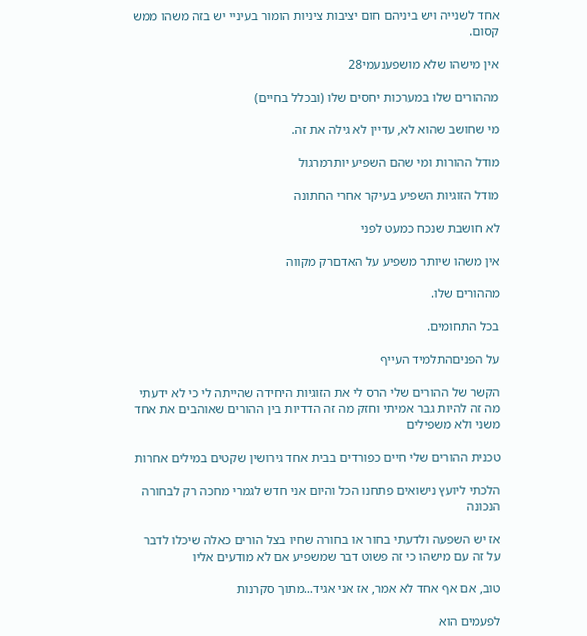אחד לשנייה ויש ביניהם חום יציבות ציניות הומור בעיניי יש בזה משהו ממש קסום.

אין מישהו שלא מושפענעמי28

מההורים שלו במערכות יחסים שלו (ובכלל בחיים)

מי שחושב שהוא לא, עדיין לא גילה את זה.

מודל ההורות ומי שהם השפיע יותרמרגול

מודל הזוגיות השפיע בעיקר אחרי החתונה

לא חושבת שנכח כמעט לפני

אין משהו שיותר משפיע על האדםרק מקווה

מההורים שלו.

בכל התחומים.

על הפניםהתלמיד העייף

הקשר של ההורים שלי הרס לי את הזוגיות היחידה שהייתה לי כי לא ידעתי מה זה להיות גבר אמיתי וחזק מה זה הדדיות בין ההורים שאוהבים את אחד משני ולא משפילים

טכנית ההורים שלי חיים כפורדים בבית אחד גירושין שקטים במילים אחרות

הלכתי ליועץ נישואים פתחנו הכל והיום אני חדש לגמרי מחכה רק לבחורה הנכונה

אז יש השפעה ולדעתי בחור או בחורה שחיו בצל הורים כאלה שיכלו לדבר על זה עם מישהו כי זה פשוט דבר שמשפיע אם לא מודעים אליו

טוב, אם אף אחד לא אמר, אז אני אגיד...מתוך סקרנות

לפעמים הוא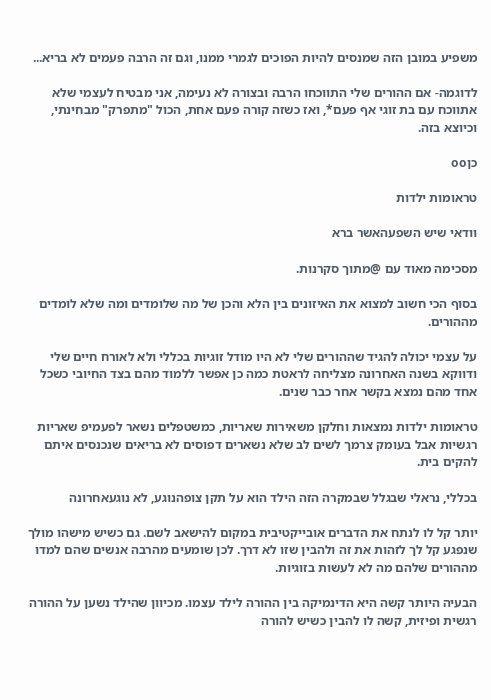משפיע במובן הזה שמנסים להיות הפוכים לגמרי ממנו, וגם זה הרבה פעמים לא בריא...

לדוגמה- אם ההורים שלי התווכחו הרבה ובצורה לא נעימה, אני מבטיח לעצמי שלא אתווכח עם בת זוגי אף פעם*, ואז כשזה קורה פעם אחת, הכול "מתפרק" מבחינתי, וכיוצא בזה.

כןoo

טראומות ילדות

וודאי שיש השפעהאשר ברא

מסכימה מאוד עם @מתוך סקרנות.

בסוף הכי חשוב למצוא את האיזונים בין הלא והכן של מה שלומדים ומה שלא לומדים מההורים.

על עצמי יכולה להגיד שההורים שלי לא היו מודל זוגיות בכללי ולא לאורח חיים שלי ודווקא בשנה האחרונה מצליחה לראטת כמה כן אפשר ללמוד מהם בצד החיובי כשכל אחד מהם נמצא בקשר אחר כבר שנים.

טראומות ילדות נמצאות וחלקן משאירות שאריות, כמשטפלים נשאר לפעמיפ שאריות רגשיות אבל בעומק צרמך לשים לב שלא נשארים דפוסים לא בריאים שנכנסים איתם להקים בית.

בכללי, נראלי שבגלל שבמקרה הזה הילד הוא על תקן צופהנוגע, לא נוגעאחרונה

יותר קל לו לנתח את הדברים אובייקטיבית במקום להישאב לשם. גם כשיש מישהו מולך שנפגע קל לך לזהות את זה ולהבין שזו לא דרך. לכן שומעים מהרבה אנשים שהם למדו מההורים שלהם מה לא לעשות בזוגיות.

הבעיה היותר קשה היא הדינמיקה בין ההורה לילד עצמו. מכיוון שהילד נשען על ההורה רגשית ופיזית, קשה לו להבין כשיש להורה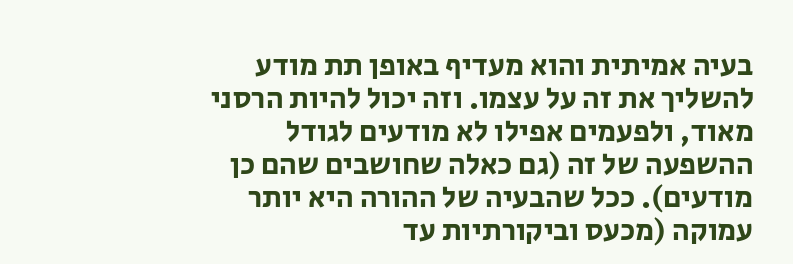בעיה אמיתית והוא מעדיף באופן תת מודע להשליך את זה על עצמו. וזה יכול להיות הרסני מאוד, ולפעמים אפילו לא מודעים לגודל ההשפעה של זה (גם כאלה שחושבים שהם כן מודעים). ככל שהבעיה של ההורה היא יותר עמוקה (מכעס וביקורתיות עד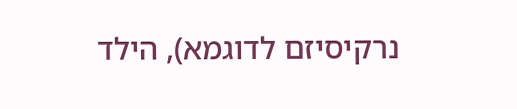נרקיסיזם לדוגמא), הילד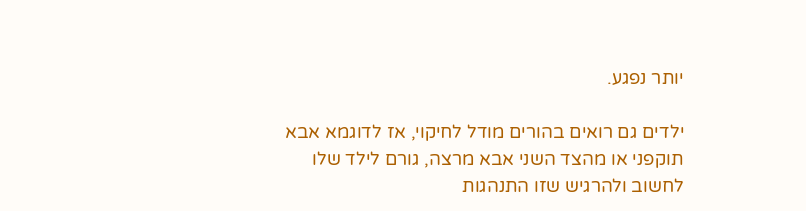יותר נפגע.

ילדים גם רואים בהורים מודל לחיקוי, אז לדוגמא אבא תוקפני או מהצד השני אבא מרצה, גורם לילד שלו לחשוב ולהרגיש שזו התנהגות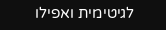לגיטימית ואפילו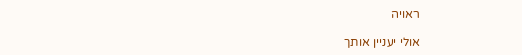ראויה

אולי יעניין אותך